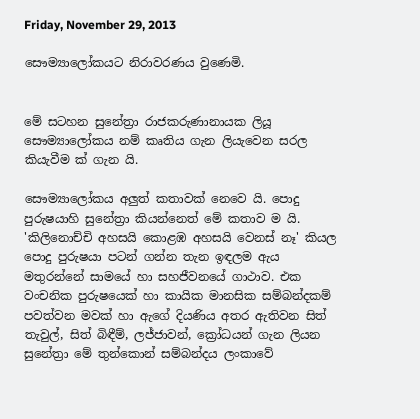Friday, November 29, 2013

සෞම්‍යාලෝකයට නිරාවරණය වුණෙමි.


මේ සටහන සුනේත්‍රා රාජකරුණානායක ලියූ සෞම්‍යාලෝකය නම් කෘතිය ගැන ලියැවෙන සරල කියැවීම ක් ගැන යි.

සෞම්‍යාලෝකය අලුත් කතාවක් නෙවෙ යි. පොදු පුරුෂයාහි සුනේත්‍රා කියන්නෙත් මේ කතාව ම යි. 'කිලිනොච්චි අහසයි කොළඹ අහසයි වෙනස් නෑ' කියල පොදු පුරුෂයා පටන් ගන්න තැන ඉඳලම ඇය මතුරන්නේ සාමයේ හා සහජීවනයේ ගාථාව. එක වංචනික පුරුෂයෙක් හා කායික මානසික සම්බන්දකම් පවත්වන මවක් හා ඇගේ දියණිය අතර ඇතිවන සිත් තැවුල්, සිත් බිඳීම්, ලජ්ජාවන්, ක්‍රෝධයන් ගැන ලියන සුනේත්‍රා මේ තුන්කොන් සම්බන්දය ලංකාවේ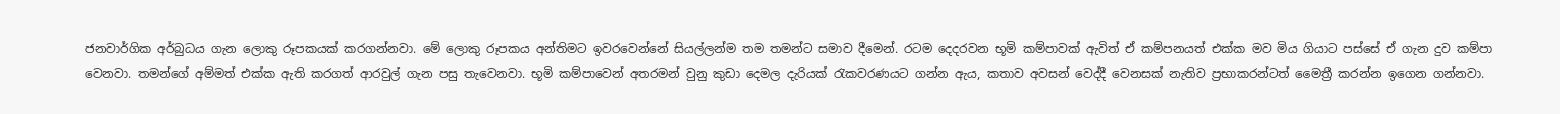ජනවාර්ගික අර්බුධය ගැන ලොකු රූපකයක් කරගන්නවා. මේ ලොකු රූපකය අන්තිමට ඉවරවෙන්නේ සියල්ලන්ම තම තමන්ට සමාව දීමෙන්. රටම දෙදරවන භූමි කම්පාවක් ඇවිත් ඒ කම්පනයත් එක්ක මව මිය ගියාට පස්සේ ඒ ගැන දුව කම්පා වෙනවා. තමන්ගේ අම්මත් එක්ක ඇති කරගත් ආරවුල් ගැන පසු තැවෙනවා. භූමි කම්පාවෙන් අතරමන් වුනු කුඩා දෙමල දැරියක් රැකවරණයට ගන්න ඇය, කතාව අවසන් වෙද්දී වෙනසක් නැතිව ප්‍රභාකරන්ටත් මෛත්‍රී කරන්න ඉගෙන ගන්නවා.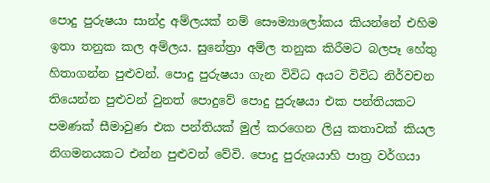පොදු පුරුෂයා සාන්ද්‍ර අම්ලයක් නම් සෞම්‍යාලෝකය කියන්නේ එහිම ඉතා තනුක කල අම්ලය. සුනේත්‍රා අම්ල තනුක කිරීමට බලපෑ හේතු හිතාගන්න පුළුවන්. පොදු පුරුෂයා ගැන විවිධ අයට විවිධ නිර්වචන තියෙන්න පුළුවන් වුනත් පොදුවේ පොදු පුරුෂයා එක පන්තියකට පමණක් සීමාවුණ එක පන්තියක් මුල් කරගෙන ලියු කතාවක් කියල නිගමනයකට එන්න පුළුවන් වේවි. පොදු පුරුශයාහි පාත්‍ර වර්ගයා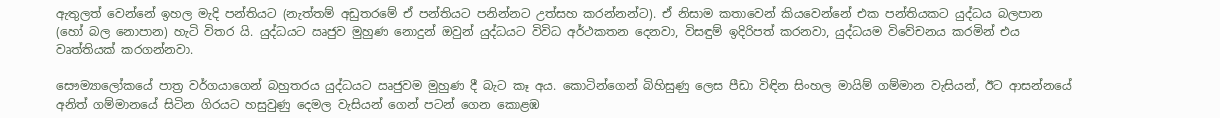ඇතුලත් වෙන්නේ ඉහල මැදි පන්තියට (නැත්තම් අඩුතරමේ ඒ පන්තියට පනින්නට උත්සහ කරන්නන්ට). ඒ නිසාම කතාවෙන් කියවෙන්නේ එක පන්තියකට යුද්ධය බලපාන (හෝ බල නොපාන) හැටි විතර යි. යුද්ධයට ඍජුව මුහුණ නොදුන් ඔවුන් යුද්ධයට විවිධ අර්ථකතන දෙනවා, විසඳුම් ඉදිරිපත් කරනවා, යුද්ධයම විවේචනය කරමින් එය වෘත්තියක් කරගන්නවා.

සෞම්‍යාලෝකයේ පාත්‍ර වර්ගයාගෙන් බහුතරය යුද්ධයට ඍජුවම මුහුණ දී බැට කෑ අය. කොටින්ගෙන් බිහිසුණු ලෙස පීඩා විඳින සිංහල මායිම් ගම්මාන වැසියන්, ඊට ආසන්නයේ අනිත් ගම්මානයේ සිටින ගිරයට හසුවුණු දෙමල වැසියන් ගෙන් පටන් ගෙන කොළඹ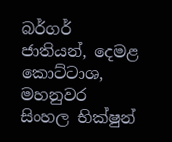බර්ගර් ජාතියන්, දෙමළ කොට්ටාශ, මහනුවර සිංහල භික්ෂුන්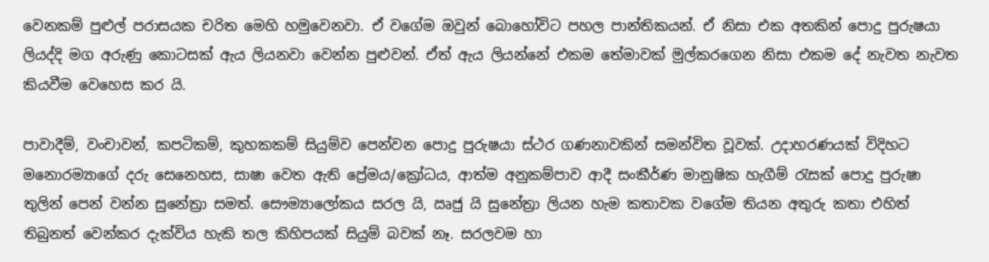වෙනකම් පුළුල් පරාසයක චරිත මෙහි හමුවෙනවා. ඒ වගේම ඔවුන් බොහෝවිට පහල පාන්තිකයන්. ඒ නිසා එක අතකින් පොදු පුරුෂයා ලියද්දි මග අරුණු කොටසක් ඇය ලියනවා වෙන්න පුළුවන්. ඒත් ඇය ලියන්නේ එකම තේමාවක් මුල්කරගෙන නිසා එකම දේ නැවත නැවත කියවීම වෙහෙස කර යි.

පාවාදීම්, වංචාවන්, කපටිකම්, කුහකකම් සියුම්ව පෙන්වන පොදු පුරුෂයා ස්ථර ගණනාවකින් සමන්විත වූවක්. උදාහරණයක් විදිහට මනොරම්‍යාගේ දරු සෙනෙහස, සාෂා වෙත ඇති ප්‍රේමය/ක්‍රෝධය, ආත්ම අනුකම්පාව ආදී සංකීර්ණ මානුෂික හැගීම් රැසක් පොදු පුරුෂා තුලින් පෙන් වන්න සුනේත්‍රා සමත්. සෞම්‍යාලෝකය සරල යි, ඍජු යි සුනේත්‍රා ලියන හැම කතාවක වගේම තියන අතුරු කතා එහිත් තිබුනත් වෙන්කර දැක්විය හැකි තල කිහිපයක් සියුම් බවක් නෑ. සරලවම හා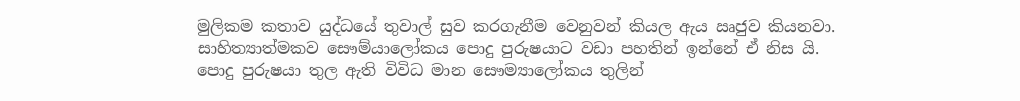මුලිකම කතාව යුද්ධයේ තුවාල් සුව කරගැනීම වෙනුවන් කියල ඇය ඍජුව කියනවා. සාහිත්‍යාත්මකව සෞම්යාලෝකය පොදු පුරුෂයාට වඩා පහතින් ඉන්නේ ඒ නිස යි. පොදු පුරුෂයා තුල ඇති විවිධ මාන සෞම්‍යාලෝකය තුලින්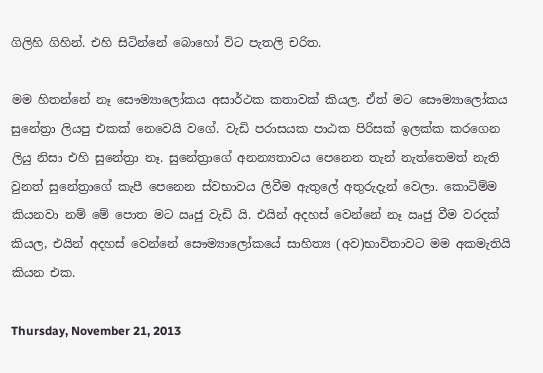ගිලිහි ගිහින්. එහි සිටින්නේ බොහෝ විට පැතලි චරිත.

මම හිතන්නේ නෑ සෞම්‍යාලෝකය අසාර්ථක කතාවක් කියල. ඒත් මට සෞම්‍යාලෝකය සුනේත්‍රා ලියපු එකක් නෙවෙයි වගේ. වැඩි පරාසයක පාඨක පිරිසක් ඉලක්ක කරගෙන ලියු නිසා එහි සුනේත්‍රා නෑ. සුනේත්‍රාගේ අනන්‍යතාවය පෙනෙන තැන් නැත්තෙමත් නැති වුනත් සුනේත්‍රාගේ කැපී පෙනෙන ස්වභාවය ලිවීම ඇතුලේ අතුරුදැන් වෙලා. කොටිම්ම කියනවා නම් මේ පොත මට ඍජු වැඩි යි. එයින් අදහස් වෙන්නේ නෑ ඍජු වීම වරදක් කියල, එයින් අදහස් වෙන්නේ සෞම්‍යාලෝකයේ සාහිත්‍ය (අව)භාවිතාවට මම අකමැතියි කියන එක.

Thursday, November 21, 2013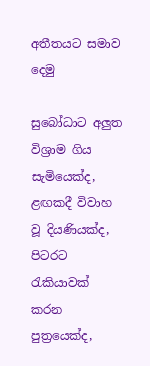අතීතයට සමාව දෙමු

සුබෝධාට අලුත විශ්‍රාම ගිය සැමියෙක්ද, ළඟකදී විවාහ වූ දියණියක්ද, පිටරට රැකියාවක් කරන පුත්‍රයෙක්ද,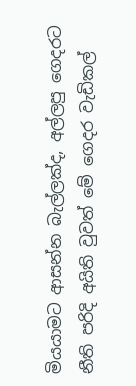මියයාමට ආසන්න බැල්ලක්ද, අල්ලපු ගෙදරට නීති පරිදි අයිති වුවත් මේ ගෙදර වැඩිකල්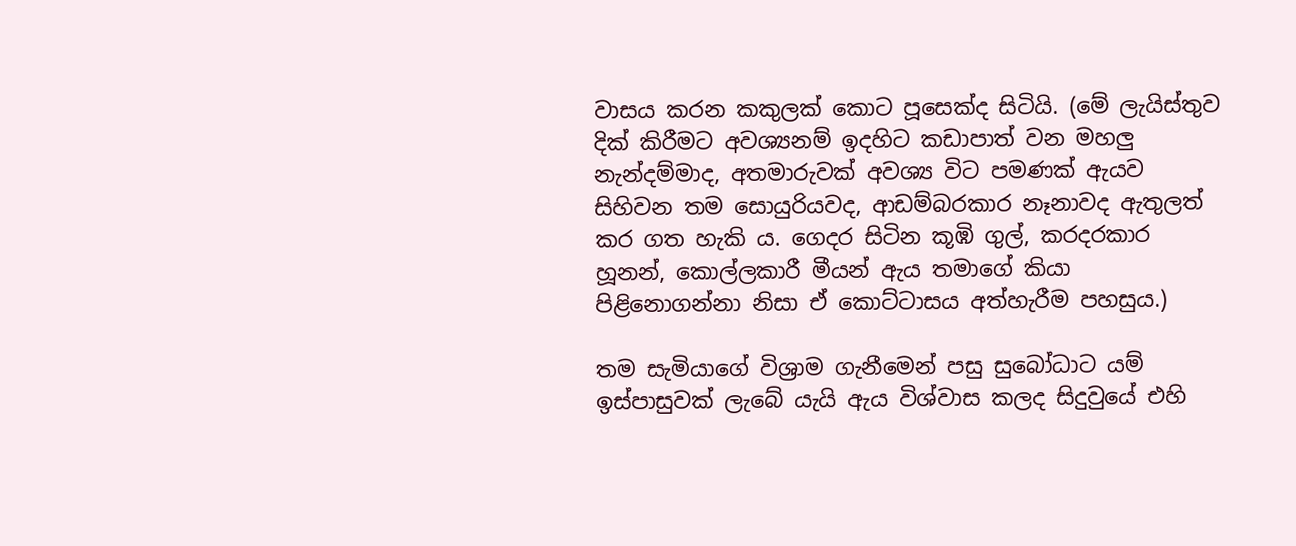වාසය කරන කකුලක් කොට පූසෙක්ද සිටියි. (මේ ලැයිස්තුව දික් කිරීමට අවශ්‍යනම් ඉදහිට කඩාපාත් වන මහලු නැන්දම්මාද, අතමාරුවක් අවශ්‍ය විට පමණක් ඇයව සිහිවන තම සොයුරියවද, ආඩම්බරකාර නෑනාවද ඇතුලත් කර ගත හැකි ය. ගෙදර සිටින කූඹි ගුල්, කරදරකාර හූනන්, කොල්ලකාරී මීයන් ඇය තමාගේ කියා පිළිනොගන්නා නිසා ඒ කොට්ටාසය අත්හැරීම පහසුය.)

තම සැමියාගේ විශ්‍රාම ගැනීමෙන් පසු සුබෝධාට යම් ඉස්පාසුවක් ලැබේ යැයි ඇය විශ්වාස කලද සිදුවුයේ එහි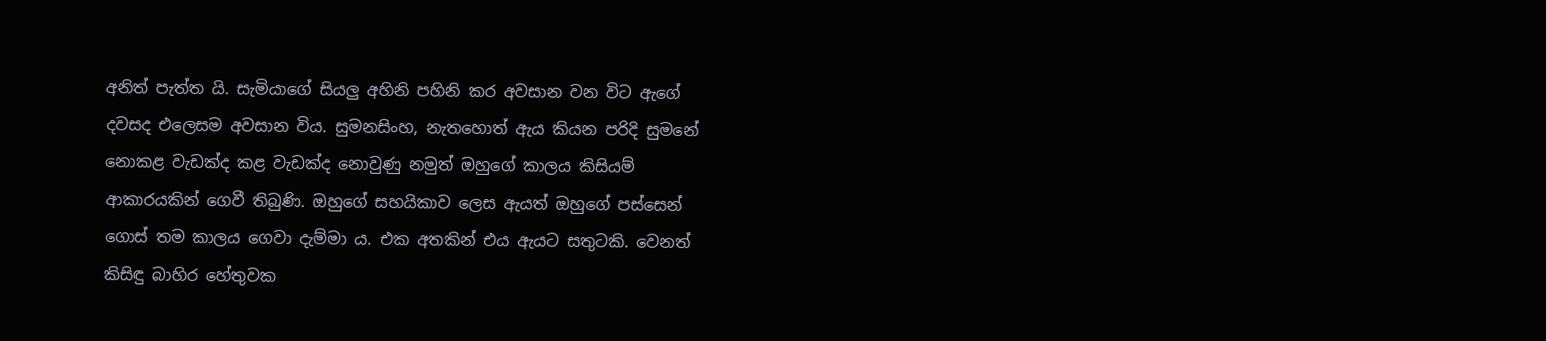අනිත් පැත්ත යි. සැමියාගේ සියලු අහිනි පහිනි කර අවසාන වන විට ඇගේ දවසද එලෙසම අවසාන විය. සුමනසිංහ, නැතහොත් ඇය කියන පරිදි සුමනේ නොකළ වැඩක්ද කළ වැඩක්ද නොවුණු නමුත් ඔහුගේ කාලය කිසියම් ආකාරයකින් ගෙවී තිබුණි. ඔහුගේ සහයිකාව ලෙස ඇයත් ඔහුගේ පස්සෙන් ගොස් තම කාලය ගෙවා දැම්මා ය. එක අතකින් එය ඇයට සතුටකි. වෙනත් කිසිඳු බාහිර හේතුවක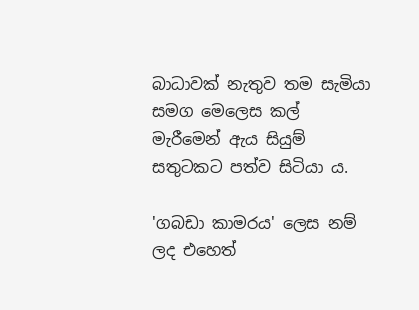බාධාවක් නැතුව තම සැමියා සමග මෙලෙස කල් මැරීමෙන් ඇය සියුම් සතුටකට පත්ව සිටියා ය.

'ගබඩා කාමරය' ලෙස නම් ලද එහෙත්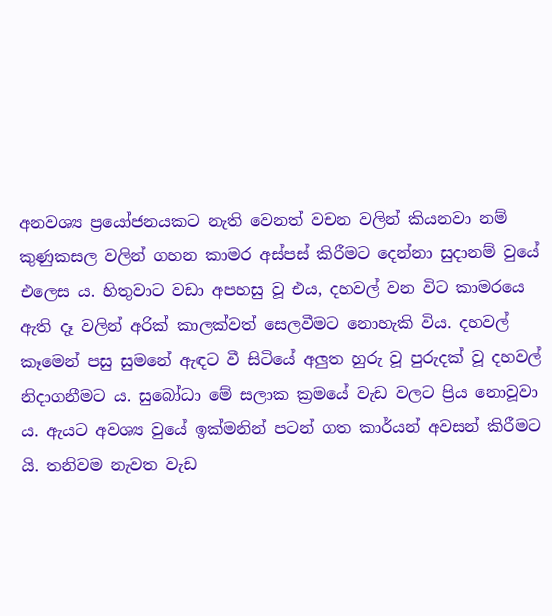අනවශ්‍ය ප්‍රයෝජනයකට නැති වෙනත් වචන වලින් කියනවා නම් කුණුකසල වලින් ගහන කාමර අස්පස් කිරීමට දෙන්නා සුදානම් වුයේ එලෙස ය. හිතුවාට වඩා අපහසු වූ එය, දහවල් වන විට කාමරයෙ ඇති දෑ වලින් අරික් කාලක්වත් සෙලවීමට නොහැකි විය. දහවල් කෑමෙන් පසු සුමනේ ඇඳට වී සිටියේ අලුත හුරු වූ පුරුදක් වූ දහවල් නිදාගනීමට ය. සුබෝධා මේ සලාක ක්‍රමයේ වැඩ වලට ප්‍රිය නොවූවා ය. ඇයට අවශ්‍ය වුයේ ඉක්මනින් පටන් ගත කාර්යන් අවසන් කිරීමට යි. තනිවම නැවත වැඩ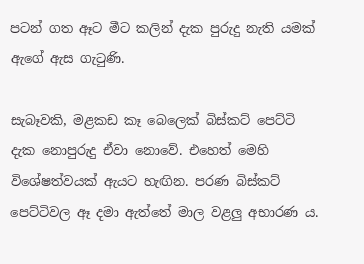පටන් ගත ඈට මීට කලින් දැක පුරුදු නැති යමක් ඇගේ ඇස ගැටුණි.

සැබෑවකි, මළකඩ කෑ බෙලෙක් බිස්කට් පෙට්ටි දැක නොපුරුදු ඒවා නොවේ. එහෙත් මෙහි විශේෂත්වයක් ඇයට හැඟින. පරණ බිස්කට් පෙට්ටිවල ඈ දමා ඇත්තේ මාල වළලු අභාරණ ය.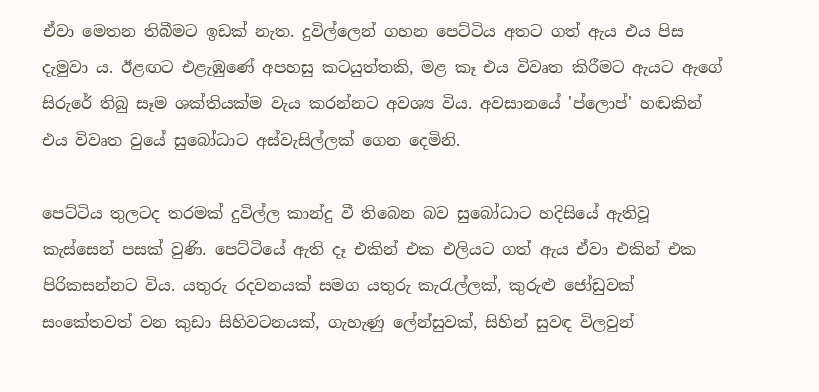ඒවා මෙතන තිබීමට ඉඩක් නැත. දුවිල්ලෙන් ගහන පෙට්ටිය අතට ගත් ඇය එය පිස දැමුවා ය. ඊළඟට එළැඹුණේ අපහසු කටයුත්තකි, මළ කෑ එය විවෘත කිරීමට ඇයට ඇගේ සිරුරේ තිබු සෑම ශක්තියක්ම වැය කරන්නට අවශ්‍ය විය. අවසානයේ 'ප්ලොප්' හඬකින් එය විවෘත වුයේ සුබෝධාට අස්වැසිල්ලක් ගෙන දෙමිනි.

පෙට්ටිය තුලටද තරමක් දුවිල්ල කාන්දු වී තිබෙන බව සුබෝධාට හදිසියේ ඇතිවූ කැස්සෙන් පසක් වුණි. පෙට්ටියේ ඇති දෑ එකින් එක එලියට ගත් ඇය ඒවා එකින් එක පිරිකසන්නට විය. යතුරු රදවනයක් සමග යතුරු කැරැල්ලක්, කුරුළු ජෝඩුවක් සංකේතවත් වන කුඩා සිහිවටනයක්, ගැහැණු ලේන්සුවක්, සිහින් සුවඳ විලවුන්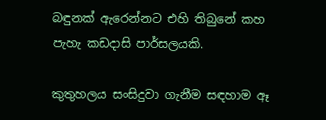බඳුනක් ඇරෙන්නට එහි තිබුනේ කහ පැහැ කඩදාසි පාර්සලයකි.

කුතුහලය සංසිදුවා ගැනීම සඳහාම ඈ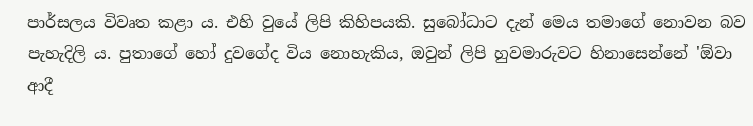පාර්සලය විවෘත කළා ය. එහි වුයේ ලිපි කිහිපයකි. සුබෝධාට දැන් මෙය තමාගේ නොවන බව පැහැදිලි ය. පුතාගේ හෝ දුවගේද විය නොහැකිය, ඔවුන් ලිපි හුවමාරුවට හිනාසෙන්නේ 'ඕවා ආදී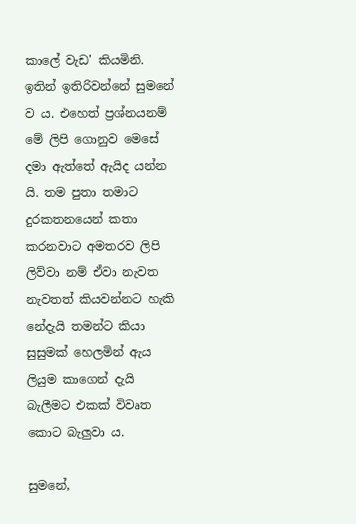කාලේ වැඩ' කියමිනි. ඉතින් ඉතිරිවන්නේ සුමනේ ව ය. එහෙත් ප්‍රශ්නයනම් මේ ලිපි ගොනුව මෙසේ දමා ඇත්තේ ඇයිද යන්න යි. තම පුතා තමාට දුරකතනයෙන් කතා කරනවාට අමතරව ලිපි ලිව්වා නම් ඒවා නැවත නැවතත් කියවන්නට හැකි නේදැයි තමන්ට කියා සුසුමක් හෙලමින් ඇය ලියුම කාගෙන් දැයි බැලීමට එකක් විවෘත කොට බැලුවා ය.

සුමනේ,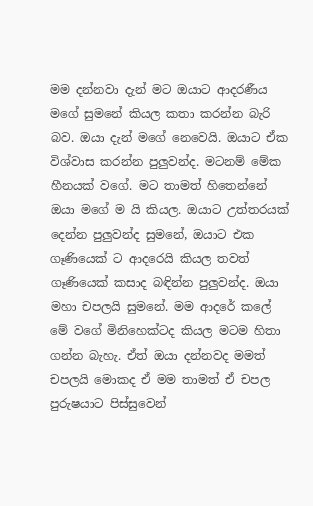මම දන්නවා දැන් මට ඔයාට ආදරණීය මගේ සුමනේ කියල කතා කරන්න බැරි බව. ඔයා දැන් මගේ නෙවෙයි. ඔයාට ඒක විශ්වාස කරන්න පුලුවන්ද. මටනම් මේක හීනයක් වගේ. මට තාමත් හිතෙන්නේ ඔයා මගේ ම යි කියල. ඔයාට උත්තරයක් දෙන්න පුලුවන්ද සුමනේ, ඔයාට එක ගෑණියෙක් ට ආදරෙයි කියල තවත් ගෑණියෙක් කසාද බඳින්න පුලුවන්ද. ඔයා මහා චපලයි සුමනේ. මම ආදරේ කලේ මේ වගේ මිනිහෙක්ටද කියල මටම හිතා ගන්න බැහැ. ඒත් ඔයා දන්නවද මමත් චපලයි මොකද ඒ මම තාමත් ඒ චපල පුරුෂයාට පිස්සුවෙන්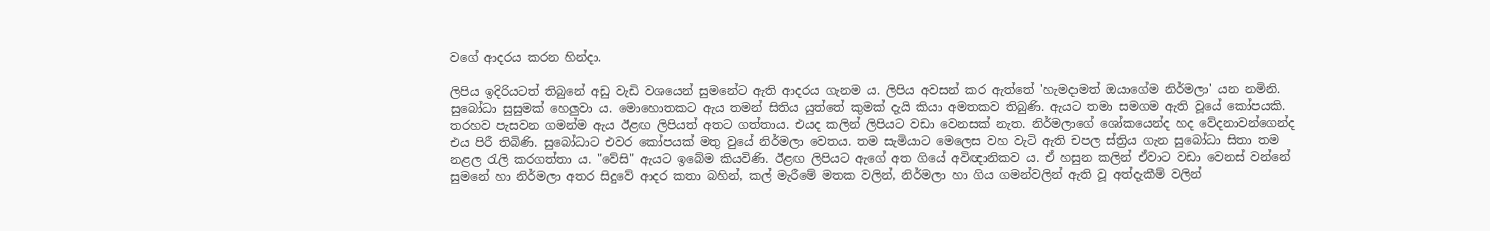වගේ ආදරය කරන හින්දා.

ලිපිය ඉදිරියටත් තිබුනේ අඩු වැඩි වශයෙන් සුමනේට ඇති ආදරය ගැනම ය. ලිපිය අවසන් කර ඇත්තේ 'හැමදාමත් ඔයාගේම නිර්මලා' යන නමිනි. සුබෝධා සුසුමක් හෙලුවා ය. මොහොතකට ඇය තමන් සිතිය යුත්තේ කුමක් දැයි කියා අමතකව තිබුණි. ඇයට තමා සමගම ඇති වූයේ කෝපයකි. තරහව පැසවන ගමන්ම ඇය ඊළඟ ලිපියත් අතට ගත්තාය. එයද කලින් ලිපියට වඩා වෙනසක් නැත. නිර්මලාගේ ශෝකයෙන්ද හද වේදනාවන්ගෙන්ද එය පිරී තිබිණි. සුබෝධාට එවර කෝපයක් මතු වුයේ නිර්මලා වෙතය. තම සැමියාට මෙලෙස වහ වැටි ඇති චපල ස්ත්‍රිය ගැන සුබෝධා සිතා තම නළල රැලි කරගත්තා ය. "වේසි" ඇයට ඉබේම කියවිණි. ඊළඟ ලිපියට ඇගේ අත ගියේ අවිඥානිකව ය. ඒ හසුන කලින් ඒවාට වඩා වෙනස් වන්නේ සුමනේ හා නිර්මලා අතර සිදුවේ ආදර කතා බහින්, කල් මැරීමේ මතක වලින්, නිර්මලා හා ගිය ගමන්වලින් ඇති වූ අත්දැකීම් වලින්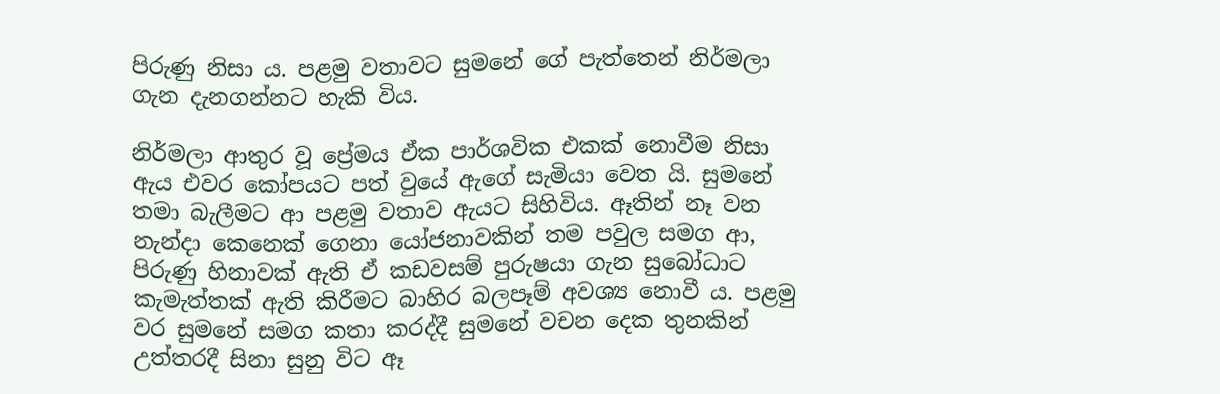පිරුණු නිසා ය. පළමු වතාවට සුමනේ ගේ පැත්තෙන් නිර්මලා ගැන දැනගන්නට හැකි විය.

නිර්මලා ආතුර වූ ප්‍රේමය ඒක පාර්ශවික එකක් නොවීම නිසා ඇය එවර කෝපයට පත් වුයේ ඇගේ සැමියා වෙත යි. සුමනේ තමා බැලීමට ආ පළමු වතාව ඇයට සිහිවිය. ඈතින් නෑ වන නැන්දා කෙනෙක් ගෙනා යෝජනාවකින් තම පවුල සමග ආ, පිරුණු හිනාවක් ඇති ඒ කඩවසම් පුරුෂයා ගැන සුබෝධාට කැමැත්තක් ඇති කිරීමට බාහිර බලපෑම් අවශ්‍ය නොවී ය. පළමු වර සුමනේ සමග කතා කරද්දී සුමනේ වචන දෙක තුනකින් උත්තරදී සිනා සුනු විට ඈ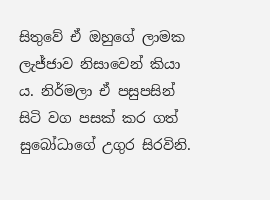සිතුවේ ඒ ඔහුගේ ලාමක ලැජ්ජාව නිසාවෙන් කියා ය. නිර්මලා ඒ පසුපසින් සිටි වග පසක් කර ගත් සුබෝධාගේ උගුර සිරවිනි.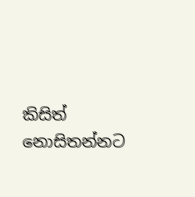කිසිත් නොසිතන්නට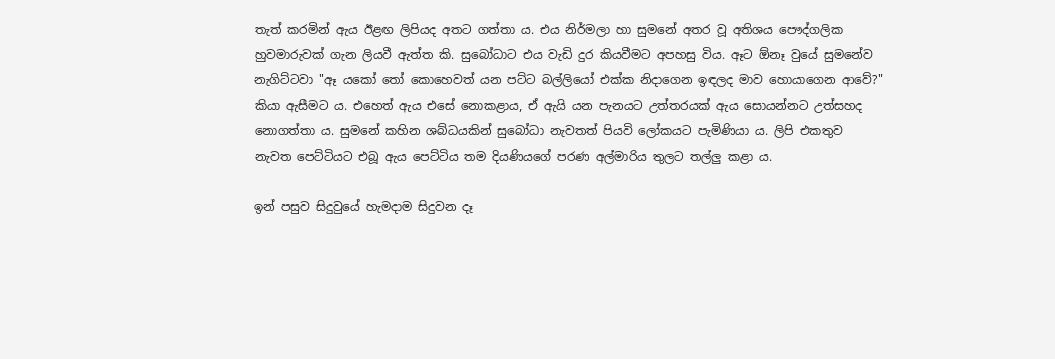තැත් කරමින් ඇය ඊළඟ ලිපියද අතට ගත්තා ය. එය නිර්මලා හා සුමනේ අතර වූ අතිශය පෞද්ගලික හුවමාරුවක් ගැන ලියවී ඇත්ත කි. සුබෝධාට එය වැඩි දුර කියවීමට අපහසු විය. ඈට ඕනෑ වුයේ සුමනේව නැගිට්ටවා "ඈ යකෝ තෝ කොහෙවත් යන පට්ට බල්ලියෝ එක්ක නිදාගෙන ඉඳලද මාව හොයාගෙන ආවේ?" කියා ඇසීමට ය. එහෙත් ඇය එසේ නොකළාය, ඒ ඇයි යන පැනයට උත්තරයක් ඇය සොයන්නට උත්සහද නොගත්තා ය. සුමනේ කහින ශබ්ධයකින් සුබෝධා නැවතත් පියවි ලෝකයට පැමිණියා ය. ලිපි එකතුව නැවත පෙට්ටියට එබූ ඇය පෙට්ටිය තම දියණියගේ පරණ අල්මාරිය තුලට තල්ලු කළා ය.

ඉන් පසුව සිදුවුයේ හැමදාම සිදුවන දෑ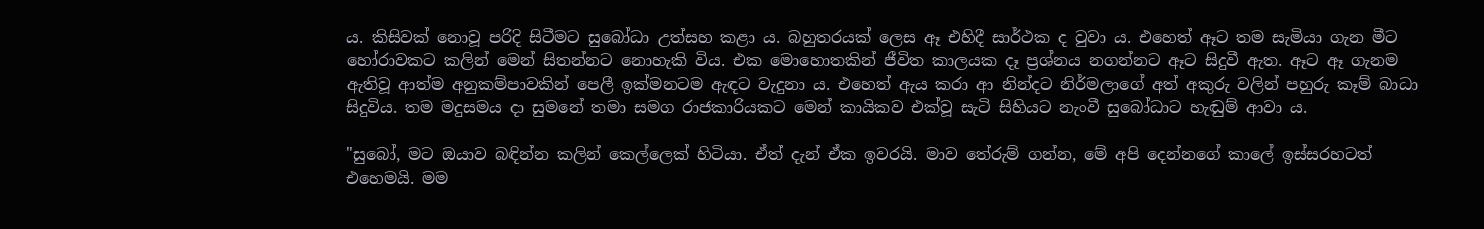ය. කිසිවක් නොවූ පරිදි සිටීමට සුබෝධා උත්සහ කළා ය. බහුතරයක් ලෙස ඈ එහිදී සාර්ථක ද වුවා ය. එහෙත් ඈට තම සැමියා ගැන මීට හෝරාවකට කලින් මෙන් සිතන්නට නොහැකි විය. එක මොහොතකින් ජීවිත කාලයක දෑ ප්‍රශ්නය නගන්නට ඈට සිදුවී ඇත. ඈට ඈ ගැනම ඇතිවූ ආත්ම අනුකම්පාවකින් පෙලී ඉක්මනටම ඇඳට වැදුනා ය. එහෙත් ඇය කරා ආ නින්දට නිර්මලාගේ අත් අකුරු වලින් පහුරු කෑම් බාධා සිදුවිය. තම මදුසමය දා සුමනේ තමා සමග රාජකාරියකට මෙන් කායිකව එක්වූ සැටි සිහියට නැංවී සුබෝධාට හැඬුම් ආවා ය.

"සුබෝ, මට ඔයාව බඳින්න කලින් කෙල්ලෙක් හිටියා. ඒත් දැන් ඒක ඉවරයි. මාව තේරුම් ගන්න, මේ අපි දෙන්නගේ කාලේ ඉස්සරහටත් එහෙමයි. මම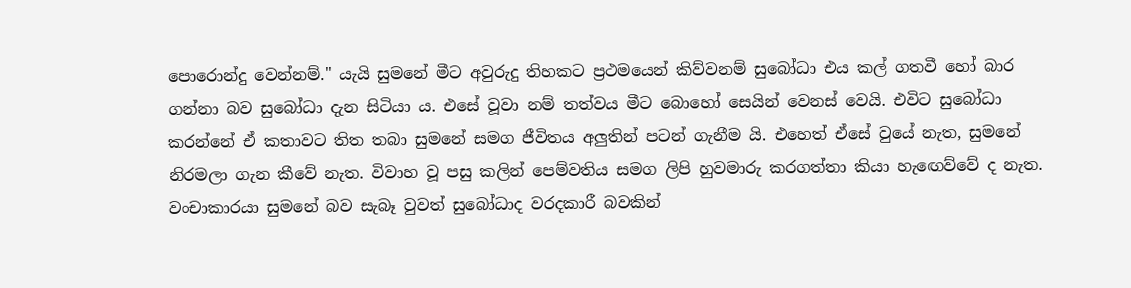පොරොන්දු වෙන්නම්." යැයි සුමනේ මීට අවුරුදු තිහකට ප්‍රථමයෙන් කිව්වනම් සුබෝධා එය කල් ගතවී හෝ බාර ගන්නා බව සුබෝධා දැන සිටියා ය. එසේ වූවා නම් තත්වය මීට බොහෝ සෙයින් වෙනස් වෙයි. එවිට සුබෝධා කරන්නේ ඒ කතාවට තිත තබා සුමනේ සමග ජීවිතය අලුතින් පටන් ගැනීම යි. එහෙත් ඒසේ වුයේ නැත, සුමනේ නිරමලා ගැන කීවේ නැත. විවාහ වූ පසු කලින් පෙම්වතිය සමග ලිපි හුවමාරු කරගත්තා කියා හැඟෙව්වේ ද නැත. වංචාකාරයා සුමනේ බව සැබෑ වුවත් සුබෝධාද වරදකාරී බවකින්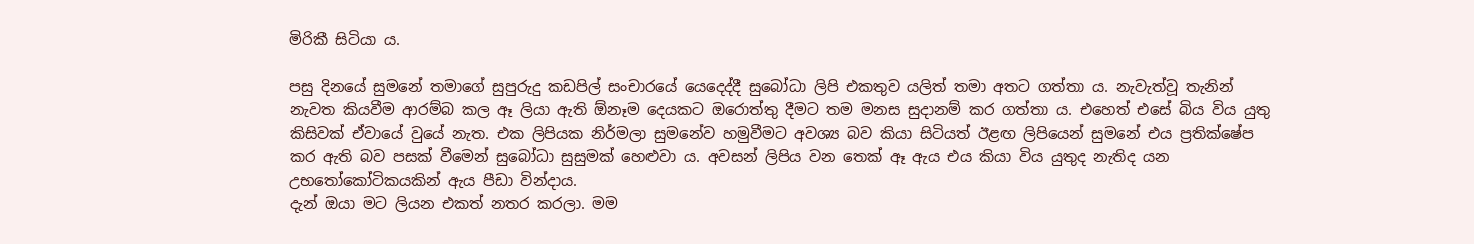මිරිකී සිටියා ය.

පසු දිනයේ සුමනේ තමාගේ සුපුරුදු කඩපිල් සංචාරයේ යෙදෙද්දී සුබෝධා ලිපි එකතුව යලිත් තමා අතට ගත්තා ය. නැවැත්වූ තැනින් නැවත කියවීම ආරම්බ කල ඈ ලියා ඇති ඕනෑම දෙයකට ඔරොත්තු දීමට තම මනස සුදානම් කර ගත්තා ය. එහෙත් එසේ බිය විය යුතු කිසිවක් ඒවායේ වුයේ නැත. එක ලිපියක නිර්මලා සුමනේව හමුවීමට අවශ්‍ය බව කියා සිටියත් ඊළඟ ලිපියෙන් සුමනේ එය ප්‍රතික්ෂේප කර ඇති බව පසක් වීමෙන් සුබෝධා සුසුමක් හෙළුවා ය. අවසන් ලිපිය වන තෙක් ඈ ඇය එය කියා විය යුතුද නැතිද යන උභතෝකෝටිකයකින් ඇය පීඩා වින්දාය.
දැන් ඔයා මට ලියන එකත් නතර කරලා. මම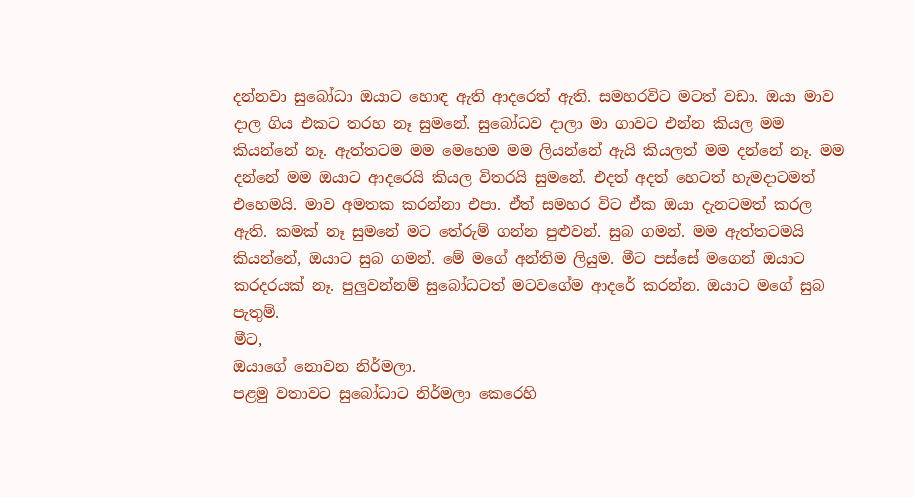දන්නවා සුබෝධා ඔයාට හොඳ ඇති ආදරෙත් ඇති. සමහරවිට මටත් වඩා. ඔයා මාව දාල ගිය එකට තරහ නෑ සුමනේ. සුබෝධව දාලා මා ගාවට එන්න කියල මම කියන්නේ නෑ. ඇත්තටම මම මෙහෙම මම ලියන්නේ ඇයි කියලත් මම දන්නේ නෑ. මම දන්නේ මම ඔයාට ආදරෙයි කියල විතරයි සුමනේ. එදත් අදත් හෙටත් හැමදාටමත් එහෙමයි. මාව අමතක කරන්නා එපා. ඒත් සමහර විට ඒක ඔයා දැනටමත් කරල ඇති. කමක් නෑ සුමනේ මට තේරුම් ගන්න පුළුවන්. සුබ ගමන්. මම ඇත්තටමයි කියන්නේ, ඔයාට සුබ ගමන්. මේ මගේ අන්තිම ලියුම. මීට පස්සේ මගෙන් ඔයාට කරදරයක් නෑ. පුලුවන්නම් සුබෝධටත් මටවගේම ආදරේ කරන්න. ඔයාට මගේ සුබ පැතුම්.
මීට,
ඔයාගේ නොවන නිර්මලා.
පළමු වතාවට සුබෝධාට නිර්මලා කෙරෙහි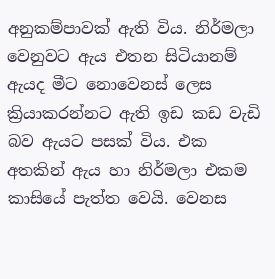අනුකම්පාවක් ඇති විය. නිර්මලා වෙනුවට ඇය එතන සිටියානම් ඇයද මීට නොවෙනස් ලෙස ක්‍රියාකරන්නට ඇති ඉඩ කඩ වැඩි බව ඇයට පසක් විය. එක අතකින් ඇය හා නිර්මලා එකම කාසියේ පැත්ත වෙයි. වෙනස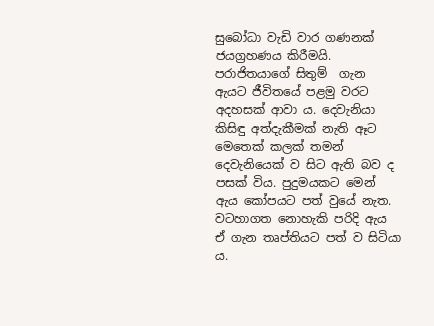සුබෝධා වැඩි වාර ගණනක් ජයග්‍රහණය කිරීමයි. පරාජිතයාගේ සිතුම්  ගැන ඇයට ජීවිතයේ පළමු වරට අදහසක් ආවා ය. දෙවැනියා කිසිඳු අත්දැකීමක් නැති ඈට මෙතෙක් කලක් තමන් දෙවැනියෙක් ව සිට ඇති බව ද පසක් විය. පුදුමයකට මෙන් ඇය කෝපයට පත් වුයේ නැත. වටහාගත නොහැකි පරිදි ඇය ඒ ගැන තෘප්තියට පත් ව සිටියා ය.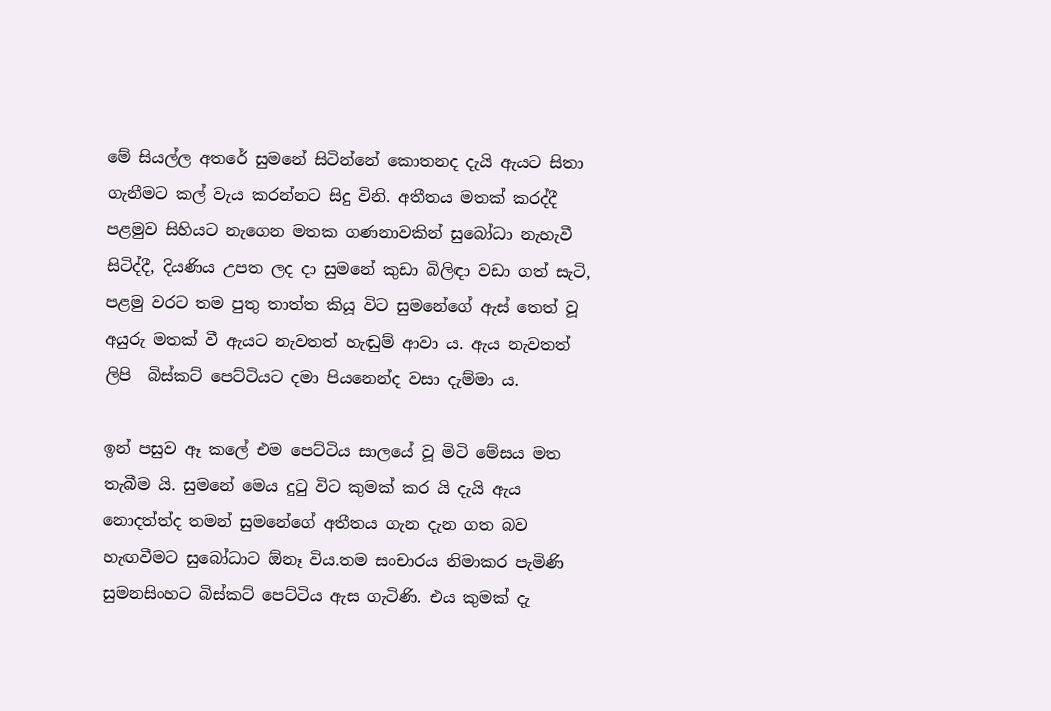මේ සියල්ල අතරේ සුමනේ සිටින්නේ කොතනද දැයි ඇයට සිතා ගැනීමට කල් වැය කරන්නට සිදු විනි. අතීතය මතක් කරද්දී පළමුව සිහියට නැගෙන මතක ගණනාවකින් සුබෝධා නැහැවී සිටිද්දී, දියණිය උපත ලද දා සුමනේ කුඩා බිලිඳා වඩා ගත් සැටි, පළමු වරට තම පුතු තාත්ත කියූ විට සුමනේගේ ඇස් තෙත් වූ අයුරු මතක් වී ඇයට නැවතත් හැඬුම් ආවා ය. ඇය නැවතත් ලිපි  බිස්කට් පෙට්ටියට දමා පියනෙන්ද වසා දැම්මා ය.

ඉන් පසුව ඈ කලේ එම පෙට්ටිය සාලයේ වූ මිටි මේසය මත තැබීම යි. සුමනේ මෙය දුටු විට කුමක් කර යි දැයි ඇය නොදත්ත්ද තමන් සුමනේගේ අතීතය ගැන දැන ගත බව හැඟවීමට සුබෝධාට ඕනෑ විය.තම සංචාරය නිමාකර පැමිණි සුමනසිංහට බිස්කට් පෙට්ටිය ඇස ගැටිණි. එය කුමක් දැ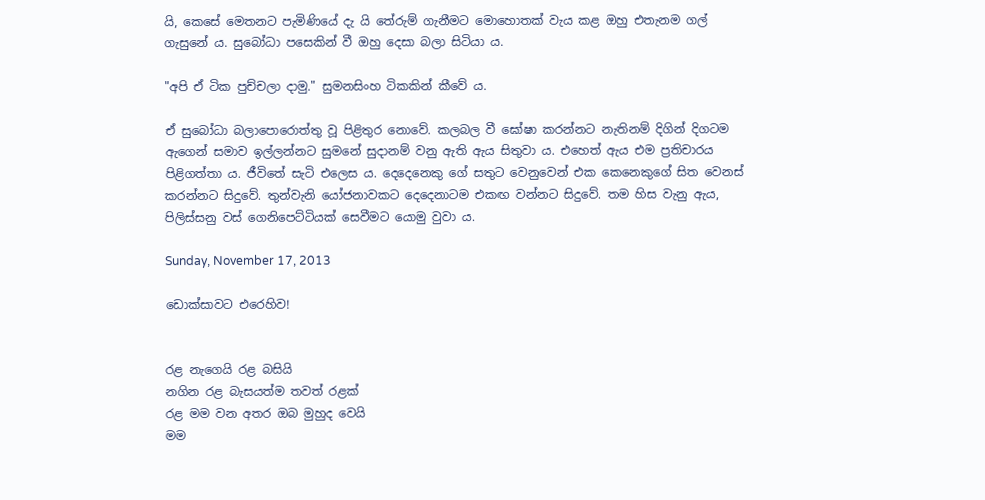යි, කෙසේ මෙතනට පැමිණියේ දැ යි තේරුම් ගැනීමට මොහොතක් වැය කළ ඔහු එතැනම ගල් ගැසුනේ ය. සුබෝධා පසෙකින් වී ඔහු දෙසා බලා සිටියා ය.

"අපි ඒ ටික පුච්චලා දාමු." සුමනසිංහ ටිකකින් කීවේ ය.

ඒ සුබෝධා බලාපොරොත්තු වූ පිළිතුර නොවේ. කලබල වී ඝෝෂා කරන්නට නැතිනම් දිගින් දිගටම ඇගෙන් සමාව ඉල්ලන්නට සුමනේ සුදානම් වනු ඇති ඇය සිතුවා ය. එහෙත් ඇය එම ප්‍රතිචාරය පිළිගත්තා ය. ජීවිතේ සැටි එලෙස ය. දෙදෙනෙකු ගේ සතුට වෙනුවෙන් එක කෙනෙකුගේ සිත වෙනස් කරන්නට සිදුවේ. තුන්වැනි යෝජනාවකට දෙදෙනාටම එකඟ වන්නට සිදුවේ. තම හිස වැනු ඇය, පිලිස්සනු වස් ගෙනිපෙට්ටියක් සෙවීමට යොමු වුවා ය.

Sunday, November 17, 2013

ඩොක්සාවට එරෙහිව!


රළ නැගෙයි රළ බසියි
නගින රළ බැසයත්ම තවත් රළක්
රළ මම වන අතර ඔබ මුහුද වෙයි
මම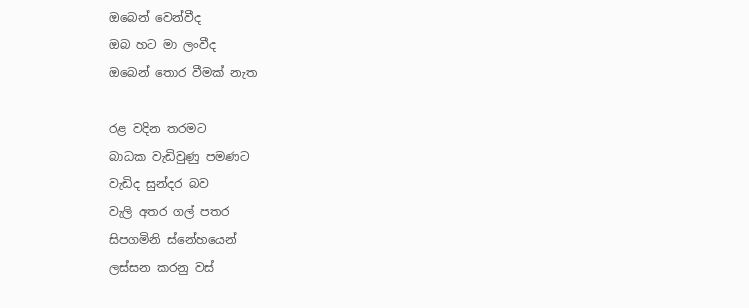ඔබෙන් වෙන්වීද
ඔබ හට මා ලංවීද
ඔබෙන් තොර වීමක් නැත

රළ වදින තරමට
බාධක වැඩිවුණු පමණට
වැඩිද සුන්දර බව
වැලි අතර ගල් පතර
සිපගමිනි ස්නේහයෙන්
ලස්සන කරනු වස්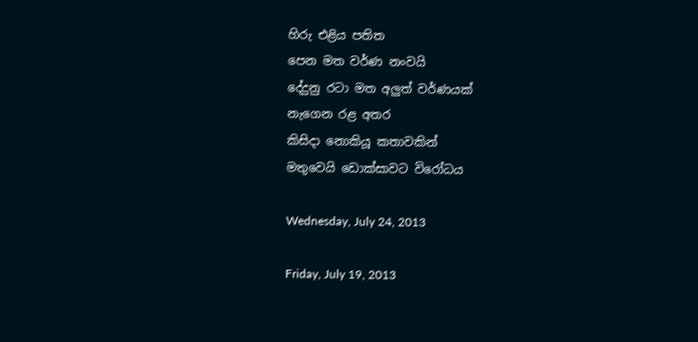හිරු එළිය පතිත
පෙන මත වර්ණ නංවයි
දේදුනු රටා මත අලුත් වර්ණයක්
නැගෙන රළ අතර
කිසිදා නොකියූ කතාවකින්
මතුවෙයි ඩොක්සාවට විරෝධය

Wednesday, July 24, 2013

Friday, July 19, 2013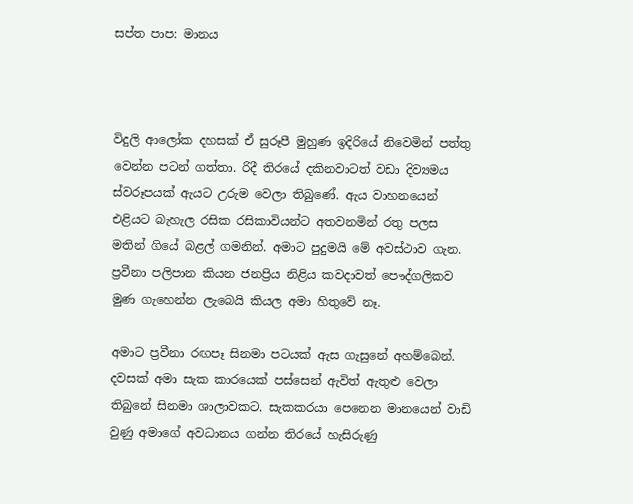සප්ත පාප: මානය



විදුලි ආලෝක දහසක් ඒ සුරූපී මුහුණ ඉදිරියේ නිවෙමින් පත්තු වෙන්න පටන් ගත්තා. රිදී තිරයේ දකිනවාටත් වඩා දිව්‍යමය ස්වරූපයක් ඇයට උරුම වෙලා තිබුණේ. ඇය වාහනයෙන් එළියට බැහැල රසික රසිකාවියන්ට අතවනමින් රතු පලස මතින් ගියේ බළල් ගමනින්. අමාට පුදුමයි මේ අවස්ථාව ගැන. ප්‍රවීනා පලිපාන කියන ජනප්‍රිය නිළිය කවදාවත් පෞද්ගලිකව මුණ ගැහෙන්න ලැබෙයි කියල අමා හිතුවේ නෑ.

අමාට ප්‍රවීනා රඟපෑ සිනමා පටයක් ඇස ගැසුනේ අහම්බෙන්. දවසක් අමා සැක කාරයෙක් පස්සෙන් ඇවිත් ඇතුළු වෙලා තිබුනේ සිනමා ශාලාවකට. සැකකරයා පෙනෙන මානයෙන් වාඩි වුණු අමාගේ අවධානය ගන්න තිරයේ හැසිරුණු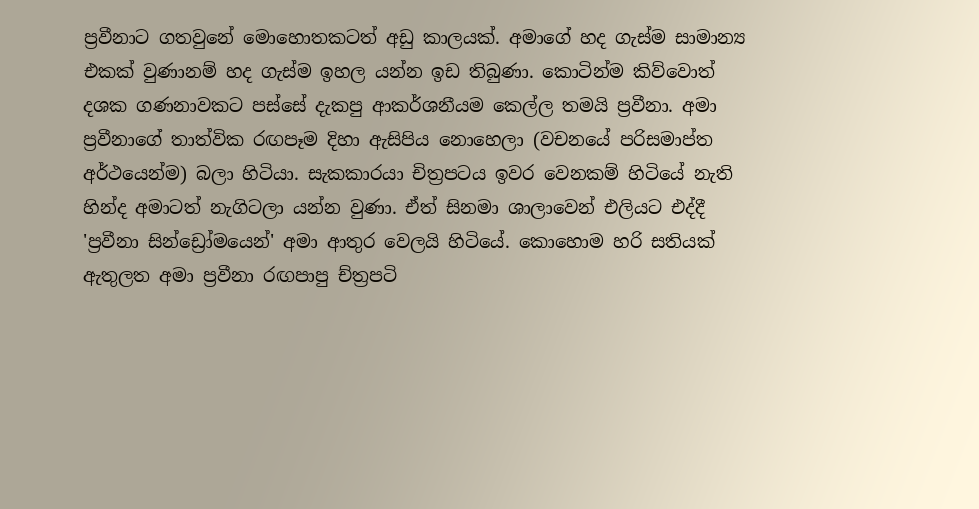ප්‍රවීනාට ගතවුනේ මොහොතකටත් අඩු කාලයක්. අමාගේ හද ගැස්ම සාමාන්‍ය එකක් වුණානම් හද ගැස්ම ඉහල යන්න ඉඩ තිබුණා. කොටින්ම කිව්වොත් දශක ගණනාවකට පස්සේ දැකපු ආකර්ශනීයම කෙල්ල තමයි ප්‍රවීනා. අමා ප්‍රවීනාගේ තාත්වික රඟපෑම දිහා ඇසිපිය නොහෙලා (වචනයේ පරිසමාප්ත අර්ථයෙන්ම) බලා හිටියා. සැකකාරයා චිත්‍රපටය ඉවර වෙනකම් හිටියේ නැති හින්ද අමාටත් නැගිටලා යන්න වුණා. ඒත් සිනමා ශාලාවෙන් එලියට එද්දී 'ප්‍රවීනා සින්ඩ්‍රෝමයෙන්' අමා ආතුර වෙලයි හිටියේ. කොහොම හරි සතියක් ඇතුලත අමා ප්‍රවීනා රඟපාපු ච්ත්‍රපටි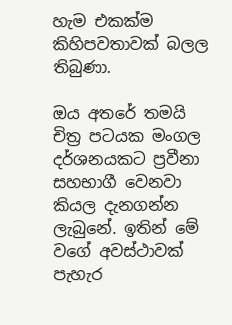හැම එකක්ම කිහිපවතාවක් බලල තිබුණා.

ඔය අතරේ තමයි චිත්‍ර පටයක මංගල දර්ශනයකට ප්‍රවීනා සහභාගී වෙනවා කියල දැනගන්න ලැබුනේ. ඉතින් මේ වගේ අවස්ථාවක් පැහැර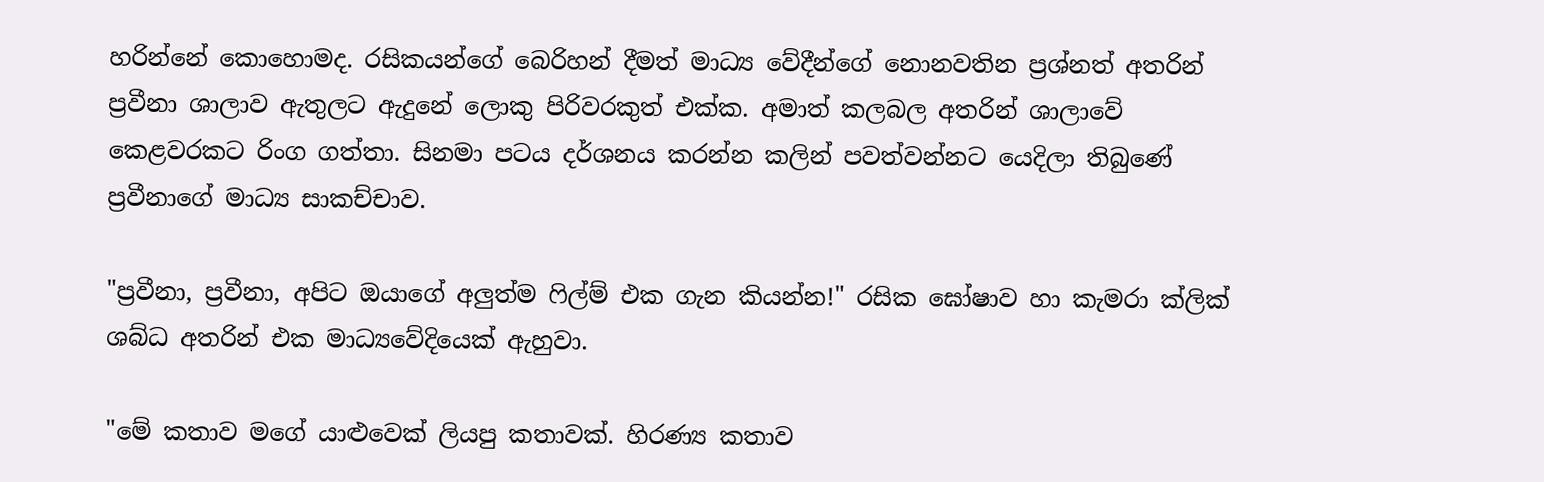හරින්නේ කොහොමද. රසිකයන්ගේ බෙරිහන් දීමත් මාධ්‍ය වේදීන්ගේ නොනවතින ප්‍රශ්නත් අතරින් ප්‍රවීනා ශාලාව ඇතුලට ඇදුනේ ලොකු පිරිවරකුත් එක්ක. අමාත් කලබල අතරින් ශාලාවේ කෙළවරකට රිංග ගත්තා. සිනමා පටය දර්ශනය කරන්න කලින් පවත්වන්නට යෙදිලා තිබුණේ ප්‍රවීනාගේ මාධ්‍ය සාකච්චාව.

"ප්‍රවීනා, ප්‍රවීනා, අපිට ඔයාගේ අලුත්ම ෆිල්ම් එක ගැන කියන්න!" රසික ඝෝෂාව හා කැමරා ක්ලික් ශබ්ධ අතරින් එක මාධ්‍යවේදියෙක් ඇහුවා.

"මේ කතාව මගේ යාළුවෙක් ලියපු කතාවක්. හිරණ්‍ය කතාව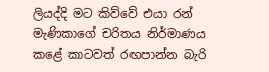ලියද්දි මට කිව්වේ එයා රන් මැණිකාගේ චරිතය නිර්මාණය කළේ කාටවත් රඟපාන්න බැරි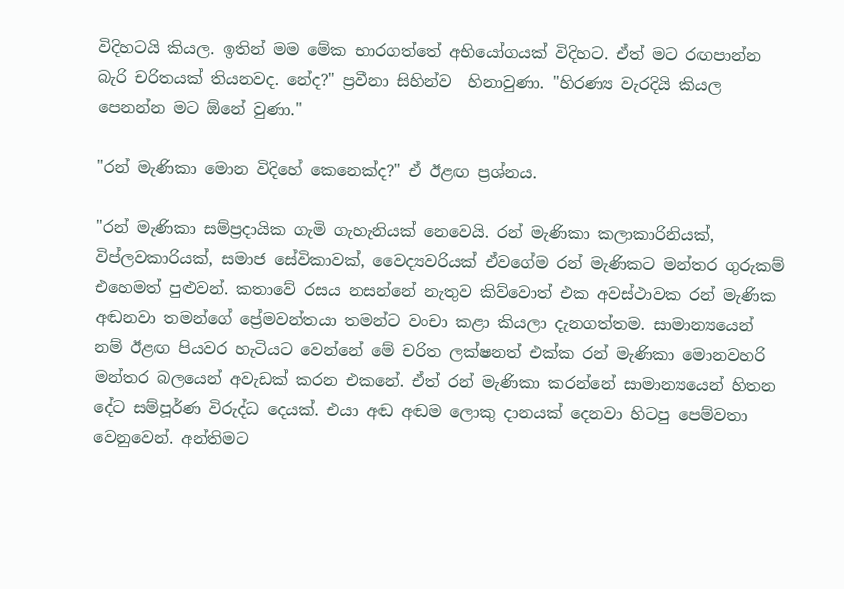විදිහටයි කියල. ඉතින් මම මේක භාරගත්තේ අභියෝගයක් විදිහට. ඒත් මට රඟපාන්න බැරි චරිතයක් තියනවද. නේද?" ප්‍රවීනා සිහින්ව  හිනාවුණා. "හිරණ්‍ය වැරදියි කියල පෙනන්න මට ඕනේ වුණා."

"රන් මැණිකා මොන විදිහේ කෙනෙක්ද?" ඒ ඊළඟ ප්‍රශ්නය.

"රන් මැණිකා සම්ප්‍රදායික ගැමි ගැහැනියක් නෙවෙයි. රන් මැණිකා කලාකාරිනියක්, විප්ලවකාරියක්, සමාජ සේවිකාවක්, වෛද්‍යවරියක් ඒවගේම රන් මැණිකට මන්තර ගුරුකම් එහෙමත් පුළුවන්. කතාවේ රසය නසන්නේ නැතුව කිව්වොත් එක අවස්ථාවක රන් මැණික අඬනවා තමන්ගේ ප්‍රේමවන්තයා තමන්ට වංචා කළා කියලා දැනගත්තම. සාමාන්‍යයෙන් නම් ඊළඟ පියවර හැටියට වෙන්නේ මේ චරිත ලක්ෂනත් එක්ක රන් මැණිකා මොනවහරි මන්තර බලයෙන් අවැඩක් කරන එකනේ. ඒත් රන් මැණිකා කරන්නේ සාමාන්‍යයෙන් හිතන දේට සම්පූර්ණ විරුද්ධ දෙයක්. එයා අඬ අඬම ලොකු දානයක් දෙනවා හිටපු පෙම්වතා වෙනුවෙන්. අන්තිමට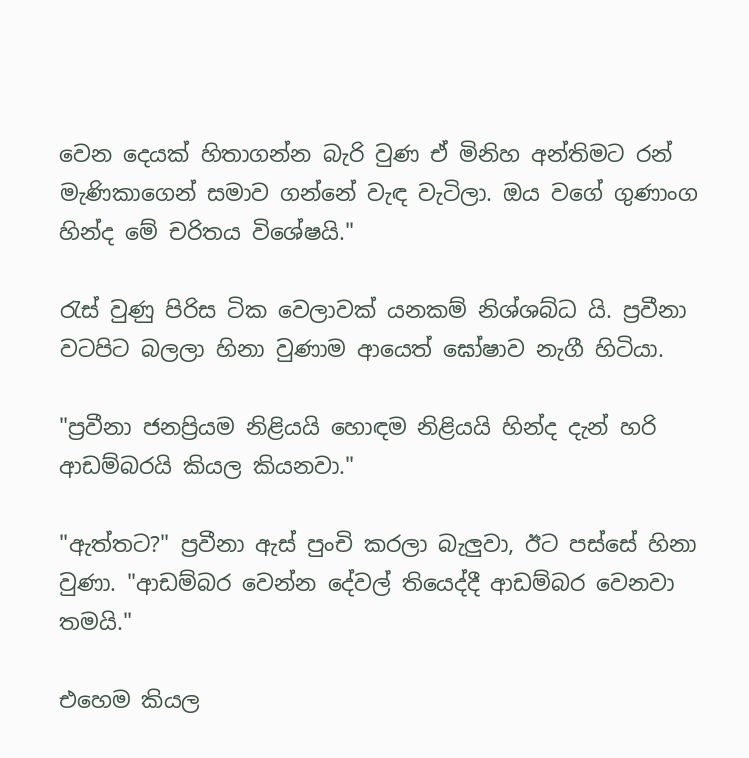වෙන දෙයක් හිතාගන්න බැරි වුණ ඒ මිනිහ අන්තිමට රන් මැණිකාගෙන් සමාව ගන්නේ වැඳ වැටිලා. ඔය වගේ ගුණාංග හින්ද මේ චරිතය විශේෂයි."

රැස් වුණු පිරිස ටික වෙලාවක් යනකම් නිශ්ශබ්ධ යි. ප්‍රවීනා වටපිට බලලා හිනා වුණාම ආයෙත් ඝෝෂාව නැගී හිටියා.

"ප්‍රවීනා ජනප්‍රියම නිළියයි හොඳම නිළියයි හින්ද දැන් හරි ආඩම්බරයි කියල කියනවා."

"ඇත්තට?" ප්‍රවීනා ඇස් පුංචි කරලා බැලුවා, ඊට පස්සේ හිනා වුණා. "ආඩම්බර වෙන්න දේවල් තියෙද්දී ආඩම්බර වෙනවා තමයි."

එහෙම කියල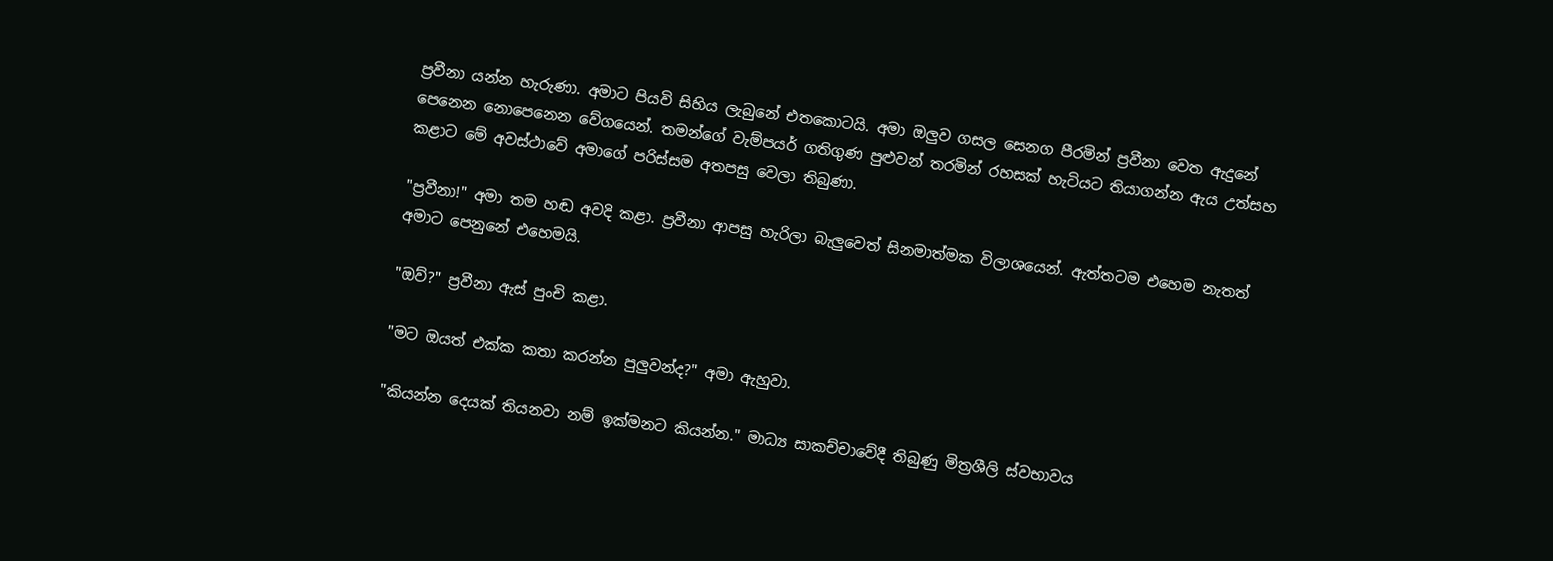ප්‍රවීනා යන්න හැරුණා. අමාට පියවි සිහිය ලැබුනේ එතකොටයි. අමා ඔලුව ගසල සෙනග පීරමින් ප්‍රවීනා වෙත ඇදුනේ පෙනෙන නොපෙනෙන වේගයෙන්. තමන්ගේ වැම්පයර් ගතිගුණ පුළුවන් තරමින් රහසක් හැටියට තියාගන්න ඇය උත්සහ කළාට මේ අවස්ථාවේ අමාගේ පරිස්සම අතපසු වෙලා තිබුණා.

"ප්‍රවීනා!" අමා තම හඬ අවදි කළා. ප්‍රවීනා ආපසු හැරිලා බැලුවෙත් සිනමාත්මක විලාශයෙන්. ඇත්තටම එහෙම නැතත් අමාට පෙනුනේ එහෙමයි.

"ඔව්?" ප්‍රවීනා ඇස් පුංචි කළා.

"මට ඔයත් එක්ක කතා කරන්න පුලුවන්ද?" අමා ඇහුවා.

"කියන්න දෙයක් තියනවා නම් ඉක්මනට කියන්න." මාධ්‍ය සාකච්චාවේදී තිබුණු මිත්‍රශීලි ස්වභාවය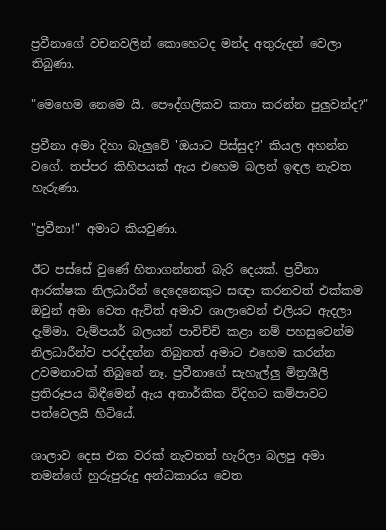ප්‍රවීනාගේ වචනවලින් කොහෙටද මන්ද අතුරුදන් වෙලා තිබුණා.

"මෙහෙම නෙමෙ යි. පෞද්ගලිකව කතා කරන්න පුලුවන්ද?"

ප්‍රවීනා අමා දිහා බැලුවේ 'ඔයාට පිස්සුද?' කියල අහන්න වගේ. තප්පර කිහිපයක් ඇය එහෙම බලන් ඉඳල නැවත හැරුණා.

"ප්‍රවීනා!" අමාට කියවුණා.

ඊට පස්සේ වුණේ හිතාගන්නත් බැරි දෙයක්. ප්‍රවීනා ආරක්ෂක නිලධාරීන් දෙදෙනෙකුට සඥා කරනවත් එක්කම ඔවුන් අමා වෙත ඇවිත් අමාව ශාලාවෙන් එලියට ඇදලා දැම්මා. වැම්පයර් බලයන් පාවිච්චි කළා නම් පහසුවෙන්ම නිලධාරීන්ව පරද්දන්න තිබුනත් අමාට එහෙම කරන්න උවමනාවක් තිබුනේ නෑ. ප්‍රවීනාගේ සැහැල්ලු මිත්‍රශීලි ප්‍රතිරූපය බිඳීමෙන් ඇය අතාර්කික විදිහට කම්පාවට පත්වෙලයි හිටියේ.

ශාලාව දෙස එක වරක් නැවතත් හැරිලා බලපු අමා තමන්ගේ හුරුපුරුදු අන්ධකාරය වෙත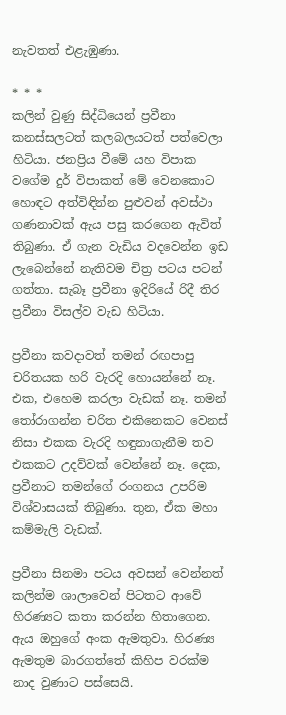නැවතත් එළැඹුණා.

* * *
කලින් වුණු සිද්ධියෙන් ප්‍රවීනා කනස්සලටත් කලබලයටත් පත්වෙලා හිටියා. ජනප්‍රිය වීමේ යහ විපාක වගේම දුර් විපාකත් මේ වෙනකොට හොඳට අත්විඳින්න පුළුවන් අවස්ථා ගණනාවක් ඇය පසු කරගෙන ඇවිත් තිබුණා. ඒ ගැන වැඩිය වදවෙන්න ඉඩ ලැබෙන්නේ නැතිවම චිත්‍ර පටය පටන් ගත්තා. සැබෑ ප්‍රවීනා ඉදිරියේ රිදී තිර ප්‍රවීනා විසල්ව වැඩ හිටියා.

ප්‍රවීනා කවදාවත් තමන් රඟපාපු චරිතයක හරි වැරදි හොයන්නේ නෑ. එක, එහෙම කරලා වැඩක් නෑ. තමන් තෝරාගන්න චරිත එකිනෙකට වෙනස් නිසා එකක වැරදි හඳුනාගැනීම තව එකකට උදව්වක් වෙන්නේ නෑ. දෙක, ප්‍රවීනාට තමන්ගේ රංගනය උපරිම විශ්වාසයක් තිබුණා. තුන, ඒක මහා කම්මැලි වැඩක්.

ප්‍රවීනා සිනමා පටය අවසන් වෙන්නත් කලින්ම ශාලාවෙන් පිටතට ආවේ හිරණ්‍යට කතා කරන්න හිතාගෙන. ඇය ඔහුගේ අංක ඇමතුවා. හිරණ්‍ය ඇමතුම බාරගත්තේ කිහිප වරක්ම නාද වුණාට පස්සෙයි.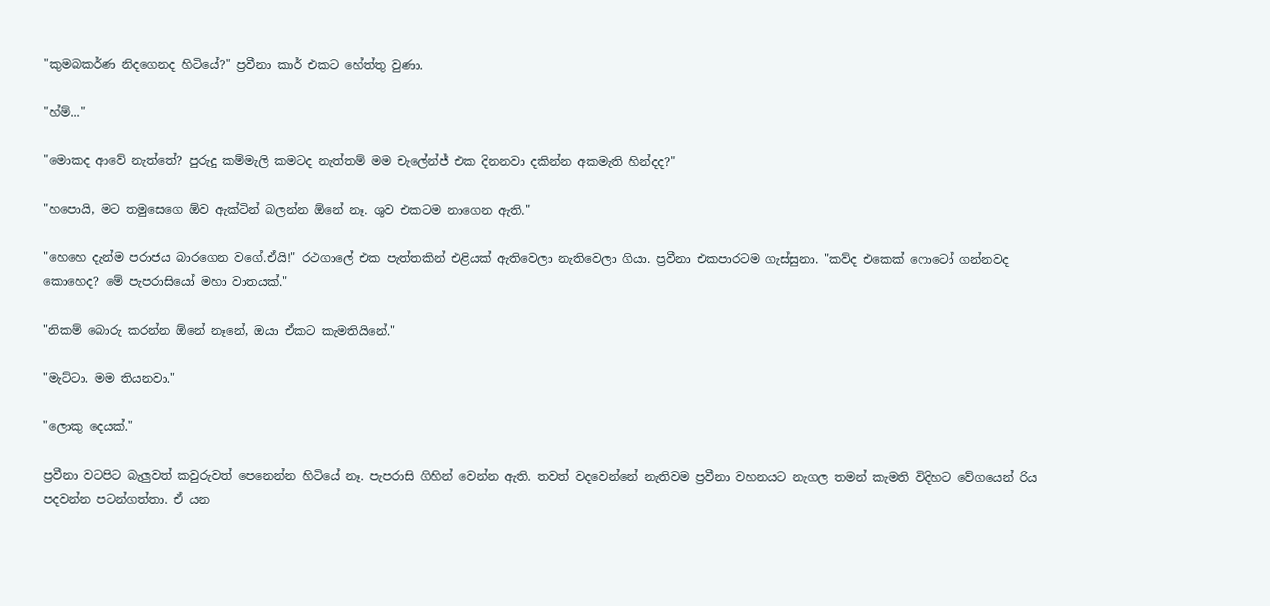"කුමබකර්ණ නිදගෙනද හිටියේ?" ප්‍රවීනා කාර් එකට හේත්තු වුණා.

"හ්ම්..."

"මොකද ආවේ නැත්තේ? පුරුදු කම්මැලි කමටද නැත්තම් මම චැලේන්ජ් එක දිනනවා දකින්න අකමැති හින්දද?"

"හපොයි, මට තමුසෙගෙ ඕව ඇක්ටින් බලන්න ඕනේ නෑ. ශුව එකටම නාගෙන ඇති."

"හෙහෙ දැන්ම පරාජය බාරගෙන වගේ.ඒයි!" රථගාලේ එක පැත්තකින් එළියක් ඇතිවෙලා නැතිවෙලා ගියා. ප්‍රවීනා එකපාරටම ගැස්සුනා. "කව්ද එකෙක් ෆොටෝ ගන්නවද කොහෙද? මේ පැපරාසියෝ මහා වාතයක්."

"නිකම් බොරු කරන්න ඕනේ නෑනේ, ඔයා ඒකට කැමතියිනේ."

"මැට්ටා. මම තියනවා."

"ලොකු දෙයක්."

ප්‍රවීනා වටපිට බැලුවත් කවුරුවත් පෙනෙන්න හිටියේ නෑ. පැපරාසි ගිහින් වෙන්න ඇති. තවත් වදවෙන්නේ නැතිවම ප්‍රවීනා වහනයට නැගල තමන් කැමති විදිහට වේගයෙන් රිය පදවන්න පටන්ගත්තා. ඒ යන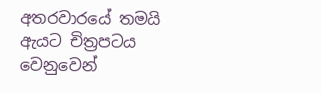අතරවාරයේ තමයි ඇයට චිත්‍රපටය වෙනුවෙන්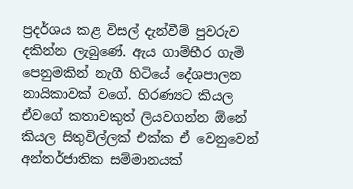ප්‍රදර්ශය කළ විසල් දැන්වීම් පුවරුව දකින්න ලැබුණේ. ඇය ගාම්භීර ගැමි පෙනුමකින් නැගී හිටියේ දේශපාලන නායිකාවක් වගේ. හිරණ්‍යට කියල ඒවගේ කතාවකුත් ලියවගන්න ඕනේ කියල සිතුවිල්ලක් එක්ක ඒ වෙනුවෙන් අන්තර්ජාතික සම්මානයක්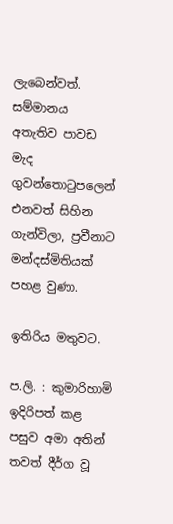ලැබෙන්වත්. සම්මානය අතැතිව පාවඩ මැද ගුවන්තොටුපලෙන් එනවත් සිහින ගැන්විලා, ප්‍රවීනාට මන්දස්මිතියක් පහළ වුණා.

ඉතිරිය මතුවට.

ප.ලි. : කුමාරිහාමි ඉදිරිපත් කළ පසුව අමා අතින් තවත් දීර්ග වූ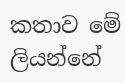කතාව මේ ලියන්නේ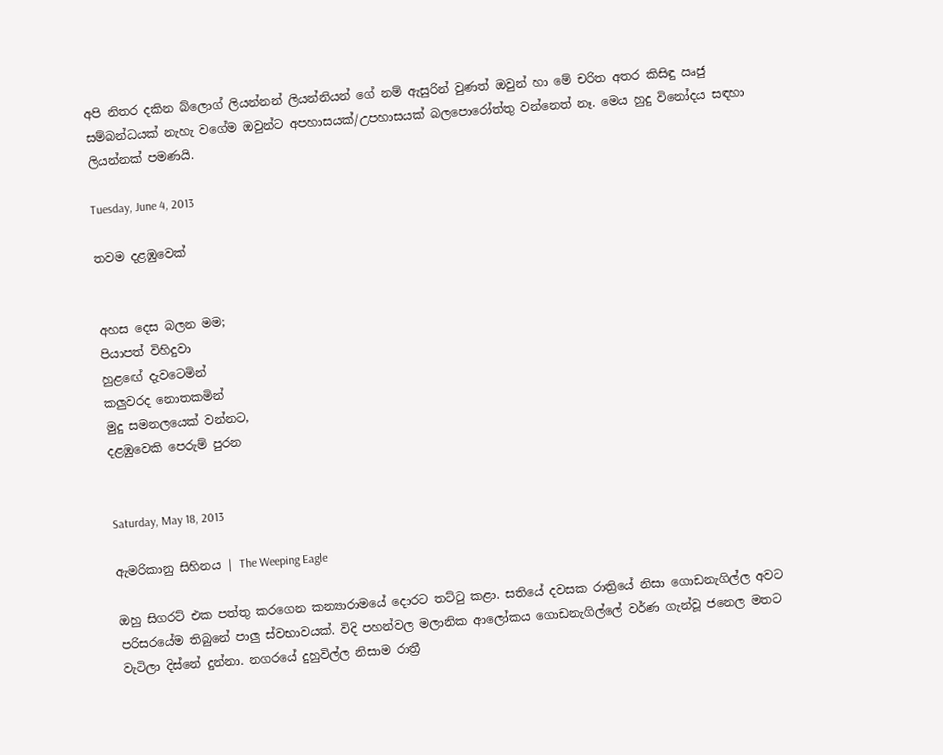අපි නිතර දකින බ්ලොග් ලියන්නන් ලියන්නියන් ගේ නම් ඇසුරින් වුණත් ඔවුන් හා මේ චරිත අතර කිසිඳු ඍජු සම්බන්ධයක් නැහැ වගේම ඔවුන්ට අපහාසයක්/උපහාසයක් බලපොරෝත්තු වන්නෙත් නෑ. මෙය හුදු විනෝදය සඳහා ලියන්නක් පමණයි.

Tuesday, June 4, 2013

තවම දළඹුවෙක්


අහස දෙස බලන මම;
පියාපත් විහිදුවා
හුළඟේ දැවටෙමින්
කලුවරද නොතකමින්
මුදු සමනලයෙක් වන්නට,
දළඹුවෙකි පෙරුම් පුරන


Saturday, May 18, 2013

ඇමරිකානු සිහිනය | The Weeping Eagle

ඔහු සිගරට් එක පත්තු කරගෙන කන්‍යාරාමයේ දොරට තට්ටු කළා. සතියේ දවසක රාත්‍රියේ නිසා ගොඩනැගිල්ල අවට පරිසරයේම තිබුනේ පාලු ස්වභාවයක්. විදි පහන්වල මලානික ආලෝකය ගොඩනැගිල්ලේ වර්ණ ගැන්වූ ජනෙල මතට වැටිලා දිස්නේ දුන්නා. නගරයේ දුහුවිල්ල නිසාම රාත්‍රී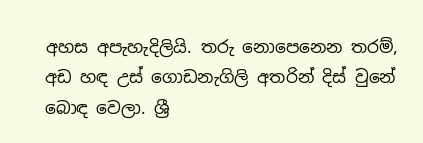අහස අපැහැදිලියි. තරු නොපෙනෙන තරම්, අඩ හඳ උස් ගොඩනැගිලි අතරින් දිස් වුනේ බොඳ වෙලා. ශ්‍රී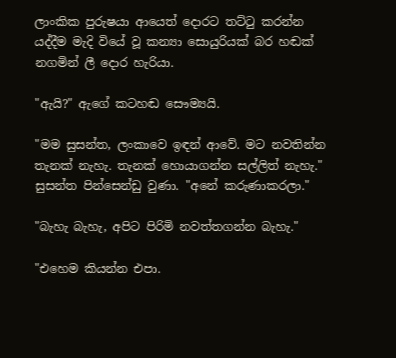ලාංකික පුරුෂයා ආයෙත් දොරට තට්ටු කරන්න යද්දීම මැදි වියේ වූ කන්‍යා සොයුරියක් බර හඬක් නගමින් ලී දොර හැරියා.

"ඇයි?" ඇගේ කටහඬ සෞම්‍යයි.

"මම සුසන්ත, ලංකාවෙ ඉඳන් ආවේ. මට නවතින්න තැනක් නැහැ. තැනක් හොයාගන්න සල්ලිත් නැහැ." සුසන්ත පින්සෙන්ඩු වුණා. "අනේ කරුණාකරලා."

"බැහැ බැහැ, අපිට පිරිමි නවත්තගන්න බැහැ."

"එහෙම කියන්න එපා.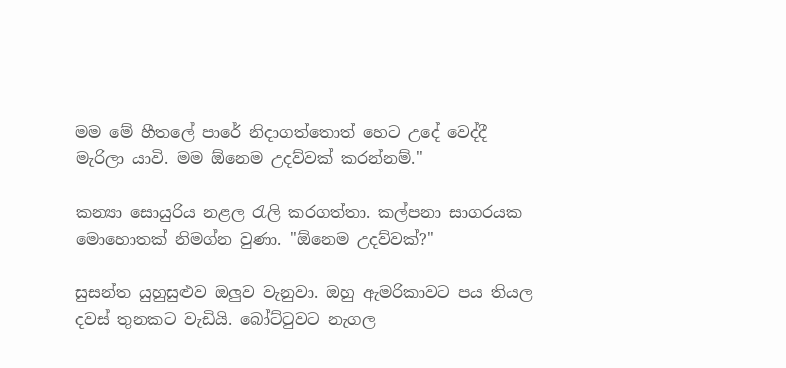මම මේ හීතලේ පාරේ නිදාගත්තොත් හෙට උදේ වෙද්දී මැරිලා යාවි. මම ඕනෙම උදව්වක් කරන්නම්."

කන්‍යා සොයුරිය නළල රැලි කරගත්තා. කල්පනා සාගරයක මොහොතක් නිමග්න වුණා. "ඕනෙම උදව්වක්?"

සුසන්ත යුහුසුළුව ඔලුව වැනුවා. ඔහු ඇමරිකාවට පය තියල දවස් තුනකට වැඩියි. බෝට්ටුවට නැගල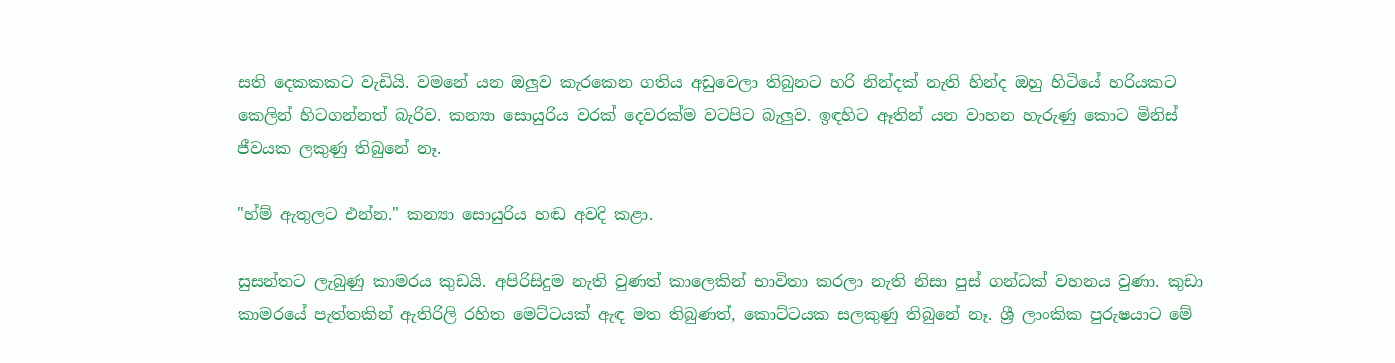සති දෙකකකට වැඩියි. වමනේ යන ඔලුව කැරකෙන ගතිය අඩුවෙලා තිබුනට හරි නින්දක් නැති හින්ද ඔහු හිටියේ හරියකට කෙලින් හිටගන්නත් බැරිව. කන්‍යා සොයුරිය වරක් දෙවරක්ම වටපිට බැලුව. ඉඳහිට ඈතින් යන වාහන හැරුණු කොට මිනිස් ජීවයක ලකුණු තිබුනේ නෑ.

"හ්ම් ඇතුලට එන්න." කන්‍යා සොයුරිය හඬ අවදි කළා.

සුසන්තට ලැබුණු කාමරය කුඩයි. අපිරිසිදුම නැති වුණත් කාලෙකින් භාවිතා කරලා නැති නිසා පුස් ගන්ධක් වහනය වුණා. කුඩා කාමරයේ පැත්තකින් ඇතිරිලි රහිත මෙට්ටයක් ඇඳ මත තිබුණත්, කොට්ටයක සලකුණු තිබුනේ නෑ. ශ්‍රී ලාංකික පුරුෂයාට මේ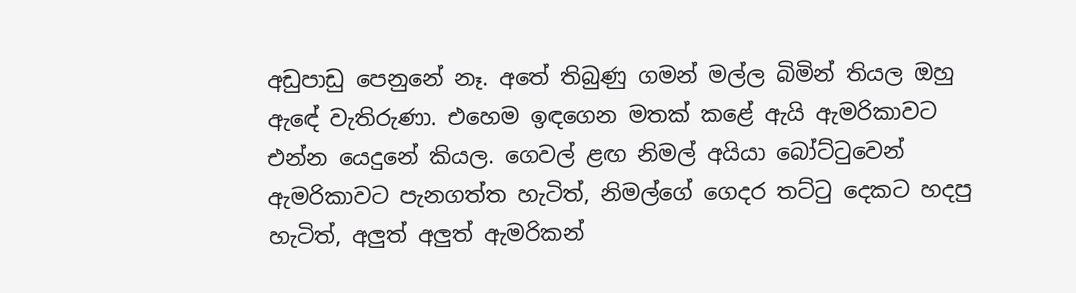අඩුපාඩු පෙනුනේ නෑ. අතේ තිබුණු ගමන් මල්ල බිමින් තියල ඔහු ඇඳේ වැතිරුණා. එහෙම ඉඳගෙන මතක් කළේ ඇයි ඇමරිකාවට එන්න යෙදුනේ කියල. ගෙවල් ළඟ නිමල් අයියා බෝට්ටුවෙන් ඇමරිකාවට පැනගත්ත හැටිත්, නිමල්ගේ ගෙදර තට්ටු දෙකට හදපු හැටිත්, අලුත් අලුත් ඇමරිකන්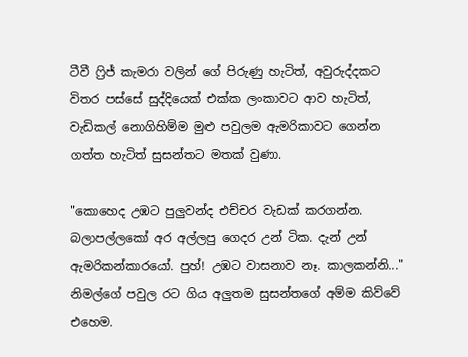ටීවී ෆ්‍රිජ් කැමරා වලින් ගේ පිරුණු හැටිත්, අවුරුද්දකට විතර පස්සේ සුද්දියෙක් එක්ක ලංකාවට ආව හැටිත්, වැඩිකල් නොගිහිම්ම මුළු පවුලම ඇමරිකාවට ගෙන්න ගත්ත හැටිත් සුසන්තට මතක් වුණා.

"කොහෙද උඹට පුලුවන්ද එච්චර වැඩක් කරගන්න. බලාපල්ලකෝ අර අල්ලපු ගෙදර උන් ටික. දැන් උන් ඇමරිකන්කාරයෝ. පුහ්! උඹට වාසනාව නෑ. කාලකන්නි..." නිමල්ගේ පවුල රට ගිය අලුතම සුසන්තගේ අම්ම කිව්වේ එහෙම.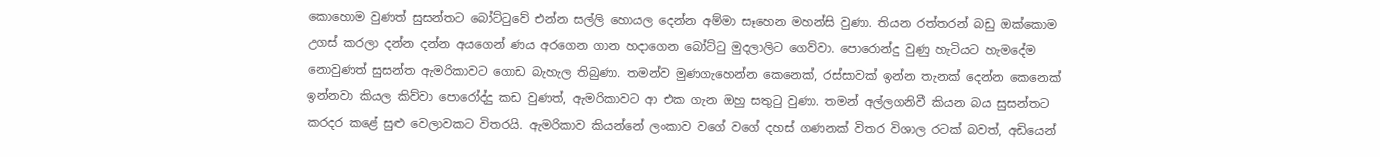කොහොම වුණත් සුසන්තට බෝට්ටුවේ එන්න සල්ලි හොයල දෙන්න අම්මා සෑහෙන මහන්සි වුණා. තියන රත්තරන් බඩු ඔක්කොම උගස් කරලා දන්න දන්න අයගෙන් ණය අරගෙන ගාන හදාගෙන බෝට්ටු මුදලාලිට ගෙව්වා. පොරොන්දු වුණු හැටියට හැමදේම නොවුණත් සුසන්ත ඇමරිකාවට ගොඩ බැහැල තිබුණා. තමන්ව මුණගැහෙන්න කෙනෙක්, රස්සාවක් ඉන්න තැනක් දෙන්න කෙනෙක් ඉන්නවා කියල කිව්වා පොරෝද්දු කඩ වුණත්, ඇමරිකාවට ආ එක ගැන ඔහු සතුටු වුණා. තමන් අල්ලගනිවී කියන බය සුසන්තට කරදර කළේ සුළු වෙලාවකට විතරයි. ඇමරිකාව කියන්නේ ලංකාව වගේ වගේ දහස් ගණනක් විතර විශාල රටක් බවත්, අඩියෙන්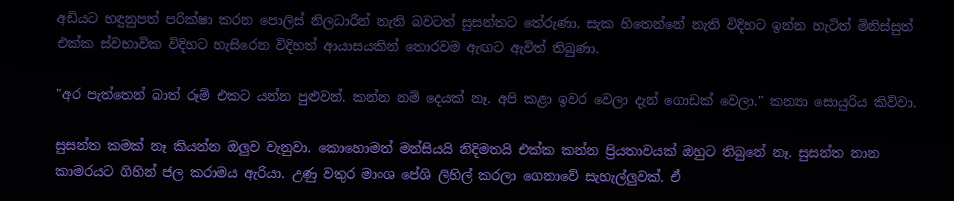අඩියට හඳුනුපත් පරික්ෂා කරන පොලිස් නිලධාරීන් නැති බවටත් සුසන්තට තේරුණා. සැක හිතෙන්නේ නැති විදිහට ඉන්න හැටිත් මිනිස්සුත් එක්ක ස්වභාවික විදිහට හැසිරෙන විදිහත් ආයාසයකින් තොරවම ඇඟට ඇවිත් තිබුණා.

"අර පැත්තෙන් බාත් රූම් එකට යන්න පුළුවන්. කන්න නම් දෙයක් නෑ. අපි කළා ඉවර වෙලා දැන් ගොඩක් වෙලා." කන්‍යා සොයුරිය කිව්වා.

සුසන්ත කමක් නෑ කියන්න ඔලුව වැනුවා. කොහොමත් මන්සියයි නිදිමතයි එක්ක කන්න ප්‍රියතාවයක් ඔහුට තිබුනේ නෑ. සුසන්ත නාන කාමරයට ගිහින් ජල කරාමය ඇරියා. උණු වතුර මාංශ පේශි ලිහිල් කරලා ගෙනාවේ සැහැල්ලුවක්. ඒ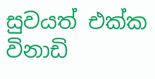සුවයත් එක්ක විනාඩි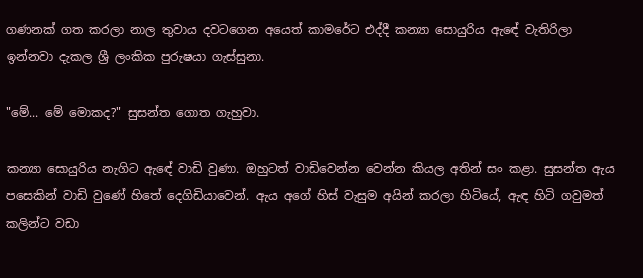ගණනක් ගත කරලා නාල තුවාය දවටගෙන අයෙත් කාමරේට එද්දී කන්‍යා සොයුරිය ඇඳේ වැතිරිලා ඉන්නවා දැකල ශ්‍රී ලංකික පුරුෂයා ගැස්සුනා.

"මේ... මේ මොකද?" සුසන්ත ගොත ගැහුවා.

කන්‍යා සොයුරිය නැගිට ඇඳේ වාඩි වුණා. ඔහුටත් වාඩිවෙන්න වෙන්න කියල අතින් සං කළා. සුසන්ත ඇය පසෙකින් වාඩි වුණේ හිතේ දෙගිඩියාවෙන්. ඇය අගේ හිස් වැසුම අයින් කරලා හිටියේ, ඇඳ හිටි ගවුමත් කලින්ට වඩා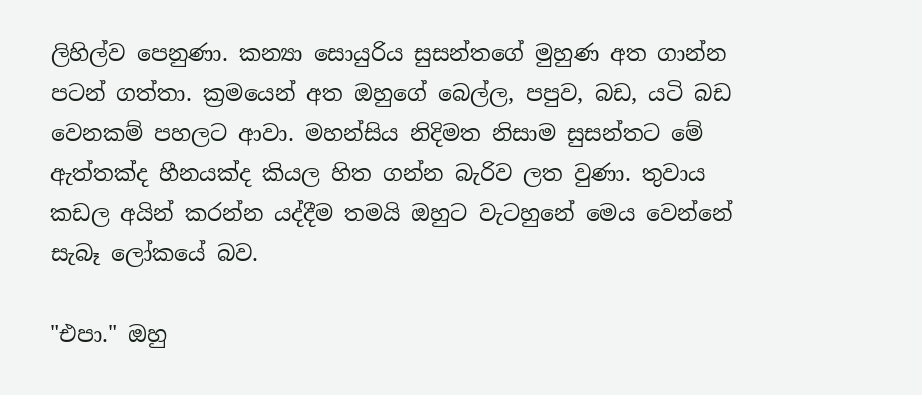ලිහිල්ව පෙනුණා. කන්‍යා සොයුරිය සුසන්තගේ මුහුණ අත ගාන්න පටන් ගත්තා. ක්‍රමයෙන් අත ඔහුගේ බෙල්ල, පපුව, බඩ, යටි බඩ වෙනකම් පහලට ආවා. මහන්සිය නිදිමත නිසාම සුසන්තට මේ ඇත්තක්ද හීනයක්ද කියල හිත ගන්න බැරිව ලත වුණා. තුවාය කඩල අයින් කරන්න යද්දීම තමයි ඔහුට වැටහුනේ මෙය වෙන්නේ සැබෑ ලෝකයේ බව.

"එපා." ඔහු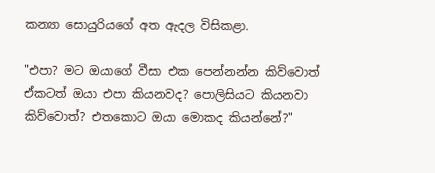කන්‍යා සොයුරියගේ අත ඇදල විසිකළා.

"එපා? මට ඔයාගේ වීසා එක පෙන්නන්න කිව්වොත් ඒකටත් ඔයා එපා කියනවද? පොලිසියට කියනවා කිව්වොත්? එතකොට ඔයා මොකද කියන්නේ?"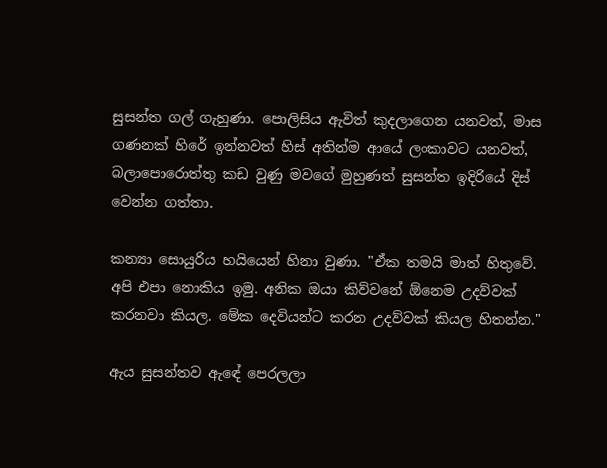සුසන්ත ගල් ගැහුණා. පොලිසිය ඇවිත් කුදලාගෙන යනවත්, මාස ගණනක් හිරේ ඉන්නවත් හිස් අතින්ම ආයේ ලංකාවට යනවත්, බලාපොරොත්තු කඩ වුණු මවගේ මුහුණත් සුසන්ත ඉදිරියේ දිස් වෙන්න ගත්තා.

කන්‍යා සොයුරිය හයියෙන් හිනා වුණා. "ඒක තමයි මාත් හිතුවේ. අපි එපා නොකිය ඉමු. අනික ඔයා කිව්වනේ ඕනෙම උදව්වක් කරනවා කියල. මේක දෙවියන්ට කරන උදව්වක් කියල හිතන්න."

ඇය සුසන්තව ඇඳේ පෙරලලා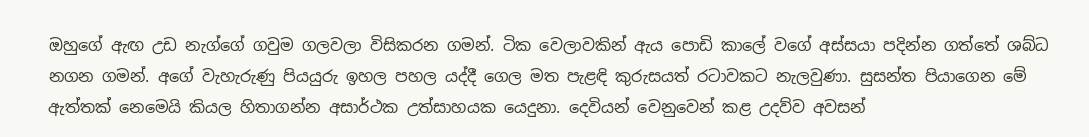ඔහුගේ ඇඟ උඩ නැග්ගේ ගවුම ගලවලා විසිකරන ගමන්. ටික වෙලාවකින් ඇය පොඩි කාලේ වගේ අස්සයා පදින්න ගත්තේ ශබ්ධ නගන ගමන්. අගේ වැහැරුණු පියයුරු ඉහල පහල යද්දී ගෙල මත පැළඳි කුරුසයත් රටාවකට නැලවුණා. සුසන්ත පියාගෙන මේ ඇත්තක් නෙමෙයි කියල හිතාගන්න අසාර්ථක උත්සාහයක යෙදුනා. දෙවියන් වෙනුවෙන් කළ උදව්ව අවසන්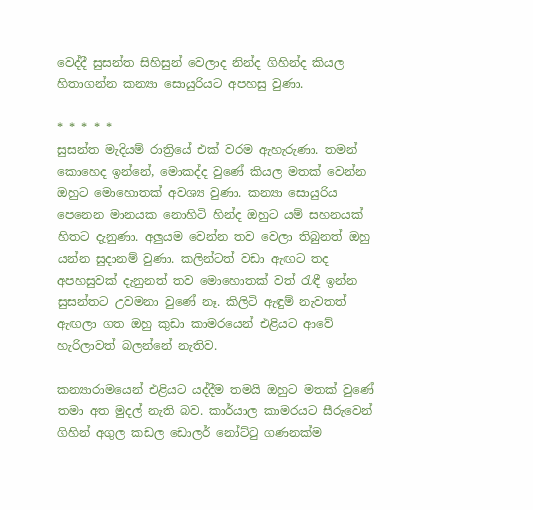වෙද්දී සුසන්ත සිහිසුන් වෙලාද නින්ද ගිහින්ද කියල හිතාගන්න කන්‍යා සොයුරියට අපහසු වුණා.

* * * * *
සුසන්ත මැදියම් රාත්‍රියේ එක් වරම ඇහැරුණා. තමන් කොහෙද ඉන්නේ, මොකද්ද වුණේ කියල මතක් වෙන්න ඔහුට මොහොතක් අවශ්‍ය වුණා. කන්‍යා සොයුරිය පෙනෙන මානයක නොහිටි හින්ද ඔහුට යම් සහනයක් හිතට දැනුණා. අලුයම වෙන්න තව වෙලා තිබුනත් ඔහු යන්න සුදානම් වුණා. කලින්ටත් වඩා ඇඟට තද අපහසුවක් දැනුනත් තව මොහොතක් වත් රැඳී ඉන්න සුසන්තට උවමනා වුණේ නෑ. කිලිටි ඇඳුම් නැවතත් ඇඟලා ගත ඔහු කුඩා කාමරයෙන් එළියට ආවේ හැරිලාවත් බලන්නේ නැතිව.

කන්‍යාරාමයෙන් එළියට යද්දීම තමයි ඔහුට මතක් වුණේ තමා අත මුදල් නැති බව. කාර්යාල කාමරයට සීරුවෙන් ගිහින් අගුල කඩල ඩොලර් නෝට්ටු ගණනක්ම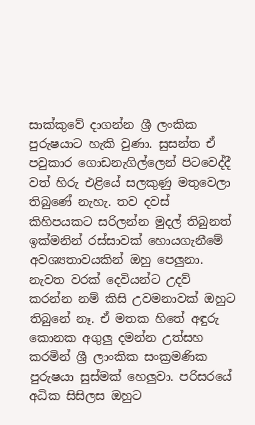සාක්කුවේ දාගන්න ශ්‍රී ලංකික පුරුෂයාට හැකි වුණා. සුසන්ත ඒ පවුකාර ගොඩනැගිල්ලෙන් පිටවෙද්දී වත් හිරු එළියේ සලකුණු මතුවෙලා තිබුණේ නැහැ. තව දවස් කිහිපයකට සරිලන්න මුදල් තිබුනත් ඉක්මනින් රස්සාවක් හොයගැනීමේ අවශ්‍යතාවයකින් ඔහු පෙලුනා. නැවත වරක් දෙවියන්ට උදව් කරන්න නම් කිසි උවමනාවක් ඔහුට තිබුනේ නෑ. ඒ මතක හිතේ අඳුරු කොනක අගුලු දමන්න උත්සහ කරමින් ශ්‍රී ලාංකික සංක්‍රමණික පුරුෂයා සුස්මක් හෙලුවා. පරිසරයේ අධික සිසිලස ඔහුට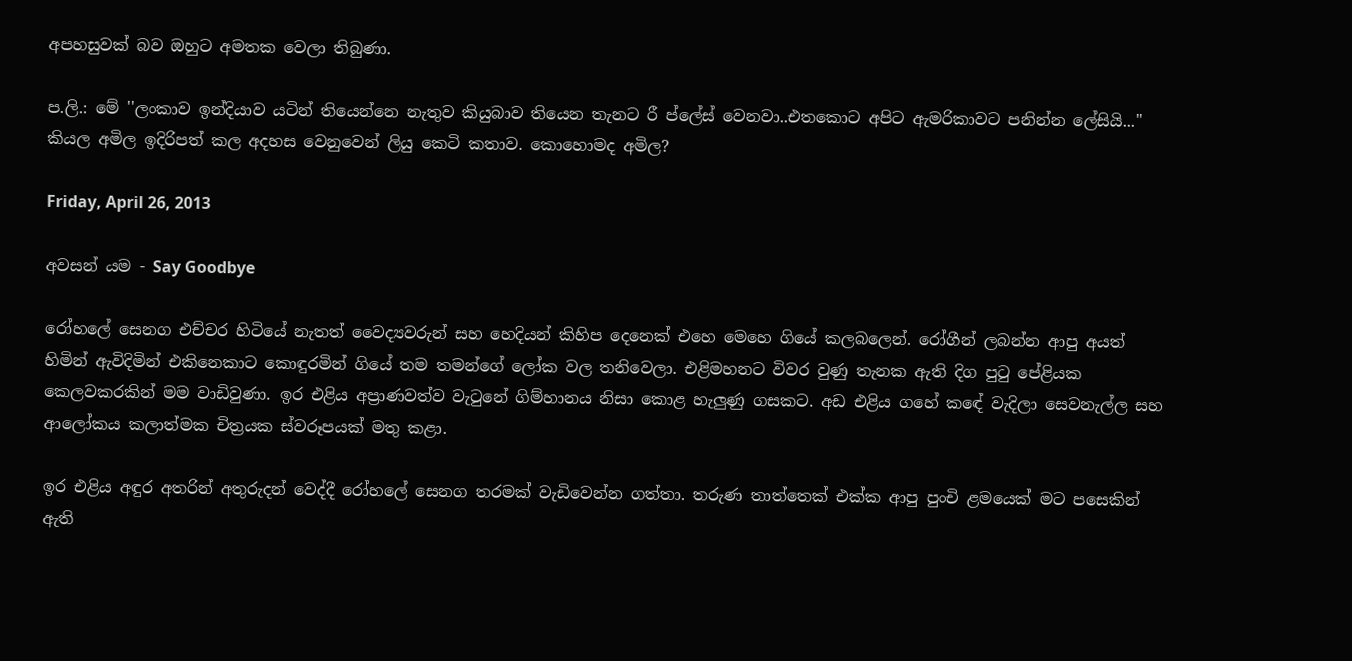අපහසුවක් බව ඔහුට අමතක වෙලා තිබුණා.

ප.ලි.: මේ ''ලංකාව ඉන්දියාව යටින් තියෙන්නෙ නැතුව කියුබාව තියෙන තැනට රී ප්ලේස් වෙනවා..එතකොට අපිට ඇමරිකාවට පනින්න ලේසියි...'' කියල අමිල ඉදිරිපත් කල අදහස වෙනුවෙන් ලියු කෙටි කතාව. කොහොමද අමිල?

Friday, April 26, 2013

අවසන් යම - Say Goodbye

රෝහලේ සෙනග එච්චර හිටියේ නැතත් වෛද්‍යවරුන් සහ හෙදියන් කිහිප දෙනෙක් එහෙ මෙහෙ ගියේ කලබලෙන්. රෝගීන් ලබන්න ආපු අයත් හිමින් ඇවිදිමින් එකිනෙකාට කොඳුරමින් ගියේ තම තමන්ගේ ලෝක වල තනිවෙලා. එළිමහනට විවර වුණු තැනක ඇති දිග පුටු පේළියක කෙලවකරකින් මම වාඩිවුණා. ඉර එළිය අප්‍රාණවත්ව වැටුනේ ගිම්හානය නිසා කොළ හැලුණු ගසකට. අඩ එළිය ගහේ කඳේ වැදිලා සෙවනැල්ල සහ ආලෝකය කලාත්මක චිත්‍රයක ස්වරූපයක් මතු කළා.

ඉර එළිය අඳුර අතරින් අතුරුදන් වෙද්දී රෝහලේ සෙනග තරමක් වැඩිවෙන්න ගත්තා. තරුණ තාත්තෙක් එක්ක ආපු පුංචි ළමයෙක් මට පසෙකින් ඇති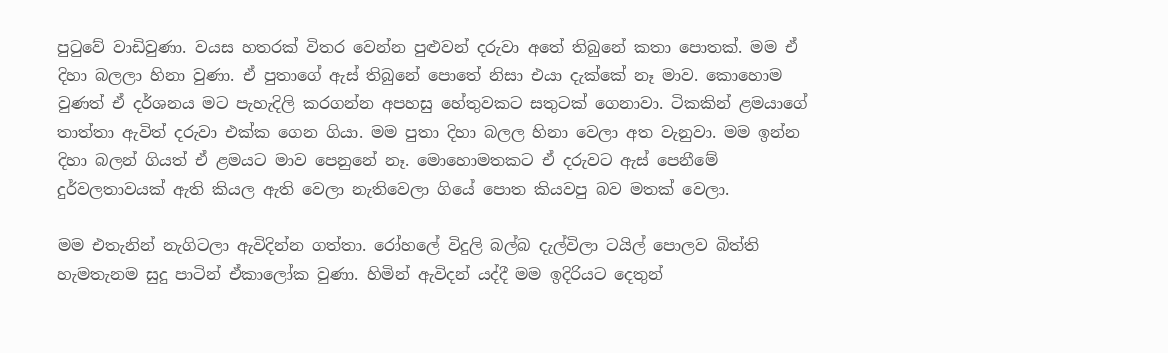පුටුවේ වාඩිවුණා. වයස හතරක් විතර වෙන්න පුළුවන් දරුවා අතේ තිබුනේ කතා පොතක්. මම ඒ දිහා බලලා හිනා වුණා. ඒ පුතාගේ ඇස් තිබුනේ පොතේ නිසා එයා දැක්කේ නෑ මාව. කොහොම වුණත් ඒ දර්ශනය මට පැහැදිලි කරගන්න අපහසු හේතුවකට සතුටක් ගෙනාවා. ටිකකින් ළමයාගේ තාත්තා ඇවිත් දරුවා එක්ක ගෙන ගියා. මම පුතා දිහා බලල හිනා වෙලා අත වැනුවා. මම ඉන්න දිහා බලන් ගියත් ඒ ළමයට මාව පෙනුනේ නෑ. මොහොමතකට ඒ දරුවට ඇස් පෙනීමේ දුර්වලතාවයක් ඇති කියල ඇති වෙලා නැතිවෙලා ගියේ පොත කියවපු බව මතක් වෙලා.

මම එතැනින් නැගිටලා ඇවිදින්න ගත්තා. රෝහලේ විදුලි බල්බ දැල්විලා ටයිල් පොලව බිත්ති හැමතැනම සුදු පාටින් ඒකාලෝක වුණා. හිමින් ඇවිදන් යද්දී මම ඉදිරියට දෙතුන්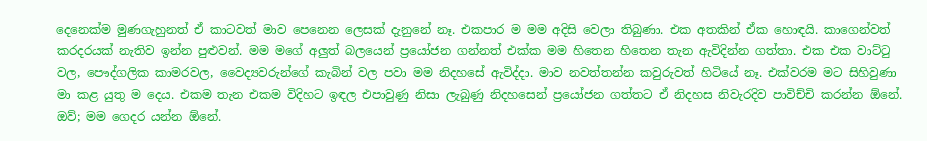දෙනෙක්ම මුණගැහුනත් ඒ කාටවත් මාව පෙනෙන ලෙසක් දැනුනේ නෑ. එකපාර ම මම අදිසි වෙලා තිබුණා. එක අතකින් ඒක හොඳයි. කාගෙන්වත් කරදරයක් නැතිව ඉන්න පුළුවන්. මම මගේ අලුත් බලයෙන් ප්‍රයෝජන ගන්නත් එක්ක මම හිතෙන හිතෙන තැන ඇවිදින්න ගත්තා. එක එක වාට්ටු වල, පෞද්ගලික කාමරවල, වෛද්‍යවරුන්ගේ කැබින් වල පවා මම නිදහසේ ඇවිද්දා. මාව නවත්තන්න කවුරුවත් හිටියේ නෑ. එක්වරම මට සිහිවුණා මා කළ යුතු ම දෙය. එකම තැන එකම විදිහට ඉඳල එපාවුණු නිසා ලැබුණු නිදහසෙන් ප්‍රයෝජන ගත්තට ඒ නිදහස නිවැරදිව පාවිච්චි කරන්න ඕනේ. ඔව්; මම ගෙදර යන්න ඕනේ.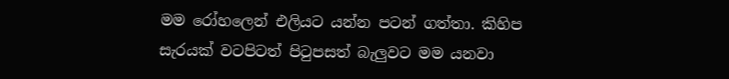මම රෝහලෙන් එලියට යන්න පටන් ගත්තා. කිහිප සැරයක් වටපිටත් පිටුපසත් බැලුවට මම යනවා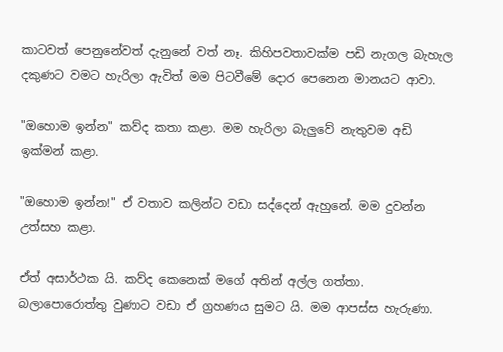කාටවත් පෙනුනේවත් දැනුනේ වත් නෑ. කිහිපවතාවක්ම පඩි නැගල බැහැල දකුණට වමට හැරිලා ඇවිත් මම පිටවීමේ දොර පෙනෙන මානයට ආවා.

"ඔහොම ඉන්න" කව්ද කතා කළා. මම හැරිලා බැලුවේ නැතුවම අඩි ඉක්මන් කළා.

"ඔහොම ඉන්න!" ඒ වතාව කලින්ට වඩා සද්දෙන් ඇහුනේ. මම දුවන්න උත්සහ කළා.

ඒත් අසාර්ථක යි. කව්ද කෙනෙක් මගේ අතින් අල්ල ගත්තා. බලාපොරොත්තු වුණාට වඩා ඒ ග්‍රහණය සුමට යි. මම ආපස්ස හැරුණා.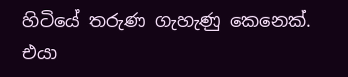හිටියේ තරුණ ගැහැණු කෙනෙක්. එයා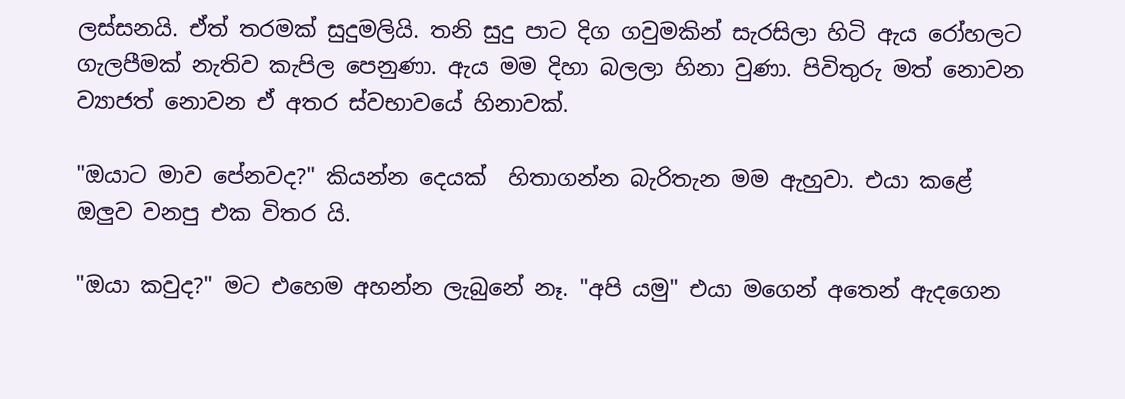ලස්සනයි. ඒත් තරමක් සුදුමලියි. තනි සුදු පාට දිග ගවුමකින් සැරසිලා හිටි ඇය රෝහලට ගැලපීමක් නැතිව කැපිල පෙනුණා. ඇය මම දිහා බලලා හිනා වුණා. පිවිතුරු මත් නොවන ව්‍යාජත් නොවන ඒ අතර ස්වභාවයේ හිනාවක්.

"ඔයාට මාව පේනවද?" කියන්න දෙයක්  හිතාගන්න බැරිතැන මම ඇහුවා. එයා කළේ ඔලුව වනපු එක විතර යි.

"ඔයා කවුද?" මට එහෙම අහන්න ලැබුනේ නෑ. "අපි යමු" එයා මගෙන් අතෙන් ඇදගෙන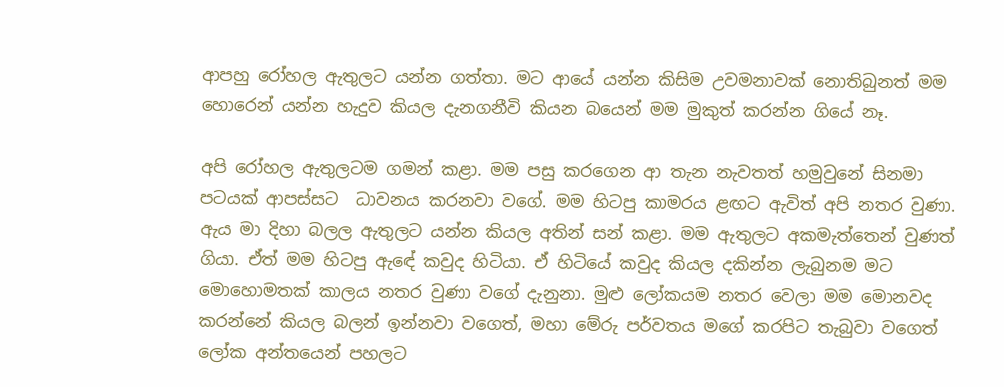ආපහු රෝහල ඇතුලට යන්න ගත්තා. මට ආයේ යන්න කිසිම උවමනාවක් නොතිබුනත් මම හොරෙන් යන්න හැදුව කියල දැනගනීවි කියන බයෙන් මම මුකුත් කරන්න ගියේ නෑ.

අපි රෝහල ඇතුලටම ගමන් කළා. මම පසු කරගෙන ආ තැන නැවතත් හමුවුනේ සිනමා පටයක් ආපස්සට  ධාවනය කරනවා වගේ. මම හිටපු කාමරය ළඟට ඇවිත් අපි නතර වුණා. ඇය මා දිහා බලල ඇතුලට යන්න කියල අතින් සන් කළා. මම ඇතුලට අකමැත්තෙන් වුණත් ගියා. ඒත් මම හිටපු ඇඳේ කවුද හිටියා. ඒ හිටියේ කවුද කියල දකින්න ලැබුනම මට මොහොමතක් කාලය නතර වුණා වගේ දැනුනා. මුළු ලෝකයම නතර වෙලා මම මොනවද කරන්නේ කියල බලන් ඉන්නවා වගෙත්, මහා මේරු පර්වතය මගේ කරපිට තැබුවා වගෙත් ලෝක අන්තයෙන් පහලට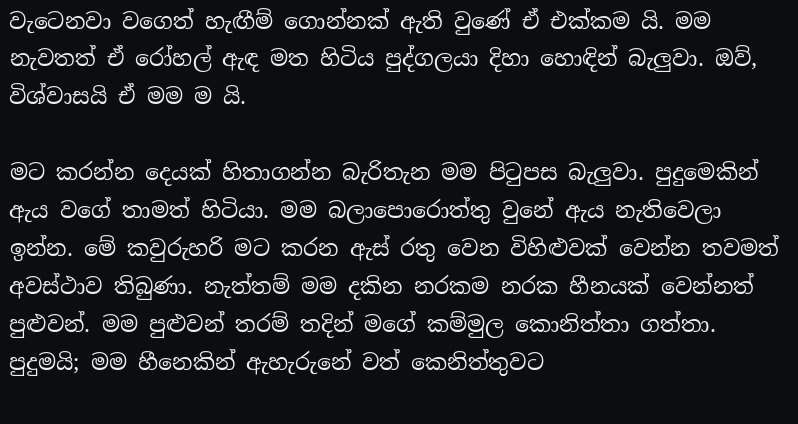වැටෙනවා වගෙත් හැඟීම් ගොන්නක් ඇති වුණේ ඒ එක්කම යි. මම නැවතත් ඒ රෝහල් ඇඳ මත හිටිය පුද්ගලයා දිහා හොඳින් බැලුවා. ඔව්, විශ්වාසයි ඒ මම ම යි.

මට කරන්න දෙයක් හිතාගන්න බැරිතැන මම පිටුපස බැලුවා. පුදුමෙකින් ඇය වගේ තාමත් හිටියා. මම බලාපොරොත්තු වුනේ ඇය නැතිවෙලා ඉන්න. මේ කවුරුහරි මට කරන ඇස් රතු වෙන විහිළුවක් වෙන්න තවමත් අවස්ථාව තිබුණා. නැත්තම් මම දකින නරකම නරක හීනයක් වෙන්නත් පුළුවන්. මම පුළුවන් තරම් තදින් මගේ කම්මුල කොනිත්තා ගත්තා. පුදුමයි; මම හීනෙකින් ඇහැරුනේ වත් කෙනිත්තුවට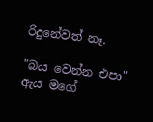රිදුනේවත් නෑ.

"බය වෙන්න එපා" ඇය මගේ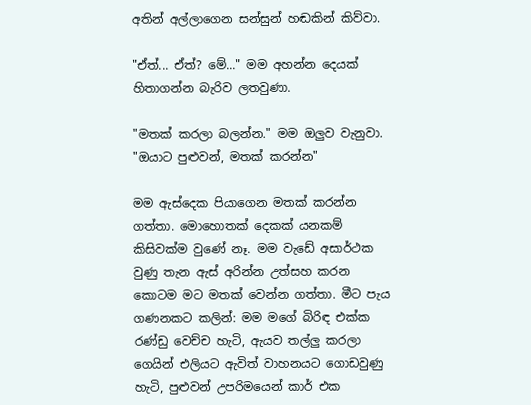අතින් අල්ලාගෙන සන්සුන් හඬකින් කිව්වා.

"ඒත්... ඒත්? මේ..." මම අහන්න දෙයක් හිතාගන්න බැරිව ලතවුණා.

"මතක් කරලා බලන්න." මම ඔලුව වැනුවා. "ඔයාට පුළුවන්, මතක් කරන්න"

මම ඇස්දෙක පියාගෙන මතක් කරන්න ගත්තා. මොහොතක් දෙකක් යනකම් කිසිවක්ම වුණේ නෑ. මම වැඩේ අසාර්ථක වුණු තැන ඇස් අරින්න උත්සහ කරන කොටම මට මතක් වෙන්න ගත්තා. මීට පැය ගණනකට කලින්: මම මගේ බිරිඳ එක්ක රණ්ඩු වෙච්ච හැටි, ඇයව තල්ලු කරලා ගෙයින් එලියට ඇවිත් වාහනයට ගොඩවුණු හැටි, පුළුවන් උපරිමයෙන් කාර් එක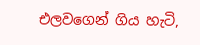එලවගෙන් ගිය හැටි,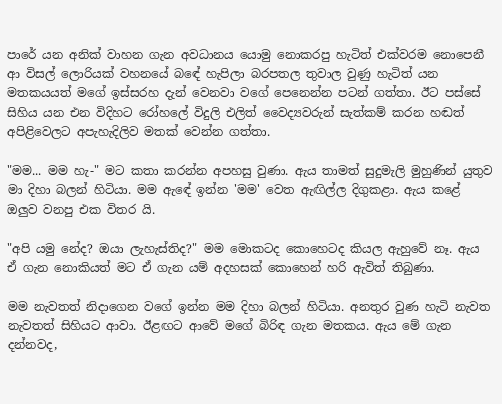පාරේ යන අනික් වාහන ගැන අවධානය යොමු නොකරපු හැටිත් එක්වරම නොපෙනී ආ විසල් ලොරියක් වහනයේ බඳේ හැපිලා බරපතල තුවාල වුණු හැටිත් යන මතකයයත් මගේ ඉස්සරහ දැන් වෙනවා වගේ පෙනෙන්න පටන් ගත්තා. ඊට පස්සේ සිහිය යන එන විදිහට රෝහලේ විදුලි එලිත් වෛද්‍යවරුන් සැත්කම් කරන හඬත් අපිළිවෙලට අපැහැදිලිව මතක් වෙන්න ගත්තා.

"මම... මම හැ-" මට කතා කරන්න අපහසු වුණා. ඇය තාමත් සුදුමැලි මුහුණින් යුතුව මා දිහා බලන් හිටියා. මම ඇඳේ ඉන්න 'මම' වෙත ඇඟිල්ල දිගුකළා. ඇය කළේ ඔලුව වනපු එක විතර යි.

"අපි යමු නේද? ඔයා ලැහැස්තිද?" මම මොකටද කොහෙටද කියල ඇහුවේ නෑ. ඇය ඒ ගැන නොකියත් මට ඒ ගැන යම් අදහසක් කොහෙන් හරි ඇවිත් තිබුණා.

මම නැවතත් නිදාගෙන වගේ ඉන්න මම දිහා බලන් හිටියා. අනතුර වුණ හැටි නැවත නැවතත් සිහියට ආවා. ඊළඟට ආවේ මගේ බිරිඳ ගැන මතකය. ඇය මේ ගැන දන්නවද,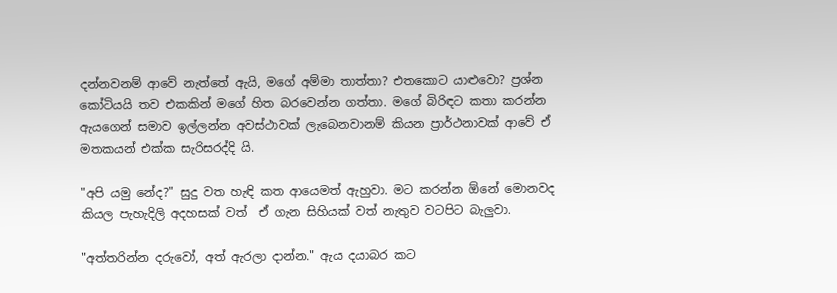දන්නවනම් ආවේ නැත්තේ ඇයි, මගේ අම්මා තාත්තා? එතකොට යාළුවො? ප්‍රශ්න කෝටියයි තව එකකින් මගේ හිත බරවෙන්න ගත්තා. මගේ බිරිඳට කතා කරන්න ඇයගෙන් සමාව ඉල්ලන්න අවස්ථාවක් ලැබෙනවානම් කියන ප්‍රාර්ථනාවක් ආවේ ඒ මතකයන් එක්ක සැරිසරද්දි යි.

"අපි යමු නේද?" සුදු වත හැඳි කත ආයෙමත් ඇහුවා. මට කරන්න ඕනේ මොනවද කියල පැහැදිලි අදහසක් වත්  ඒ ගැන සිහියක් වත් නැතුව වටපිට බැලුවා.

"අත්තරින්න දරුවෝ, අත් ඇරලා දාන්න." ඇය දයාබර කට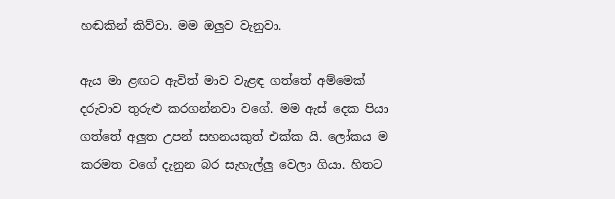හඬකින් කිව්වා. මම ඔලුව වැනුවා.

ඇය මා ළඟට ඇවිත් මාව වැළඳ ගත්තේ අම්මෙක් දරුවාව තුරුළු කරගන්නවා වගේ. මම ඇස් දෙක පියා ගත්තේ අලුත උපන් සහනයකුත් එක්ක යි. ලෝකය ම කරමත වගේ දැනුන බර සැහැල්ලු වෙලා ගියා. හිතට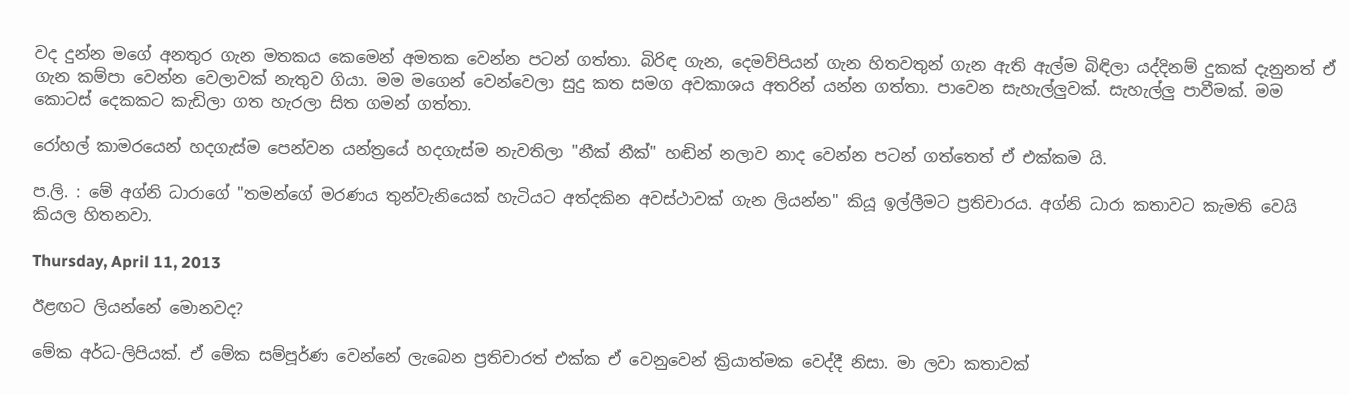වද දුන්න මගේ අනතුර ගැන මතකය කෙමෙන් අමතක වෙන්න පටන් ගත්තා. බිරිඳ ගැන, දෙමව්පියන් ගැන හිතවතුන් ගැන ඇති ඇල්ම බිඳිලා යද්දිනම් දුකක් දැනුනත් ඒ ගැන කම්පා වෙන්න වෙලාවක් නැතුව ගියා. මම මගෙන් වෙන්වෙලා සුදු කත සමග අවකාශය අතරින් යන්න ගත්තා. පාවෙන සැහැල්ලුවක්. සැහැල්ලු පාවීමක්. මම කොටස් දෙකකට කැඩිලා ගත හැරලා සිත ගමන් ගත්තා.

රෝහල් කාමරයෙන් හදගැස්ම පෙන්වන යන්ත්‍රයේ හදගැස්ම නැවතිලා "නීක් නීක්" හඬින් නලාව නාද වෙන්න පටන් ගත්තෙත් ඒ එක්කම යි.

ප.ලි. : මේ අග්නි ධාරාගේ "තමන්ගේ මරණය තුන්වැනියෙක් හැටියට අත්දකින අවස්ථාවක් ගැන ලියන්න" කියූ ඉල්ලීමට ප්‍රතිචාරය. අග්නි ධාරා කතාවට කැමති වෙයි කියල හිතනවා.

Thursday, April 11, 2013

ඊළඟට ලියන්නේ මොනවද?

මේක අර්ධ-ලිපියක්. ඒ මේක සම්පූර්ණ වෙන්නේ ලැබෙන ප්‍රතිචාරත් එක්ක ඒ වෙනුවෙන් ක්‍රියාත්මක වෙද්දී නිසා. මා ලවා කතාවක්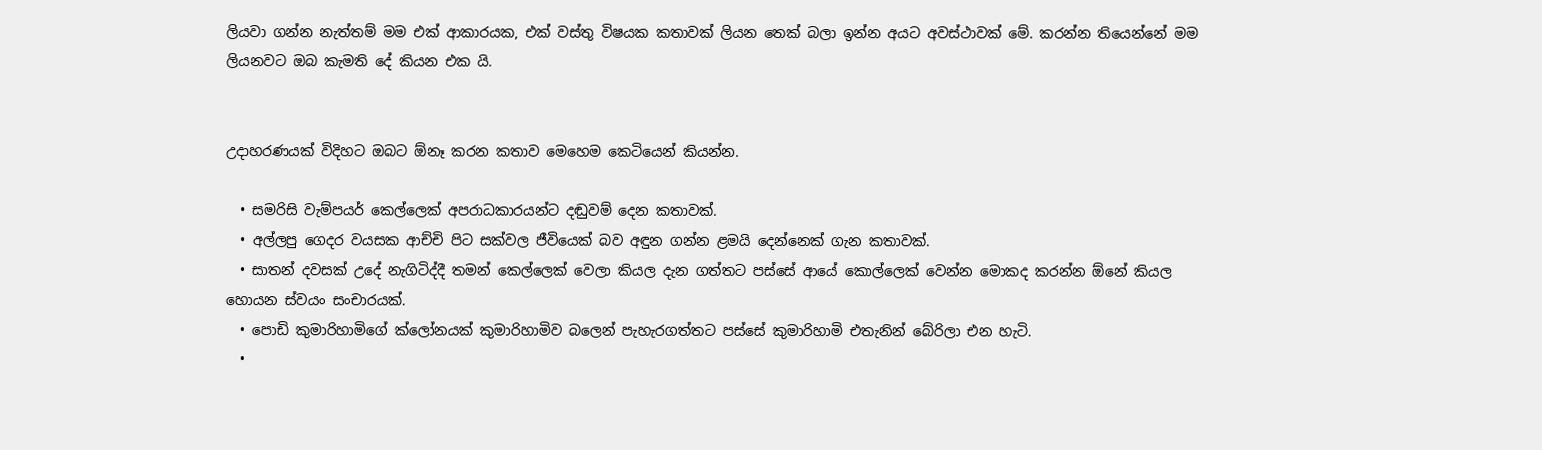ලියවා ගන්න නැත්තම් මම එක් ආකාරයක, එක් වස්තු විෂයක කතාවක් ලියන තෙක් බලා ඉන්න අයට අවස්ථාවක් මේ. කරන්න තියෙන්නේ මම ලියනවට ඔබ කැමති දේ කියන එක යි.


උදාහරණයක් විදිහට ඔබට ඕනෑ කරන කතාව මෙහෙම කෙටියෙන් කියන්න.

  • සමරිසි වැම්පයර් කෙල්ලෙක් අපරාධකාරයන්ට දඬුවම් දෙන කතාවක්.
  • අල්ලපු ගෙදර වයසක ආච්චි පිට සක්වල ජීවියෙක් බව අඳුන ගන්න ළමයි දෙන්නෙක් ගැන කතාවක්.
  • සාතන් දවසක් උදේ නැගිටිද්දී තමන් කෙල්ලෙක් වෙලා කියල දැන ගත්තට පස්සේ ආයේ කොල්ලෙක් වෙන්න මොකද කරන්න ඕනේ කියල හොයන ස්වයං සංචාරයක්.
  • පොඩි කුමාරිහාමිගේ ක්ලෝනයක් කුමාරිහාමිව බලෙන් පැහැරගත්තට පස්සේ කුමාරිහාමි එතැනින් බේරිලා එන හැටි.
  •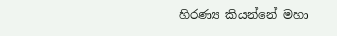හිරණ්‍ය කියන්නේ මහා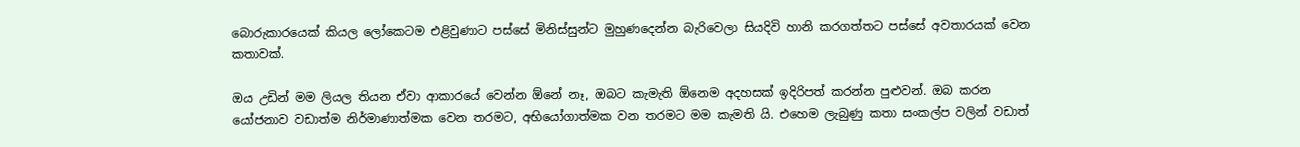බොරුකාරයෙක් කියල ලෝකෙටම එළිවුණාට පස්සේ මිනිස්සුන්ට මුහුණදෙන්න බැරිවෙලා සියදිවි හානි කරගත්තට පස්සේ අවතාරයක් වෙන කතාවක්.

ඔය උඩින් මම ලියල තියන ඒවා ආකාරයේ වෙන්න ඕනේ නෑ, ඔබට කැමැති ඕනෙම අදහසක් ඉදිරිපත් කරන්න පුළුවන්. ඔබ කරන යෝජනාව වඩාත්ම නිර්මාණාත්මක වෙන තරමට, අභියෝගාත්මක වන තරමට මම කැමති යි. එහෙම ලැබුණු කතා සංකල්ප වලින් වඩාත්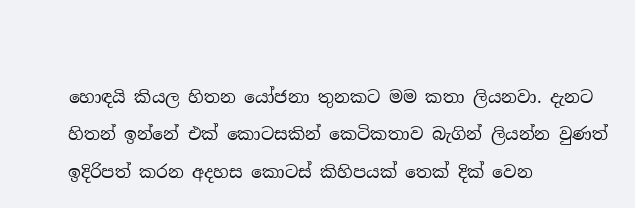හොඳයි කියල හිතන යෝජනා තුනකට මම කතා ලියනවා. දැනට හිතන් ඉන්නේ එක් කොටසකින් කෙටිකතාව බැගින් ලියන්න වුණත් ඉදිරිපත් කරන අදහස කොටස් කිහිපයක් තෙක් දික් වෙන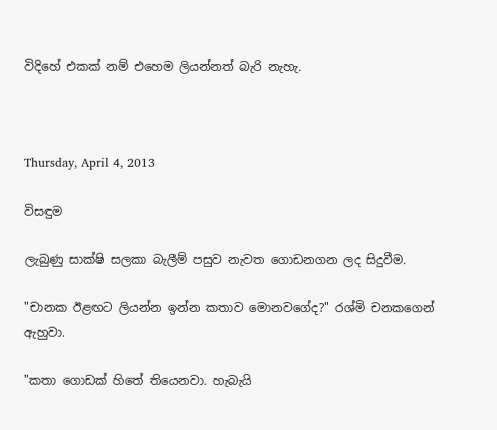විදිහේ එකක් නම් එහෙම ලියන්නත් බැරි නැහැ.



Thursday, April 4, 2013

විසඳුම

ලැබුණු සාක්ෂි සලකා බැලීම් පසුව නැවත ගොඩනගන ලද සිදුවීම.

"චානක ඊළඟට ලියන්න ඉන්න කතාව මොනවගේද?" රශ්මි චනකගෙන් ඇහුවා.

"කතා ගොඩක් හිතේ තියෙනවා. හැබැයි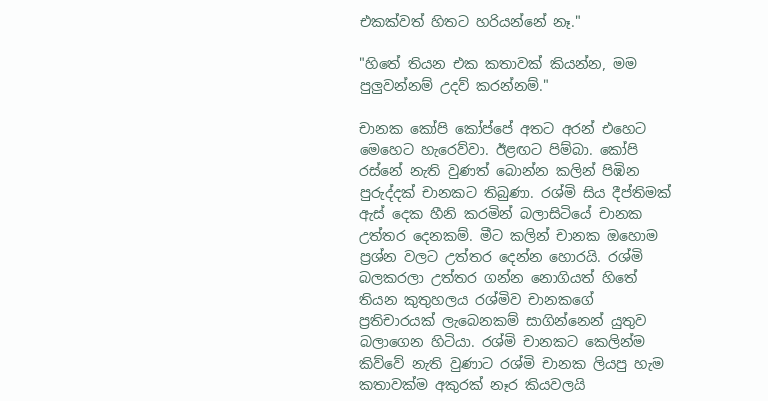එකක්වත් හිතට හරියන්නේ නෑ."

"හිතේ තියන එක කතාවක් කියන්න, මම පුලුවන්නම් උදව් කරන්නම්."

චානක කෝපි කෝප්පේ අතට අරන් එහෙට මෙහෙට හැරෙව්වා. ඊළඟට පිම්බා. කෝපි රස්නේ නැති වුණත් බොන්න කලින් පිඹින පුරුද්දක් චානකට තිබුණා. රශ්මි සිය දීප්තිමක් ඇස් දෙක හීනි කරමින් බලාසිටියේ චානක උත්තර දෙනකම්. මීට කලින් චානක ඔහොම ප්‍රශ්න වලට උත්තර දෙන්න හොරයි. රශ්මි බලකරලා උත්තර ගන්න නොගියත් හිතේ තියන කුතුහලය රශ්මිව චානකගේ ප්‍රතිචාරයක් ලැබෙනකම් සාගින්නෙන් යුතුව බලාගෙන හිටියා. රශ්මි චානකට කෙලින්ම කිව්වේ නැති වුණාට රශ්මි චානක ලියපු හැම කතාවක්ම අකුරක් නෑර කියවලයි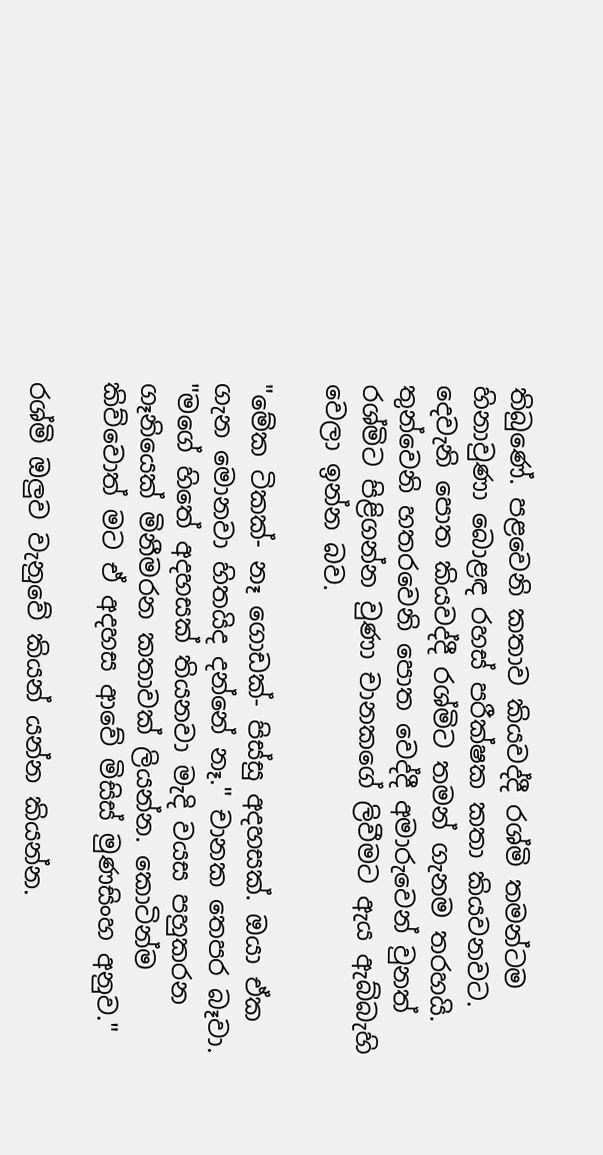තිබුණේ. පළවෙනි කතාව කියවද්දී රශ්මි තමන්ටම හිනාවුණා බොළඳ රහස් පරීක්ෂක කතා කියවනවට. දෙවැනි පොත කියවද්දී රශ්මිට තමන් ගැනම තරහයි. තුන්වෙනි හතරවෙනි පොත වෙද්දී අමාරුවෙන් වුනත් රශ්මිට පිළිගන්න වුණා චානකගේ ලිවීමට ඇය ඇබ්බැහි වෙලා ඉන්න බව.

"මේක ටිකක්- නෑ ගොඩක්- පිස්සු අදහසක්. ඔයා ඒක ගැන මොනවා හිතයිද දන්නේ නෑ." චානක තෙපර බෑවා. "මගේ හිතේ අදහසක් තියනවා මැදි වයස පහුකරන ගෑනියෙක් මිනීමරන කතාවක් ලියන්න. කොටින්ම කිව්වොත් මට ඒ අදහස ආවේ මිසිස් මුණසිංහ අනුව."

රශ්මි ඔලුව වැනුවේ කියන් යන්න කියන්න.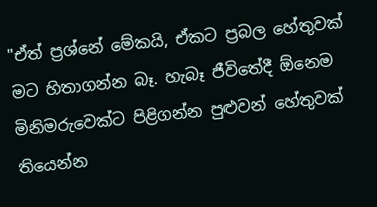"ඒත් ප්‍රශ්නේ මේකයි, ඒකට ප්‍රබල හේතුවක් මට හිතාගන්න බෑ. හැබෑ ජීවිතේදී ඕනෙම මිනිමරුවෙක්ට පිළිගන්න පුළුවන් හේතුවක් තියෙන්න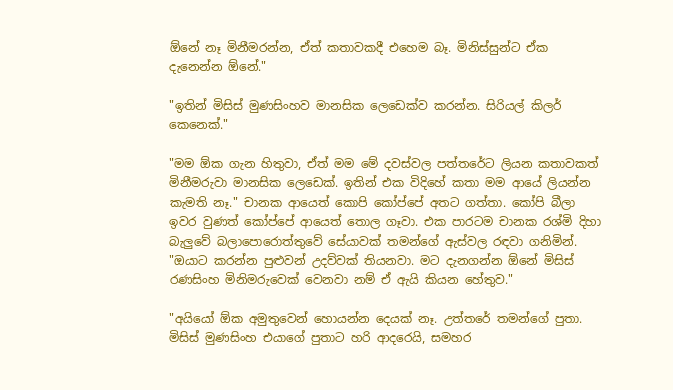ඕනේ නෑ මිනීමරන්න, ඒත් කතාවකදී එහෙම බෑ. මිනිස්සුන්ට ඒක දැනෙන්න ඕනේ."

"ඉතින් මිසිස් මුණසිංහව මානසික ලෙඩෙක්ව කරන්න. සිරියල් කිලර් කෙනෙක්."

"මම ඕක ගැන හිතුවා, ඒත් මම මේ දවස්වල පත්තරේට ලියන කතාවකත් මිනීමරුවා මානසික ලෙඩෙක්. ඉතින් එක විදිහේ කතා මම ආයේ ලියන්න කැමති නෑ." චානක ආයෙත් කොපි කෝප්පේ අතට ගත්තා. කෝපි බීලා ඉවර වුණත් කෝප්පේ ආයෙත් තොල ගෑවා. එක පාරටම චානක රශ්මි දිහා බැලුවේ බලාපොරොත්තුවේ සේයාවක් තමන්ගේ ඇස්වල රඳවා ගනිමින්. "ඔයාට කරන්න පුළුවන් උදව්වක් තියනවා. මට දැනගන්න ඕනේ මිසිස් රණසිංහ මිනිමරුවෙක් වෙනවා නම් ඒ ඇයි කියන හේතුව."

"අයියෝ ඕක අමුතුවෙන් හොයන්න දෙයක් නෑ. උත්තරේ තමන්ගේ පුතා. මිසිස් මුණසිංහ එයාගේ පුතාට හරි ආදරෙයි, සමහර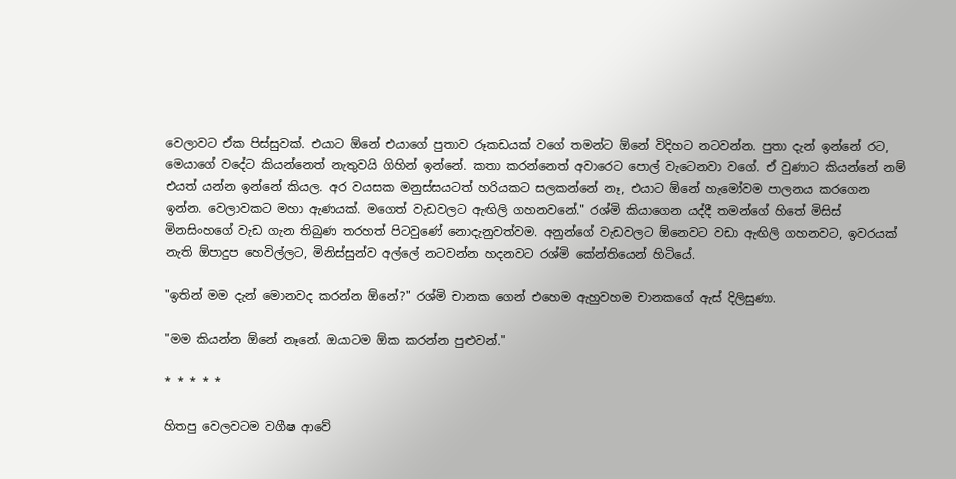වෙලාවට ඒක පිස්සුවක්. එයාට ඕනේ එයාගේ පුතාව රූකඩයක් වගේ තමන්ට ඕනේ විදිහට නටවන්න. පුතා දැන් ඉන්නේ රට, මෙයාගේ වදේට කියන්නෙත් නැතුවයි ගිහින් ඉන්නේ. කතා කරන්නෙත් අවාරෙට පොල් වැටෙනවා වගේ. ඒ වුණාට කියන්නේ නම් එයත් යන්න ඉන්නේ කියල. අර වයසක මනුස්සයටත් හරියකට සලකන්නේ නෑ, එයාට ඕනේ හැමෝවම පාලනය කරගෙන ඉන්න. වෙලාවකට මහා ඇණයක්. මගෙත් වැඩවලට ඇඟිලි ගහනවනේ." රශ්මි කියාගෙන යද්දී තමන්ගේ හිතේ මිසිස් මිනසිංහගේ වැඩ ගැන තිබුණ තරහත් පිටවුණේ නොදැනුවත්වම. අනුන්ගේ වැඩවලට ඕනෙවට වඩා ඇඟිලි ගහනවට, ඉවරයක් නැති ඕපාදුප හෙවිල්ලට, මිනිස්සුන්ව අල්ලේ නටවන්න හදනවට රශ්මි කේන්තියෙන් හිටියේ.

"ඉතින් මම දැන් මොනවද කරන්න ඕනේ?" රශ්මි චානක ගෙන් එහෙම ඇහුවහම චානකගේ ඇස් දිලිසුණා.

"මම කියන්න ඕනේ නෑනේ. ඔයාටම ඕක කරන්න පුළුවන්."

* * * * *

හිතපු වෙලවටම වගීෂ ආවේ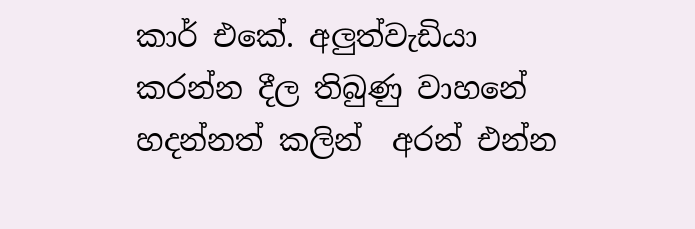කාර් එකේ. අලුත්වැඩියා කරන්න දීල තිබුණු වාහනේ හදන්නත් කලින්  අරන් එන්න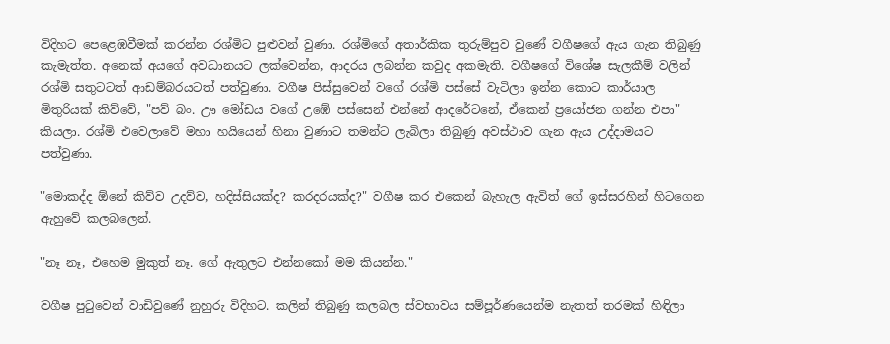විදිහට පෙළෙඹවීමක් කරන්න රශ්මිට පුළුවන් වුණා. රශ්මිගේ අතාර්කික තුරුම්පුව වුණේ වගීෂගේ ඇය ගැන තිබුණු කැමැත්ත. අනෙක් අයගේ අවධානයට ලක්වෙන්න, ආදරය ලබන්න කවුද අකමැති. වගීෂගේ විශේෂ සැලකීම් වලින් රශ්මි සතුටටත් ආඩම්බරයටත් පත්වුණා. වගීෂ පිස්සුවෙන් වගේ රශ්මි පස්සේ වැටිලා ඉන්න කොට කාර්යාල මිතුරියක් කිව්වේ, "පව් බං. ඌ මෝඩය වගේ උඹේ පස්සෙන් එන්නේ ආදරේටනේ, ඒකෙන් ප්‍රයෝජන ගන්න එපා" කියලා. රශ්මි එවෙලාවේ මහා හයියෙන් හිනා වුණාට තමන්ට ලැබිලා තිබුණු අවස්ථාව ගැන ඇය උද්දාමයට පත්වුණා.

"මොකද්ද ඕනේ කිව්ව උදව්ව, හදිස්සියක්ද? කරදරයක්ද?" වගීෂ කර එකෙන් බැහැල ඇවිත් ගේ ඉස්සරහින් හිටගෙන ඇහුවේ කලබලෙන්.

"නෑ නෑ, එහෙම මුකුත් නෑ. ගේ ඇතුලට එන්නකෝ මම කියන්න."

වගීෂ පුටුවෙන් වාඩිවුණේ නුහුරු විදිහට. කලින් තිබුණු කලබල ස්වභාවය සම්පූර්ණයෙන්ම නැතත් තරමක් හිඳිලා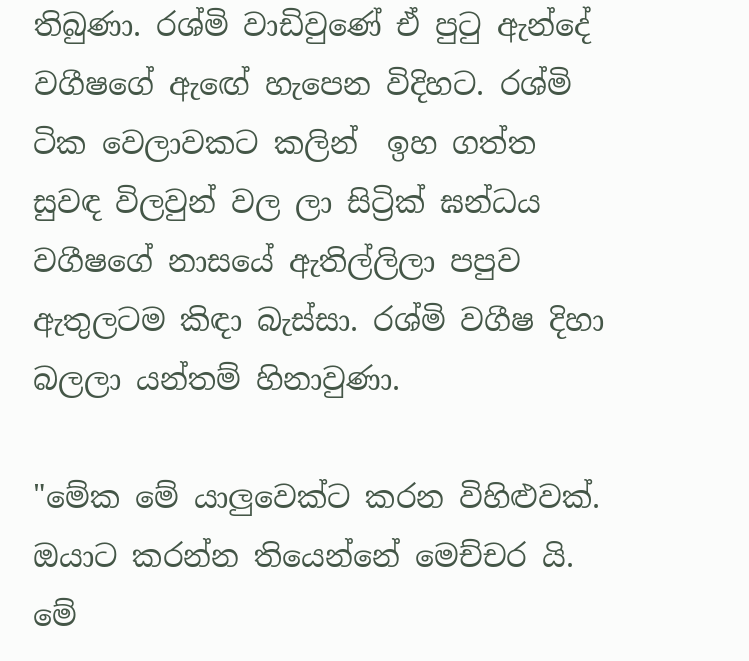තිබුණා. රශ්මි වාඩිවුණේ ඒ පුටු ඇන්දේ වගීෂගේ ඇඟේ හැපෙන විදිහට. රශ්මි ටික වෙලාවකට කලින්  ඉහ ගත්ත සුවඳ විලවුන් වල ලා සිට්‍රික් ඝන්ධය වගීෂගේ නාසයේ ඇතිල්ලිලා පපුව ඇතුලටම කිඳා බැස්සා. රශ්මි වගීෂ දිහා බලලා යන්තම් හිනාවුණා.

"මේක මේ යාලුවෙක්ට කරන විහිළුවක්. ඔයාට කරන්න තියෙන්නේ මෙච්චර යි. මේ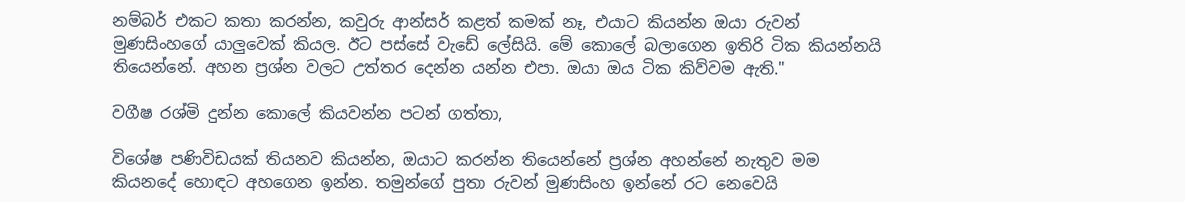නම්බර් එකට කතා කරන්න, කවුරු ආන්සර් කළත් කමක් නෑ, එයාට කියන්න ඔයා රුවන් මුණසිංහගේ යාලුවෙක් කියල. ඊට පස්සේ වැඩේ ලේසියි. මේ කොලේ බලාගෙන ඉතිරි ටික කියන්නයි තියෙන්නේ. අහන ප්‍රශ්න වලට උත්තර දෙන්න යන්න එපා. ඔයා ඔය ටික කිව්වම ඇති."

වගීෂ රශ්මි දුන්න කොලේ කියවන්න පටන් ගත්තා,

විශේෂ පණිවිඩයක් තියනව කියන්න, ඔයාට කරන්න තියෙන්නේ ප්‍රශ්න අහන්නේ නැතුව මම කියනදේ හොඳට අහගෙන ඉන්න. තමුන්ගේ පුතා රුවන් මුණසිංහ ඉන්නේ රට නෙවෙයි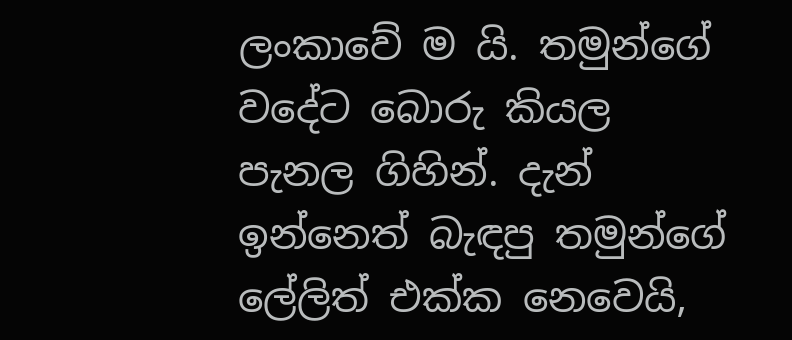ලංකාවේ ම යි. තමුන්ගේ වදේට බොරු කියල පැනල ගිහින්. දැන් ඉන්නෙත් බැඳපු තමුන්ගේ ලේලිත් එක්ක නෙවෙයි,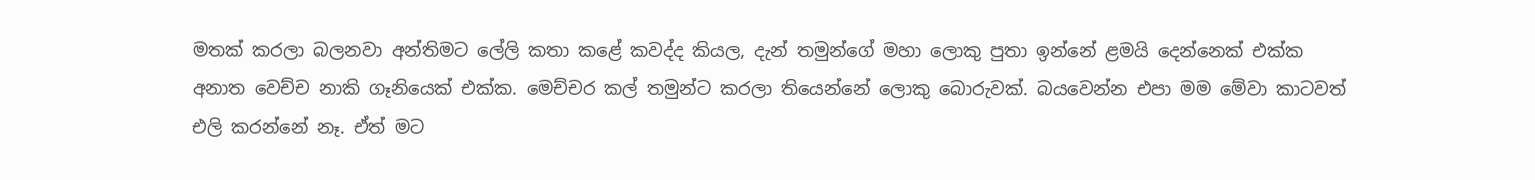මතක් කරලා බලනවා අන්තිමට ලේලි කතා කළේ කවද්ද කියල, දැන් තමුන්ගේ මහා ලොකු පුතා ඉන්නේ ළමයි දෙන්නෙක් එක්ක අනාත වෙච්ච නාකි ගෑනියෙක් එක්ක. මෙච්චර කල් තමුන්ට කරලා තියෙන්නේ ලොකු බොරුවක්. බයවෙන්න එපා මම මේවා කාටවත් එලි කරන්නේ නෑ. ඒත් මට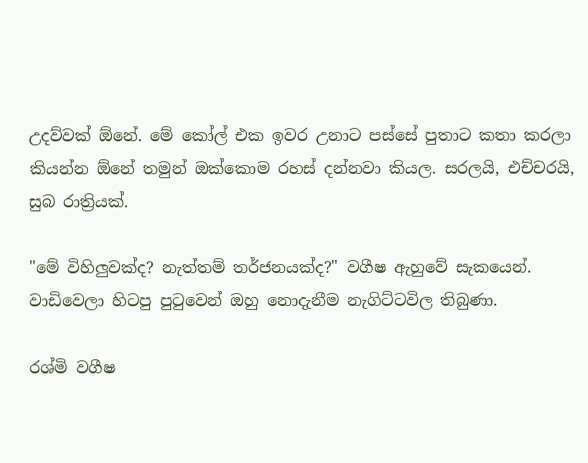උදව්වක් ඕනේ. මේ කෝල් එක ඉවර උනාට පස්සේ පුතාට කතා කරලා කියන්න ඕනේ තමුන් ඔක්කොම රහස් දන්නවා කියල. සරලයි, එච්චරයි, සුබ රාත්‍රියක්.

"මේ විහිලුවක්ද? නැත්තම් තර්ජනයක්ද?" වගීෂ ඇහුවේ සැකයෙන්. වාඩිවෙලා හිටපු පුටුවෙන් ඔහු නොදැනීම නැගිට්ටවිල තිබුණා.

රශ්මි වගීෂ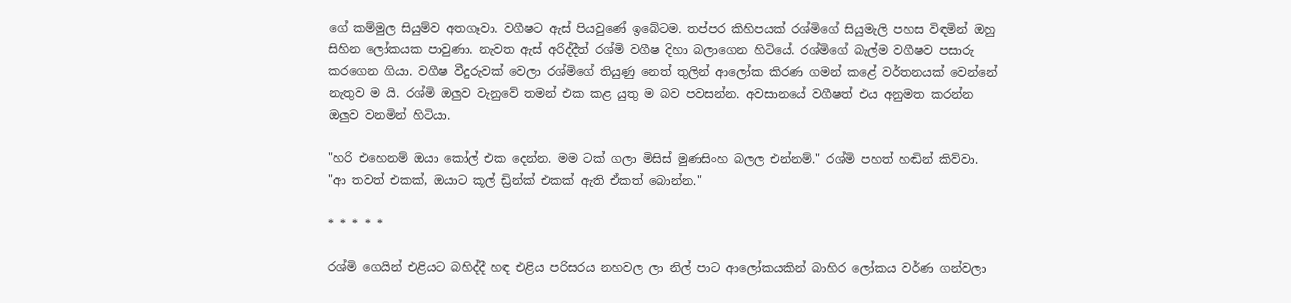ගේ කම්මුල සියුම්ව අතගෑවා. වගීෂට ඇස් පියවුණේ ඉබේටම. තප්පර කිහිපයක් රශ්මිගේ සියුමැලි පහස විඳමින් ඔහු සිහින ලෝකයක පාවුණා. නැවත ඇස් අරිද්දීත් රශ්මි වගීෂ දිහා බලාගෙන හිටියේ. රශ්මිගේ බැල්ම වගීෂව පසාරු කරගෙන ගියා. වගීෂ වීදුරුවක් වෙලා රශ්මිගේ තියුණු නෙත් තුලින් ආලෝක කිරණ ගමන් කළේ වර්තනයක් වෙන්නේ නැතුව ම යි. රශ්මි ඔලුව වැනුවේ තමන් එක කළ යුතු ම බව පවසන්න. අවසානයේ වගීෂත් එය අනුමත කරන්න ඔලුව වනමින් හිටියා.

"හරි එහෙනම් ඔයා කෝල් එක දෙන්න. මම ටක් ගලා මිසිස් මුණසිංහ බලල එන්නම්." රශ්මි පහත් හඬින් කිව්වා. "ආ තවත් එකක්, ඔයාට කූල් ඩ්‍රින්ක් එකක් ඇති ඒකත් බොන්න."

* * * * *

රශ්මි ගෙයින් එළියට බහිද්දී හඳ එළිය පරිසරය නහවල ලා නිල් පාට ආලෝකයකින් බාහිර ලෝකය වර්ණ ගන්වලා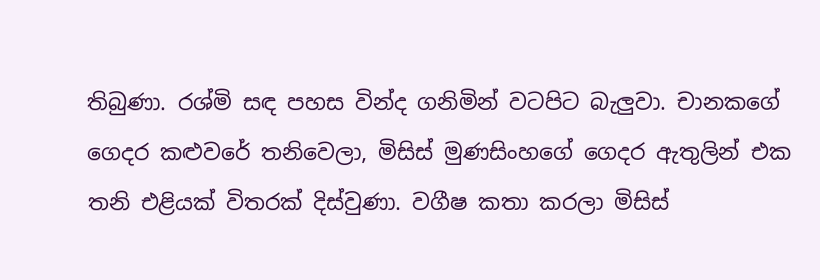තිබුණා. රශ්මි සඳ පහස වින්ද ගනිමින් වටපිට බැලුවා. චානකගේ ගෙදර කළුවරේ තනිවෙලා, මිසිස් මුණසිංහගේ ගෙදර ඇතුලින් එක තනි එළියක් විතරක් දිස්වුණා. වගීෂ කතා කරලා මිසිස්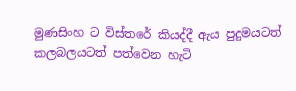මුණසිංහ ට විස්තරේ කියද්දී ඇය පුදුමයටත් කලබලයටත් පත්වෙන හැටි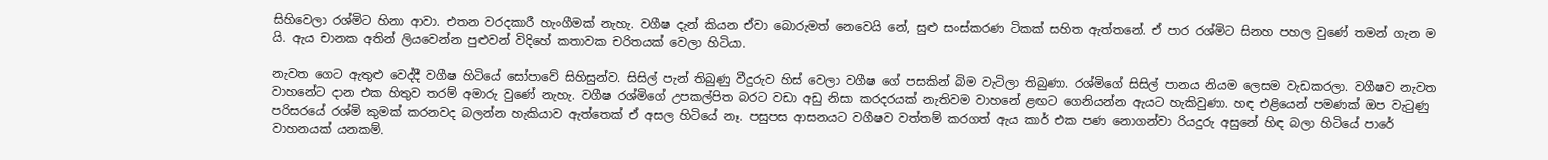සිහිවෙලා රශ්මිට හිනා ආවා. එතන වරදකාරී හැංගීමක් නැහැ. වගීෂ දැන් කියන ඒවා බොරුමත් නෙවෙයි නේ, සුළු සංස්කරණ ටිකක් සහිත ඇත්තනේ. ඒ පාර රශ්මිට සිනහ පහල වුණේ තමන් ගැන ම යි. ඇය චානක අතින් ලියවෙන්න පුළුවන් විදිහේ කතාවක චරිතයක් වෙලා හිටියා.

නැවත ගෙට ඇතුළු වෙද්දී වගීෂ හිටියේ සෝපාවේ සිහිසුන්ව. සිසිල් පැන් තිබුණු වීදුරුව හිස් වෙලා වගීෂ ගේ පසකින් බිම වැටිලා තිබුණා. රශ්මිගේ සිසිල් පානය නියම ලෙසම වැඩකරලා. වගීෂව නැවත වාහනේට දාන එක හිතුව තරම් අමාරු වුණේ නැහැ. වගීෂ රශ්මිගේ උපකල්පිත බරට වඩා අඩු නිසා කරදරයක් නැතිවම වාහනේ ළඟට ගෙනියන්න ඇයට හැකිවුණා. හඳ එළියෙන් පමණක් ඔප වැටුණු පරිසරයේ රශ්මි කුමක් කරනවද බලන්න හැකියාව ඇත්තෙක් ඒ අසල හිටියේ නෑ. පසුපස ආසනයට වගීෂව වත්තම් කරගත් ඇය කාර් එක පණ නොගන්වා රියදුරු අසුනේ හිඳ බලා හිටියේ පාරේ වාහනයක් යනකම්.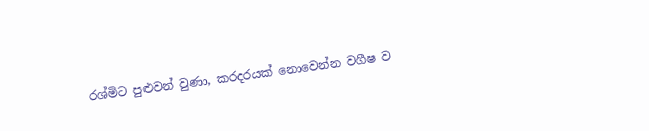රශ්මිට පුළුවන් වුණා, කරදරයක් නොවෙන්න වගීෂ ව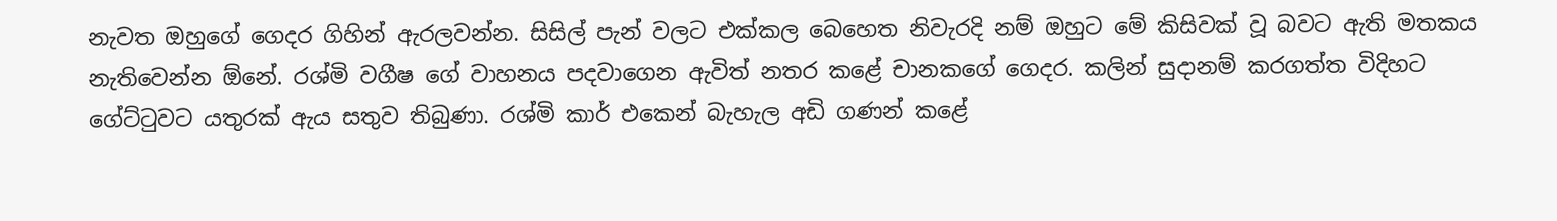නැවත ඔහුගේ ගෙදර ගිහින් ඇරලවන්න. සිසිල් පැන් වලට එක්කල බෙහෙත නිවැරදි නම් ඔහුට මේ කිසිවක් වූ බවට ඇති මතකය නැතිවෙන්න ඕනේ. රශ්මි වගීෂ ගේ වාහනය පදවාගෙන ඇවිත් නතර කළේ චානකගේ ගෙදර. කලින් සුදානම් කරගත්ත විදිහට ගේට්ටුවට යතුරක් ඇය සතුව තිබුණා. රශ්මි කාර් එකෙන් බැහැල අඩි ගණන් කළේ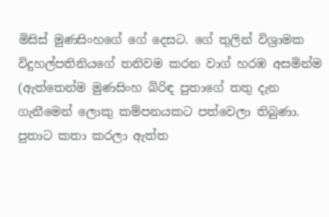මිසිස් මුණසිංහගේ ගේ දෙසට. ගේ තුලින් විශ්‍රාමක විදුහල්පතිනියගේ තනිවම කරන වාග් හරඹ අසමින්ම (ඇත්තෙන්ම මුණසිංහ බිරිඳ පුතාගේ තතු දැන ගැනීමෙන් ලොකු කම්පනයකට පත්වෙලා තිබුණා. පුතාට කතා කරලා ඇත්ත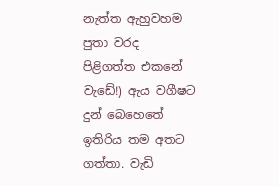නැත්ත ඇහුවහම පුතා වරද පිළිගත්ත එකනේ වැඩේ!) ඇය වගීෂට දුන් බෙහෙතේ ඉතිරිය තම අතට ගත්තා. වැඩි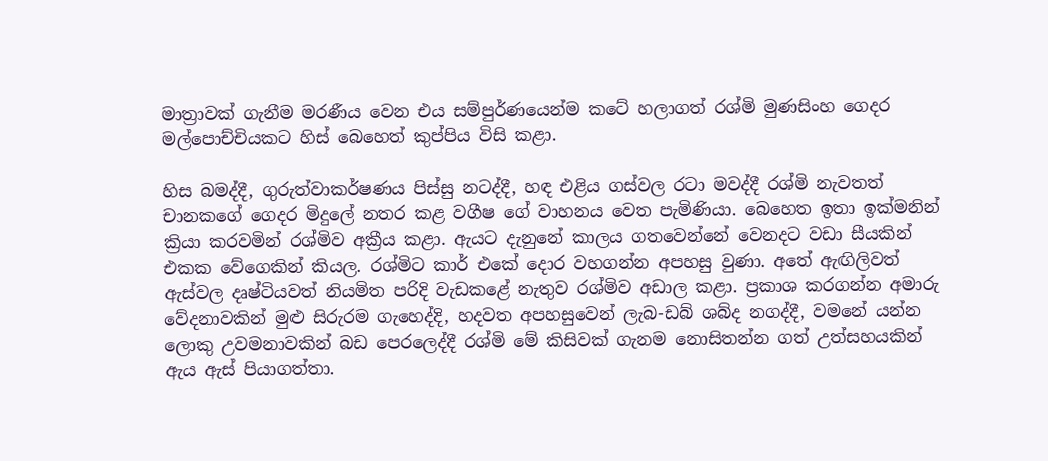මාත්‍රාවක් ගැනීම මරණීය වෙන එය සම්පුර්ණයෙන්ම කටේ හලාගත් රශ්මි මුණසිංහ ගෙදර මල්පොච්චියකට හිස් බෙහෙත් කුප්පිය විසි කළා.

හිස බමද්දී, ගුරුත්වාකර්ෂණය පිස්සු නටද්දී, හඳ එළිය ගස්වල රටා මවද්දී රශ්මි නැවතත් චානකගේ ගෙදර මිදුලේ නතර කළ වගීෂ ගේ වාහනය වෙත පැමිණියා. බෙහෙත ඉතා ඉක්මනින් ක්‍රියා කරවමින් රශ්මිව අක්‍රීය කළා. ඇයට දැනුනේ කාලය ගතවෙන්නේ වෙනදට වඩා සීයකින් එකක වේගෙකින් කියල. රශ්මිට කාර් එකේ දොර වහගන්න අපහසු වුණා. අතේ ඇඟිලිවත් ඇස්වල දෘෂ්ටියවත් නියමිත පරිදි වැඩකළේ නැතුව රශ්මිව අඩාල කළා. ප්‍රකාශ කරගන්න අමාරු වේදනාවකින් මුළු සිරුරම ගැහෙද්දි, හදවත අපහසුවෙන් ලැබ-ඩබ් ශබ්ද නගද්දී, වමනේ යන්න ලොකු උවමනාවකින් බඩ පෙරලෙද්දී රශ්මි මේ කිසිවක් ගැනම නොසිතන්න ගත් උත්සහයකින් ඇය ඇස් පියාගත්තා.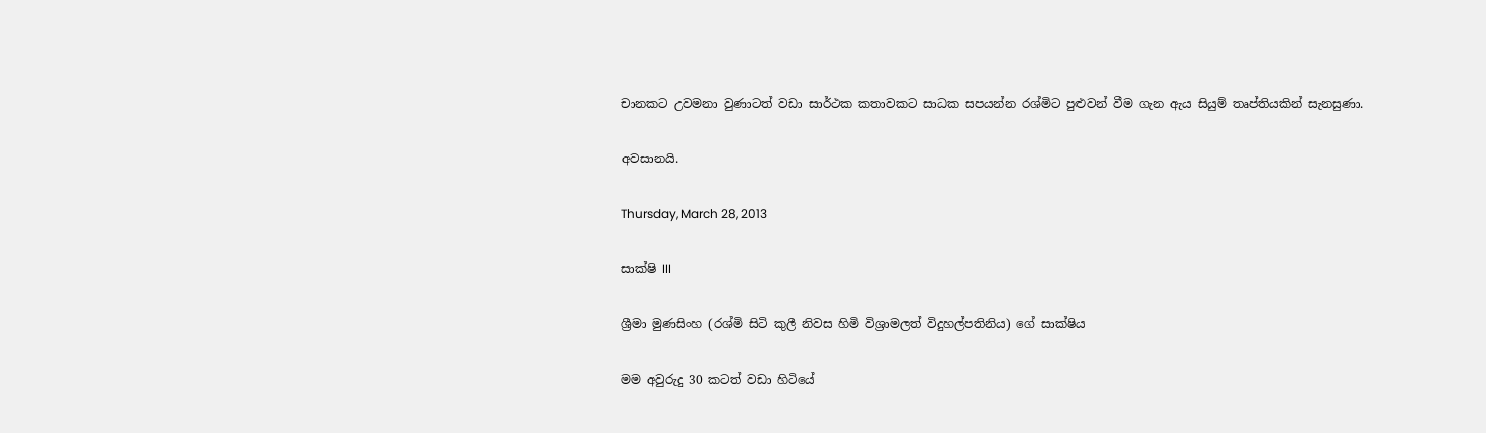චානකට උවමනා වුණාටත් වඩා සාර්ථක කතාවකට සාධක සපයන්න රශ්මිට පුළුවන් වීම ගැන ඇය සියුම් තෘප්තියකින් සැනසුණා.

අවසානයි.

Thursday, March 28, 2013

සාක්ෂි III

ශ්‍රීමා මුණසිංහ (රශ්මි සිටි කුලී නිවස හිමි විශ්‍රාමලත් විදුහල්පතිනිය) ගේ සාක්ෂිය

මම අවුරුදු 30 කටත් වඩා හිටියේ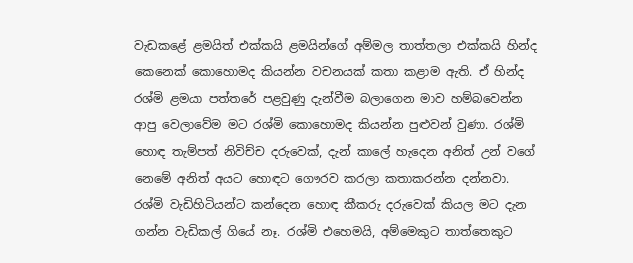වැඩකළේ ළමයිත් එක්කයි ළමයින්ගේ අම්මල තාත්තලා එක්කයි හින්ද කෙනෙක් කොහොමද කියන්න වචනයක් කතා කළාම ඇති. ඒ හින්ද රශ්මි ළමයා පත්තරේ පළවුණු දැන්වීම බලාගෙන මාව හම්බවෙන්න ආපු වෙලාවේම මට රශ්මි කොහොමද කියන්න පුළුවන් වුණා. රශ්මි හොඳ තැම්පත් නිවිච්ච දරුවෙක්, දැන් කාලේ හැදෙන අනිත් උන් වගේ නෙමේ අනිත් අයට හොඳට ගෞරව කරලා කතාකරන්න දන්නවා. රශ්මි වැඩිහිටියන්ට කන්දෙන හොඳ කීකරු දරුවෙක් කියල මට දැන ගන්න වැඩිකල් ගියේ නෑ. රශ්මි එහෙමයි, අම්මෙකුට තාත්තෙකුට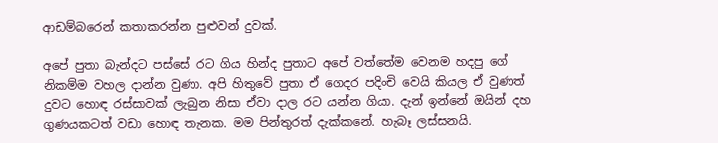ආඩම්බරෙන් කතාකරන්න පුළුවන් දුවක්.

අපේ පුතා බැන්දට පස්සේ රට ගිය හින්ද පුතාට අපේ වත්තේම වෙනම හදපු ගේ නිකම්ම වහල දාන්න වුණා. අපි හිතුවේ පුතා ඒ ගෙදර පදිංචි වෙයි කියල ඒ වුණත් දුවට හොඳ රස්සාවක් ලැබුන නිසා ඒවා දාල රට යන්න ගියා. දැන් ඉන්නේ ඔයින් දහ ගුණයකටත් වඩා හොඳ තැනක. මම පින්තුරත් දැක්කනේ. හැබෑ ලස්සනයි.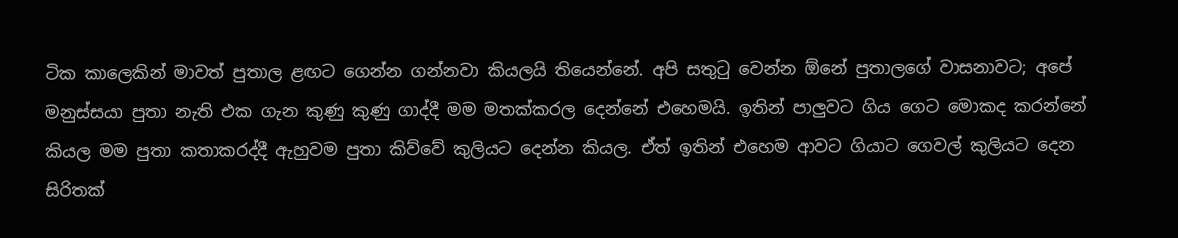ටික කාලෙකින් මාවත් පුතාල ළඟට ගෙන්න ගන්නවා කියලයි තියෙන්නේ. අපි සතුටු වෙන්න ඕනේ පුතාලගේ වාසනාවට; අපේ මනුස්සයා පුතා නැති එක ගැන කුණු කුණු ගාද්දී මම මතක්කරල දෙන්නේ එහෙමයි. ඉතින් පාලුවට ගිය ගෙට මොකද කරන්නේ කියල මම පුතා කතාකරද්දී ඇහුවම පුතා කිව්වේ කුලියට දෙන්න කියල. ඒත් ඉතින් එහෙම ආවට ගියාට ගෙවල් කුලියට දෙන සිරිතක්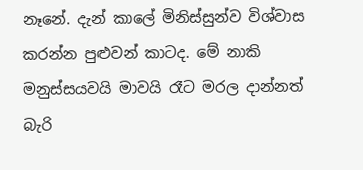නෑනේ. දැන් කාලේ මිනිස්සුන්ව විශ්වාස කරන්න පුළුවන් කාටද. මේ නාකි මනුස්සයවයි මාවයි රෑට මරල දාන්නත් බැරි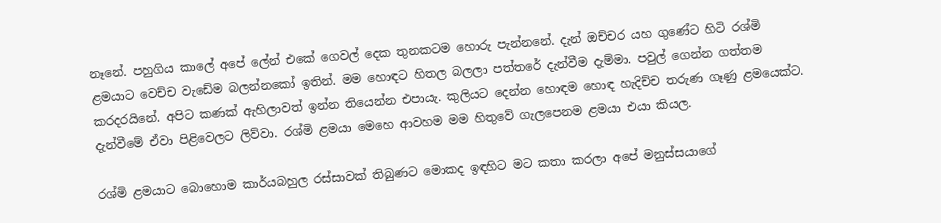නෑනේ. පහුගිය කාලේ අපේ ලේන් එකේ ගෙවල් දෙක තුනකටම හොරු පැන්නනේ. දැන් ඔච්චර යහ ගුණේට හිටි රශ්මි ළමයාට වෙච්ච වැඩේම බලන්නකෝ ඉතින්. මම හොඳට හිතල බලලා පත්තරේ දැන්වීම දැම්මා. පවුල් ගෙන්න ගත්තම කරදරයිනේ. අපිට කණක් ඇහිලාවත් ඉන්න තියෙන්න එපායැ. කුලියට දෙන්න හොඳම හොඳ හැදිච්ච තරුණ ගෑණු ළමයෙක්ට. දැන්වීමේ ඒවා පිළිවෙලට ලිව්වා. රශ්මි ළමයා මෙහෙ ආවහම මම හිතුවේ ගැලපෙනම ළමයා එයා කියල.

රශ්මි ළමයාට බොහොම කාර්යබහුල රස්සාවක් තිබුණට මොකද ඉඳහිට මට කතා කරලා අපේ මනුස්සයාගේ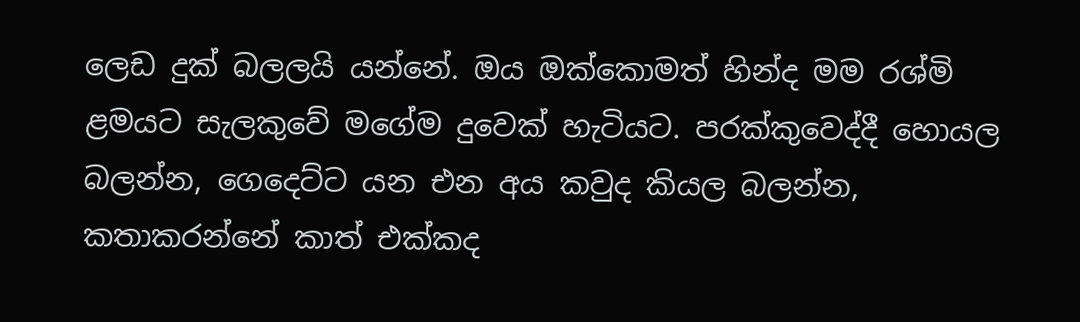ලෙඩ දුක් බලලයි යන්නේ. ඔය ඔක්කොමත් හින්ද මම රශ්මි ළමයට සැලකුවේ මගේම දුවෙක් හැටියට. පරක්කුවෙද්දී හොයල බලන්න, ගෙදෙට්ට යන එන අය කවුද කියල බලන්න, කතාකරන්නේ කාත් එක්කද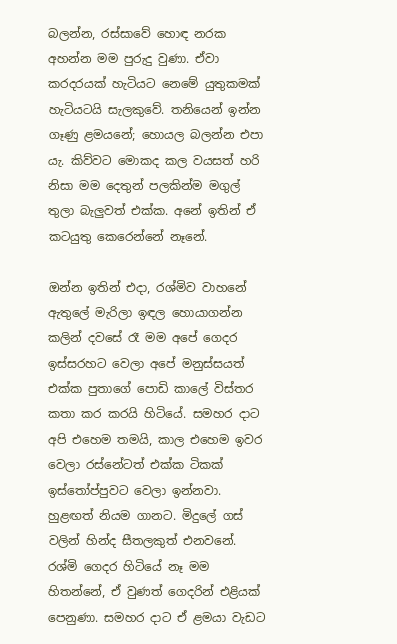බලන්න, රස්සාවේ හොඳ නරක අහන්න මම පුරුදු වුණා. ඒවා කරදරයක් හැටියට නෙමේ යුතුකමක් හැටියටයි සැලකුවේ. තනියෙන් ඉන්න ගෑණු ළමයනේ; හොයල බලන්න එපා යැ. කිව්වට මොකද කල වයසත් හරි නිසා මම දෙතුන් පලකින්ම මගුල් තුලා බැලුවත් එක්ක. අනේ ඉතින් ඒ කටයුතු කෙරෙන්නේ නෑනේ.

ඔන්න ඉතින් එදා, රශ්මිව වාහනේ ඇතුලේ මැරිලා ඉඳල හොයාගන්න කලින් දවසේ රෑ මම අපේ ගෙදර ඉස්සරහට වෙලා අපේ මනුස්සයත් එක්ක පුතාගේ පොඩි කාලේ විස්තර කතා කර කරයි හිටියේ. සමහර දාට අපි එහෙම තමයි, කාල එහෙම ඉවර වෙලා රස්නේටත් එක්ක ටිකක් ඉස්තෝප්පුවට වෙලා ඉන්නවා. හුළඟත් නියම ගානට. මිදුලේ ගස් වලින් හින්ද සීතලකුත් එනවනේ. රශ්මි ගෙදර හිටියේ නෑ මම හිතන්නේ, ඒ වුණත් ගෙදරින් එළියක් පෙනුණා. සමහර දාට ඒ ළමයා වැඩට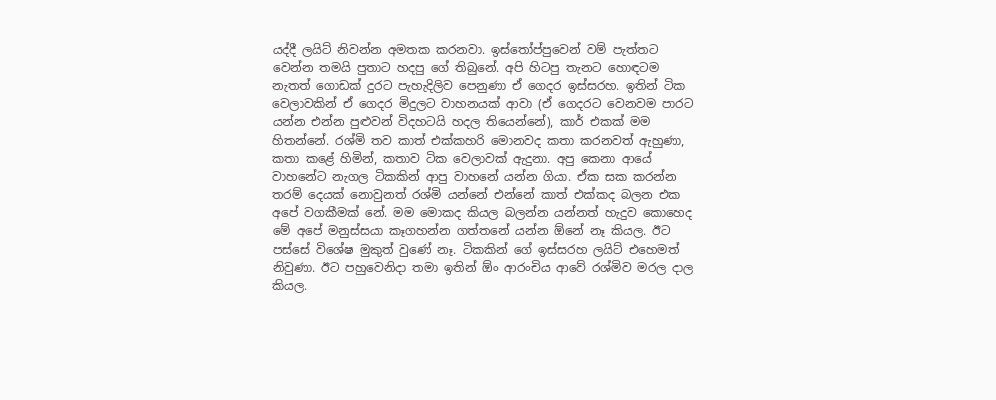යද්දී ලයිට් නිවන්න අමතක කරනවා. ඉස්තෝප්පුවෙන් වම් පැත්තට වෙන්න තමයි පුතාට හදපු ගේ තිබුනේ. අපි හිටපු තැනට හොඳටම නැතත් ගොඩක් දුරට පැහැදිලිව පෙනුණා ඒ ගෙදර ඉස්සරහ. ඉතින් ටික වෙලාවකින් ඒ ගෙදර මිදුලට වාහනයක් ආවා (ඒ ගෙදරට වෙනවම පාරට යන්න එන්න පුළුවන් විදහටයි හදල තියෙන්නේ), කාර් එකක් මම හිතන්නේ. රශ්මි තව කාත් එක්කහරි මොනවද කතා කරනවත් ඇහුණා, කතා කළේ හිමින්, කතාව ටික වෙලාවක් ඇදුනා. අපු කෙනා ආයේ වාහනේට නැගල ටිකකින් ආපු වාහනේ යන්න ගියා. ඒක සක කරන්න තරම් දෙයක් නොවුනත් රශ්මි යන්නේ එන්නේ කාත් එක්කද බලන එක අපේ වගකීමක් නේ. මම මොකද කියල බලන්න යන්නත් හැදුව කොහෙද මේ අපේ මනුස්සයා කෑගහන්න ගත්තනේ යන්න ඕනේ නෑ කියල. ඊට පස්සේ විශේෂ මුකුත් වුණේ නෑ. ටිකකින් ගේ ඉස්සරහ ලයිට් එහෙමත් නිවුණා. ඊට පහුවෙනිදා තමා ඉතින් ඕං ආරංචිය ආවේ රශ්මිව මරල දාල කියල.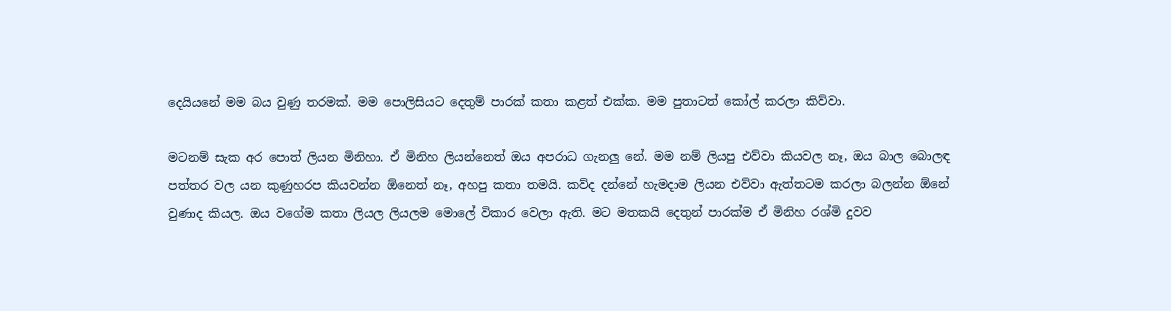දෙයියනේ මම බය වුණු තරමක්. මම පොලිසියට දෙතුම් පාරක් කතා කළත් එක්ක. මම පුතාටත් කෝල් කරලා කිව්වා.

මටනම් සැක අර පොත් ලියන මිනිහා. ඒ මිනිහ ලියන්නෙත් ඔය අපරාධ ගැනලු නේ. මම නම් ලියපු එව්වා කියවල නෑ, ඔය බාල බොලඳ පත්තර වල යන කුණුහරප කියවන්න ඕනෙත් නෑ, අහපු කතා තමයි. කව්ද දන්නේ හැමදාම ලියන එව්වා ඇත්තටම කරලා බලන්න ඕනේ වුණාද කියල. ඔය වගේම කතා ලියල ලියලම මොලේ විකාර වෙලා ඇති. මට මතකයි දෙතුන් පාරක්ම ඒ මිනිහ රශ්මි දුවව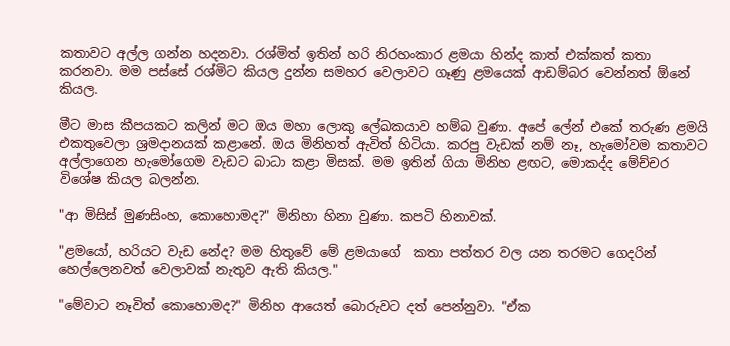කතාවට අල්ල ගන්න හදනවා. රශ්මිත් ඉතින් හරි නිරහංකාර ළමයා හින්ද කාත් එක්කත් කතා කරනවා. මම පස්සේ රශ්මිට කියල දුන්න සමහර වෙලාවට ගෑණු ළමයෙක් ආඩම්බර වෙන්නත් ඕනේ කියල.

මීට මාස කීපයකට කලින් මට ඔය මහා ලොකු ලේඛකයාව හම්බ වුණා. අපේ ලේන් එකේ තරුණ ළමයි එකතුවෙලා ශ්‍රමදානයක් කළානේ. ඔය මිනිහත් ඇවිත් හිටියා. කරපු වැඩක් නම් නෑ, හැමෝවම කතාවට අල්ලාගෙන හැමෝගෙම වැඩට බාධා කළා මිසක්. මම ඉතින් ගියා මිනිහ ළඟට, මොකද්ද මේච්චර විශේෂ කියල බලන්න.

"ආ මිසිස් මුණසිංහ, කොහොමද?" මිනිහා හිනා වුණා. කපටි හිනාවක්.

"ළමයෝ, හරියට වැඩ නේද? මම හිතුවේ මේ ළමයාගේ  කතා පත්තර වල යන තරමට ගෙදරින් හෙල්ලෙනවත් වෙලාවක් නැතුව ඇති කියල."

"මේවාට නෑවිත් කොහොමද?" මිනිහ ආයෙත් බොරුවට දත් පෙන්නුවා. "ඒක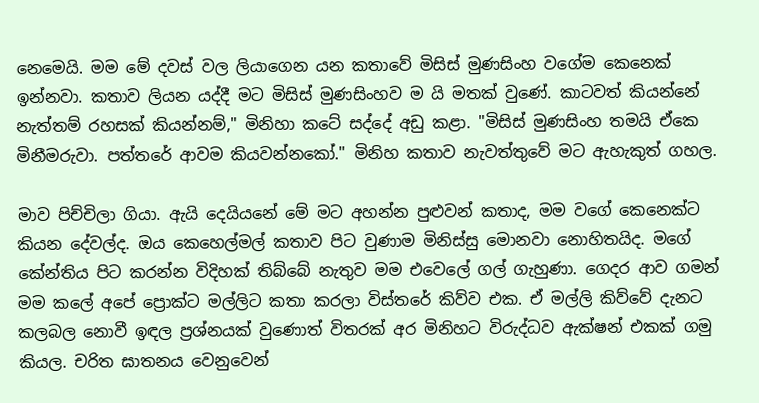නෙමෙයි. මම මේ දවස් වල ලියාගෙන යන කතාවේ මිසිස් මුණසිංහ වගේම කෙනෙක් ඉන්නවා. කතාව ලියන යද්දී මට මිසිස් මුණසිංහව ම යි මතක් වුණේ. කාටවත් කියන්නේ නැත්තම් රහසක් කියන්නම්," මිනිහා කටේ සද්දේ අඩු කළා. "මිසිස් මුණසිංහ තමයි ඒකෙ මිනීමරුවා. පත්තරේ ආවම කියවන්නකෝ." මිනිහ කතාව නැවත්තුවේ මට ඇහැකුත් ගහල.

මාව පිච්චිලා ගියා. ඇයි දෙයියනේ මේ මට අහන්න පුළුවන් කතාද, මම වගේ කෙනෙක්ට කියන දේවල්ද. ඔය කෙහෙල්මල් කතාව පිට වුණාම මිනිස්සු මොනවා නොහිතයිද. මගේ කේන්තිය පිට කරන්න විදිහක් තිබ්බේ නැතුව මම එවෙලේ ගල් ගැහුණා. ගෙදර ආව ගමන් මම කලේ අපේ ප්‍රොක්ට මල්ලිට කතා කරලා විස්තරේ කිව්ව එක. ඒ මල්ලි කිව්වේ දැනට කලබල නොවී ඉඳල ප්‍රශ්නයක් වුණොත් විතරක් අර මිනිහට විරුද්ධව ඇක්ෂන් එකක් ගමු කියල. චරිත ඝාතනය වෙනුවෙන්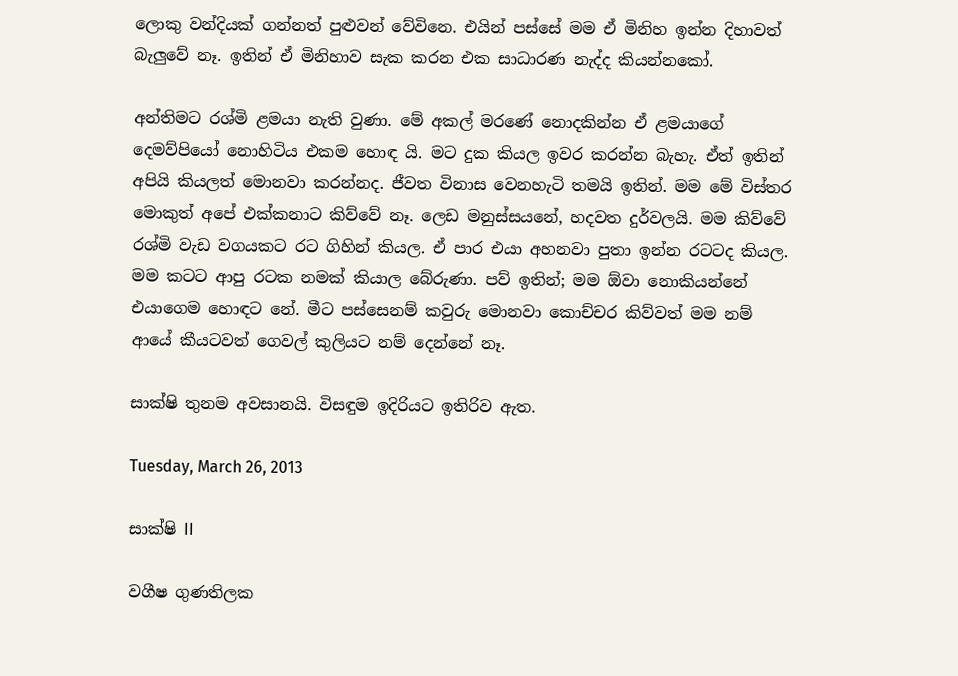ලොකු වන්දියක් ගන්නත් පුළුවන් වේවිනෙ. එයින් පස්සේ මම ඒ මිනිහ ඉන්න දිහාවත් බැලුවේ නෑ. ඉතින් ඒ මිනිහාව සැක කරන එක සාධාරණ නැද්ද කියන්නකෝ.

අන්තිමට රශ්මි ළමයා නැති වුණා. මේ අකල් මරණේ නොදකින්න ඒ ළමයාගේ දෙමව්පියෝ නොහිටිය එකම හොඳ යි. මට දුක කියල ඉවර කරන්න බැහැ. ඒත් ඉතින් අපියි කියලත් මොනවා කරන්නද. ජීවත විනාස වෙනහැටි තමයි ඉතින්. මම මේ විස්තර මොකුත් අපේ එක්කනාට කිව්වේ නෑ. ලෙඩ මනුස්සයනේ, හදවත දුර්වලයි. මම කිව්වේ රශ්මි වැඩ වගයකට රට ගිහින් කියල. ඒ පාර එයා අහනවා පුතා ඉන්න රටටද කියල. මම කටට ආපු රටක නමක් කියාල බේරුණා. පව් ඉතින්; මම ඕවා නොකියන්නේ එයාගෙම හොඳට නේ. මීට පස්සෙනම් කවුරු මොනවා කොච්චර කිව්වත් මම නම් ආයේ කීයටවත් ගෙවල් කුලියට නම් දෙන්නේ නෑ.

සාක්ෂි තුනම අවසානයි. විසඳුම ඉදිරියට ඉතිරිව ඇත.

Tuesday, March 26, 2013

සාක්ෂි II

වගීෂ ගුණතිලක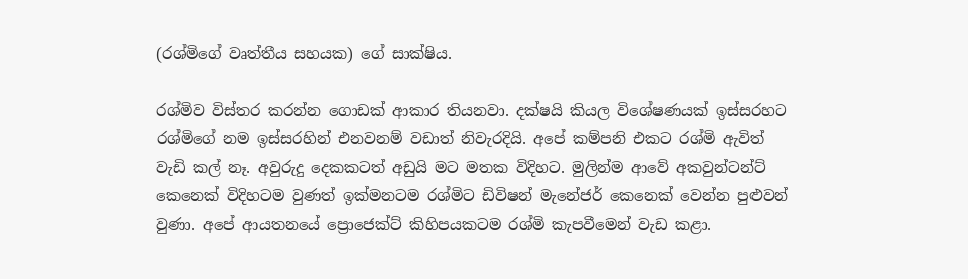(රශ්මිගේ වෘත්තීය සහයක) ගේ සාක්ෂිය.

රශ්මිව විස්තර කරන්න ගොඩක් ආකාර තියනවා. දක්ෂයි කියල විශේෂණයක් ඉස්සරහට රශ්මිගේ නම ඉස්සරහින් එනවනම් වඩාත් නිවැරදියි. අපේ කම්පනි එකට රශ්මි ඇවිත් වැඩි කල් නෑ. අවුරුදු දෙකකටත් අඩුයි මට මතක විදිහට. මුලින්ම ආවේ අකවුන්ටන්ට් කෙනෙක් විදිහටම වුණත් ඉක්මනටම රශ්මිට ඩිවිෂන් මැනේජර් කෙනෙක් වෙන්න පුළුවන් වුණා. අපේ ආයතනයේ ප්‍රොජෙක්ට් කිහිපයකටම රශ්මි කැපවීමෙන් වැඩ කළා.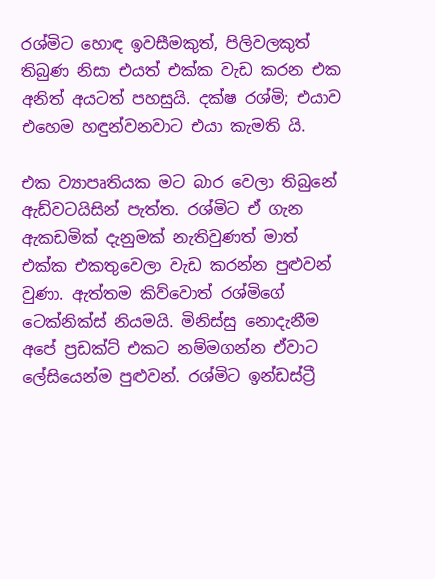රශ්මිට හොඳ ඉවසීමකුත්, පිලිවලකුත් තිබුණ නිසා එයත් එක්ක වැඩ කරන එක අනිත් අයටත් පහසුයි. දක්ෂ රශ්මි; එයාව එහෙම හඳුන්වනවාට එයා කැමති යි.

එක ව්‍යාපෘතියක මට බාර වෙලා තිබුනේ ඇඩ්වටයිසින් පැත්ත. රශ්මිට ඒ ගැන ඇකඩමික් දැනුමක් නැතිවුණත් මාත් එක්ක එකතුවෙලා වැඩ කරන්න පුළුවන් වුණා. ඇත්තම කිව්වොත් රශ්මිගේ ටෙක්නික්ස් නියමයි. මිනිස්සු නොදැනීම අපේ ප්‍රඩක්ට් එකට නම්මගන්න ඒවාට ලේසියෙන්ම පුළුවන්. රශ්මිට ඉන්ඩස්ට්‍රී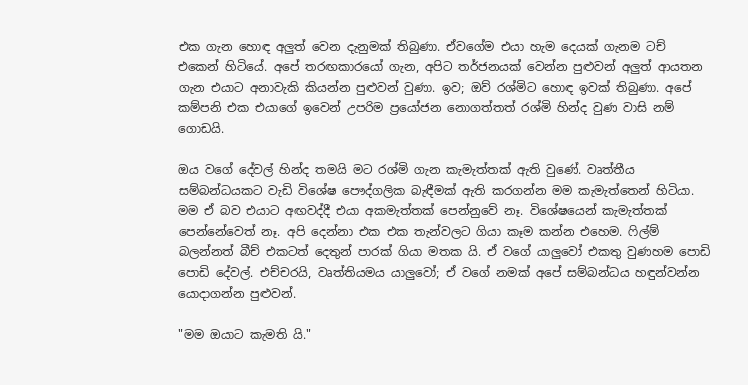එක ගැන හොඳ අලුත් වෙන දැනුමක් තිබුණා. ඒවගේම එයා හැම දෙයක් ගැනම ටච් එකෙන් හිටියේ. අපේ තරඟකාරයෝ ගැන, අපිට තර්ජනයක් වෙන්න පුළුවන් අලුත් ආයතන ගැන එයාට අනාවැකි කියන්න පුළුවන් වුණා. ඉව; ඔව් රශ්මිට හොඳ ඉවක් තිබුණා. අපේ කම්පනි එක එයාගේ ඉවෙන් උපරිම ප්‍රයෝජන නොගත්තත් රශ්මි හින්ද වුණ වාසි නම් ගොඩයි.

ඔය වගේ දේවල් හින්ද තමයි මට රශ්මි ගැන කැමැත්තක් ඇති වුණේ. වෘත්තීය සම්බන්ධයකට වැඩි විශේෂ පෞද්ගලික බැඳීමක් ඇති කරගන්න මම කැමැත්තෙන් හිටියා. මම ඒ බව එයාට අඟවද්දී එයා අකමැත්තක් පෙන්නුවේ නෑ. විශේෂයෙන් කැමැත්තක් පෙන්නේවෙත් නෑ. අපි දෙන්නා එක එක තැන්වලට ගියා කෑම කන්න එහෙම. ෆිල්ම් බලන්නත් බීච් එකටත් දෙතුන් පාරක් ගියා මතක යි. ඒ වගේ යාලුවෝ එකතු වුණහම පොඩි පොඩි දේවල්. එච්චරයි, වෘත්තියමය යාලුවෝ; ඒ වගේ නමක් අපේ සම්බන්ධය හඳුන්වන්න යොදාගන්න පුළුවන්.

"මම ඔයාට කැමති යි."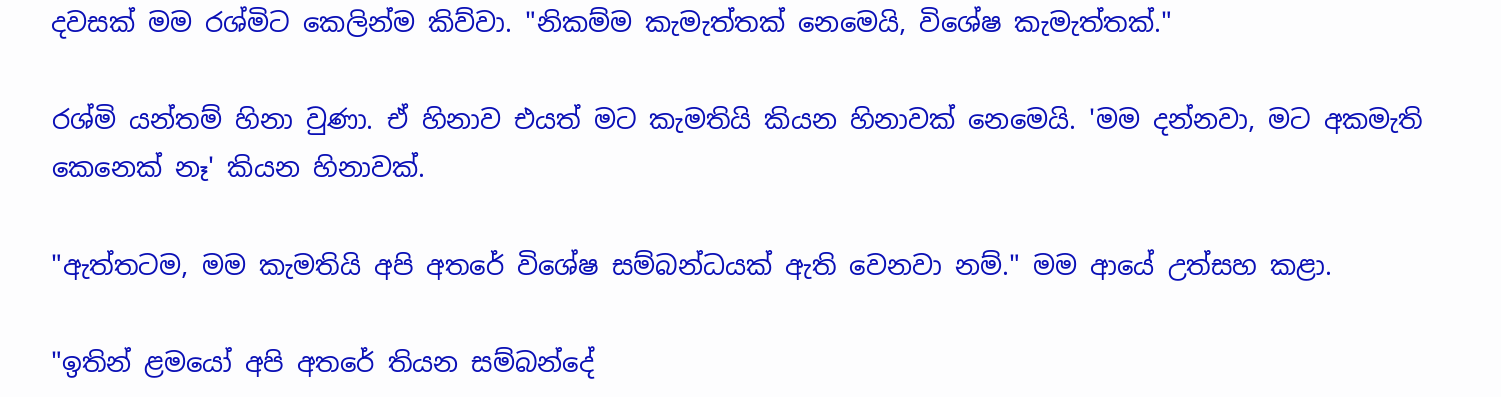දවසක් මම රශ්මිට කෙලින්ම කිව්වා. "නිකම්ම කැමැත්තක් නෙමෙයි, විශේෂ කැමැත්තක්."

රශ්මි යන්තම් හිනා වුණා. ඒ හිනාව එයත් මට කැමතියි කියන හිනාවක් නෙමෙයි. 'මම දන්නවා, මට අකමැති කෙනෙක් නෑ' කියන හිනාවක්.

"ඇත්තටම, මම කැමතියි අපි අතරේ විශේෂ සම්බන්ධයක් ඇති වෙනවා නම්." මම ආයේ උත්සහ කළා.

"ඉතින් ළමයෝ අපි අතරේ තියන සම්බන්දේ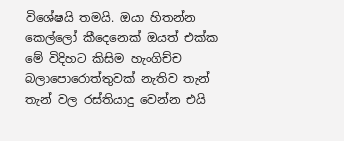විශේෂයි තමයි. ඔයා හිතන්න කෙල්ලෝ කීදෙනෙක් ඔයත් එක්ක මේ විදිහට කිසිම හැංගිච්ච බලාපොරොත්තුවක් නැතිව තැන් තැන් වල රස්තියාදු වෙන්න එයි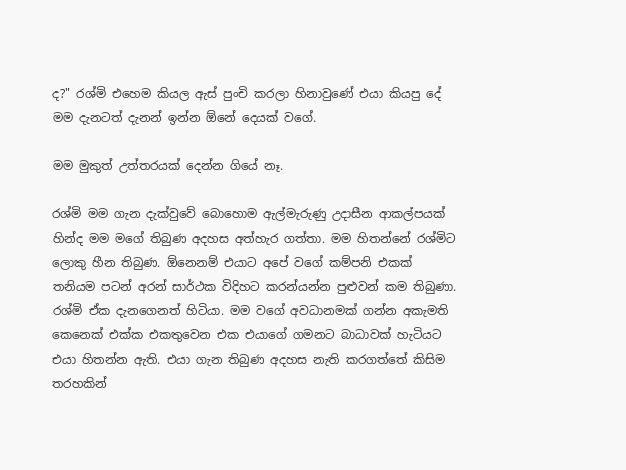ද?" රශ්මි එහෙම කියල ඇස් පුංචි කරලා හිනාවුණේ එයා කියපු දේ මම දැනටත් දැනන් ඉන්න ඕනේ දෙයක් වගේ.

මම මුකුත් උත්තරයක් දෙන්න ගියේ නෑ.

රශ්මි මම ගැන දැක්වුවේ බොහොම ඇල්මැරුණු උදාසීන ආකල්පයක් හින්ද මම මගේ තිබුණ අදහස අත්හැර ගත්තා. මම හිතන්නේ රශ්මිට ලොකු හීන තිබුණ. ඕනෙනම් එයාට අපේ වගේ කම්පනි එකක් තනියම පටන් අරන් සාර්ථක විදිහට කරන්යන්න පුළුවන් කම තිබුණා. රශ්මි ඒක දැනගෙනත් හිටියා. මම වගේ අවධානමක් ගන්න අකැමති කෙනෙක් එක්ක එකතුවෙන එක එයාගේ ගමනට බාධාවක් හැටියට එයා හිතන්න ඇති. එයා ගැන තිබුණ අදහස නැති කරගත්තේ කිසිම තරහකින්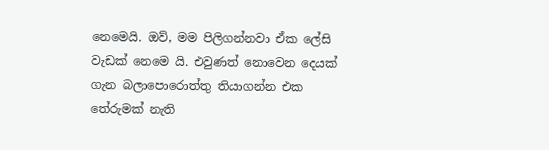නෙමෙයි. ඔව්, මම පිලිගන්නවා ඒක ලේසි වැඩක් නෙමෙ යි. එවුණත් නොවෙන දෙයක් ගැන බලාපොරොත්තු තියාගන්න එක තේරුමක් නැති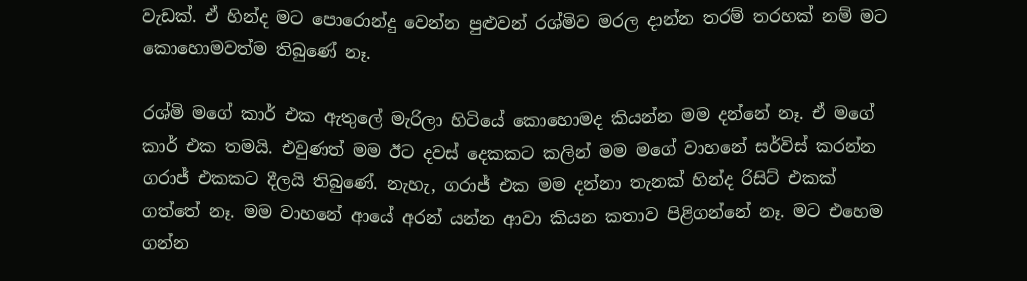වැඩක්. ඒ හින්ද මට පොරොන්දු වෙන්න පුළුවන් රශ්මිව මරල දාන්න තරම් තරහක් නම් මට කොහොමවත්ම තිබුණේ නෑ.

රශ්මි මගේ කාර් එක ඇතුලේ මැරිලා හිටියේ කොහොමද කියන්න මම දන්නේ නෑ. ඒ මගේ කාර් එක තමයි. එවුණත් මම ඊට දවස් දෙකකට කලින් මම මගේ වාහනේ සර්විස් කරන්න ගරාජ් එකකට දීලයි තිබුණේ. නැහැ, ගරාජ් එක මම දන්නා තැනක් හින්ද රිසිට් එකක් ගත්තේ නෑ. මම වාහනේ ආයේ අරන් යන්න ආවා කියන කතාව පිළිගන්නේ නෑ. මට එහෙම ගන්න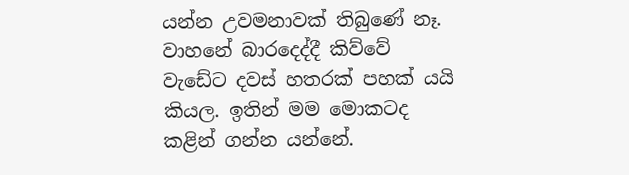යන්න උවමනාවක් තිබුණේ නෑ. වාහනේ බාරදෙද්දී කිව්වේ වැඩේට දවස් හතරක් පහක් යයි කියල. ඉතින් මම මොකටද කළින් ගන්න යන්නේ.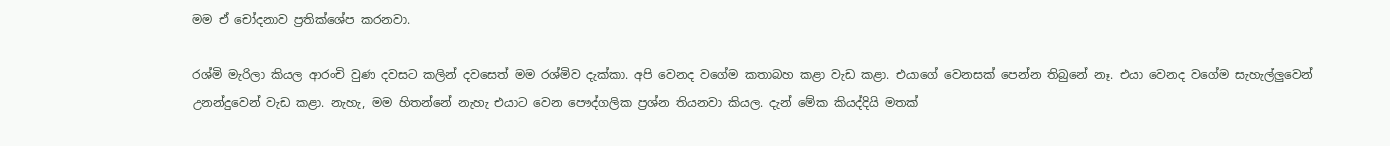මම ඒ චෝදනාව ප්‍රතික්ශේප කරනවා.

රශ්මි මැරිලා කියල ආරංචි වුණ දවසට කලින් දවසෙත් මම රශ්මිව දැක්කා. අපි වෙනද වගේම කතාබහ කළා වැඩ කළා. එයාගේ වෙනසක් පෙන්න තිබුනේ නෑ. එයා වෙනද වගේම සැහැල්ලුවෙන් උනන්දුවෙන් වැඩ කළා. නැහැ, මම හිතන්නේ නැහැ එයාට වෙන පෞද්ගලික ප්‍රශ්න තියනවා කියල. දැන් මේක කියද්දියි මතක්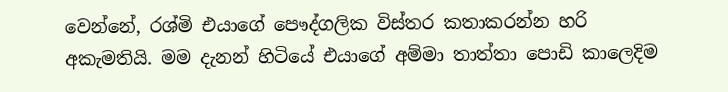වෙන්නේ, රශ්මි එයාගේ පෞද්ගලික විස්තර කතාකරන්න හරි අකැමතියි. මම දැනන් හිටියේ එයාගේ අම්මා තාත්තා පොඩි කාලෙදිම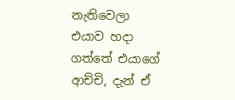නැතිවෙලා එයාව හදා ගත්තේ එයාගේ ආච්චි, දැන් ඒ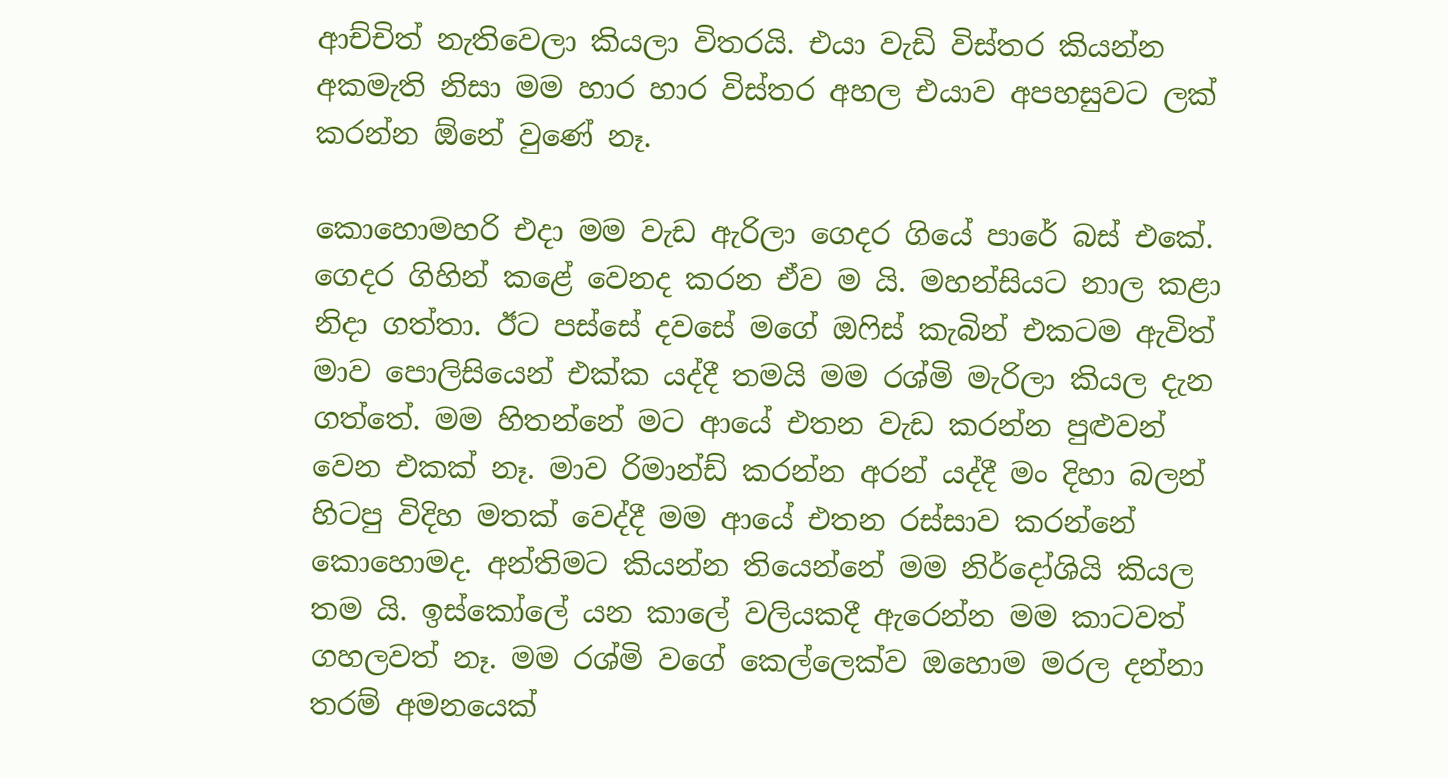ආච්චිත් නැතිවෙලා කියලා විතරයි. එයා වැඩි විස්තර කියන්න අකමැති නිසා මම හාර හාර විස්තර අහල එයාව අපහසුවට ලක් කරන්න ඕනේ වුණේ නෑ.

කොහොමහරි එදා මම වැඩ ඇරිලා ගෙදර ගියේ පාරේ බස් එකේ. ගෙදර ගිහින් කළේ වෙනද කරන ඒව ම යි. මහන්සියට නාල කළා නිදා ගත්තා. ඊට පස්සේ දවසේ මගේ ඔෆිස් කැබින් එකටම ඇවිත් මාව පොලිසියෙන් එක්ක යද්දී තමයි මම රශ්මි මැරිලා කියල දැන ගත්තේ. මම හිතන්නේ මට ආයේ එතන වැඩ කරන්න පුළුවන් වෙන එකක් නෑ. මාව රිමාන්ඩ් කරන්න අරන් යද්දී මං දිහා බලන් හිටපු විදිහ මතක් වෙද්දී මම ආයේ එතන රස්සාව කරන්නේ කොහොමද. අන්තිමට කියන්න තියෙන්නේ මම නිර්දෝශියි කියල තම යි. ඉස්කෝලේ යන කාලේ වලියකදී ඇරෙන්න මම කාටවත් ගහලවත් නෑ. මම රශ්මි වගේ කෙල්ලෙක්ව ඔහොම මරල දන්නා තරම් අමනයෙක්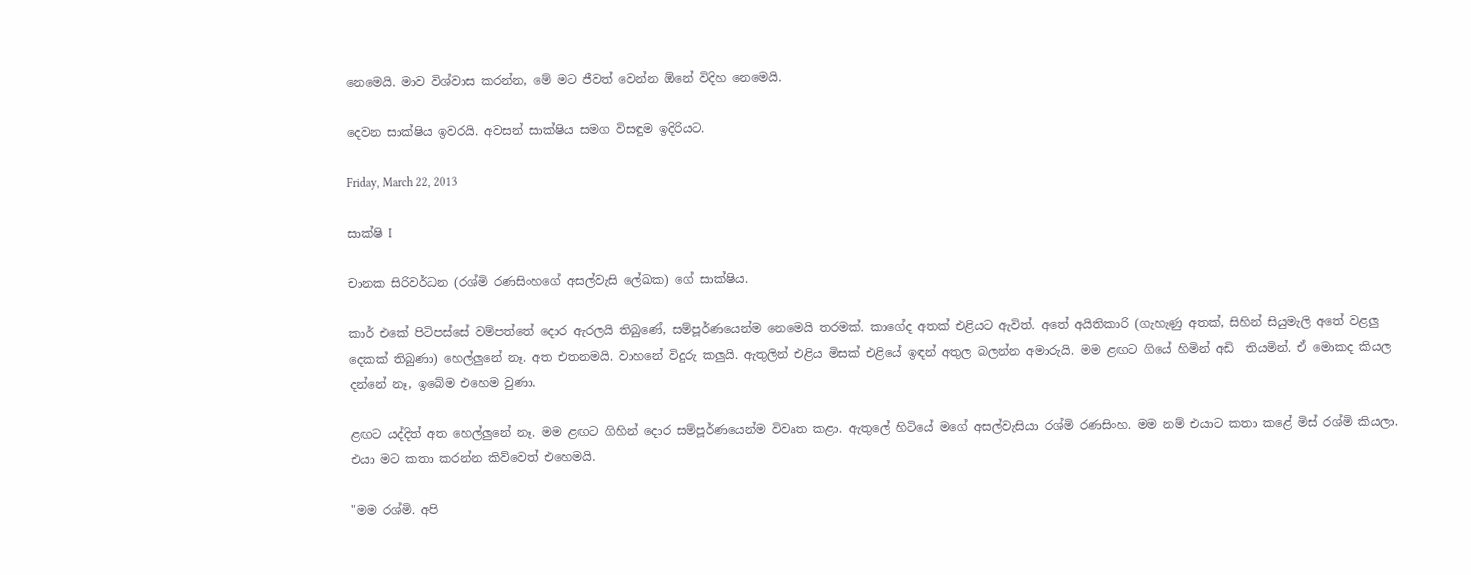නෙමෙයි. මාව විශ්වාස කරන්න, මේ මට ජීවත් වෙන්න ඕනේ විදිහ නෙමෙයි.

දෙවන සාක්ෂිය ඉවරයි. අවසන් සාක්ෂිය සමග විසඳුම ඉදිරියට.

Friday, March 22, 2013

සාක්ෂි I

චානක සිරිවර්ධන (රශ්මි රණසිංහගේ අසල්වැසි ලේඛක) ගේ සාක්ෂිය.

කාර් එකේ පිටිපස්සේ වම්පත්තේ දොර ඇරලයි තිබුණේ, සම්පූර්ණයෙන්ම නෙමෙයි තරමක්. කාගේද අතක් එළියට ඇවිත්. අතේ අයිතිකාරි (ගැහැණු අතක්, සිහින් සියුමැලි අතේ වළලු දෙකක් තිබුණා) හෙල්ලුනේ නෑ. අත එතනමයි. වාහනේ විදුරු කලුයි. ඇතුලින් එළිය මිසක් එළියේ ඉඳන් අතුල බලන්න අමාරුයි. මම ළඟට ගියේ හිමින් අඩි  තියමින්. ඒ මොකද කියල දන්නේ නෑ, ඉබේම එහෙම වුණා.

ළඟට යද්දිත් අත හෙල්ලුනේ නෑ. මම ළඟට ගිහින් දොර සම්පූර්ණයෙන්ම විවෘත කළා. ඇතුලේ හිටියේ මගේ අසල්වැසියා රශ්මි රණසිංහ. මම නම් එයාට කතා කළේ මිස් රශ්මි කියලා. එයා මට කතා කරන්න කිව්වෙත් එහෙමයි.

"මම රශ්මි. අපි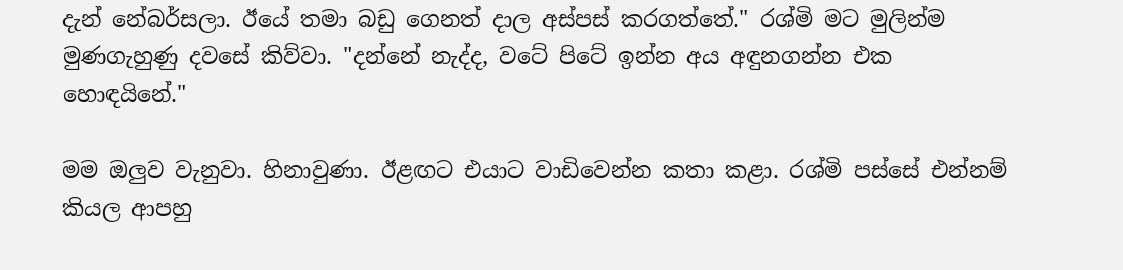දැන් නේබර්සලා. ඊයේ තමා බඩු ගෙනත් දාල අස්පස් කරගත්තේ." රශ්මි මට මුලින්ම මුණගැහුණු දවසේ කිව්වා. "දන්නේ නැද්ද, වටේ පිටේ ඉන්න අය අඳුනගන්න එක හොඳයිනේ."

මම ඔලුව වැනුවා. හිනාවුණා. ඊළඟට එයාට වාඩිවෙන්න කතා කළා. රශ්මි පස්සේ එන්නම් කියල ආපහු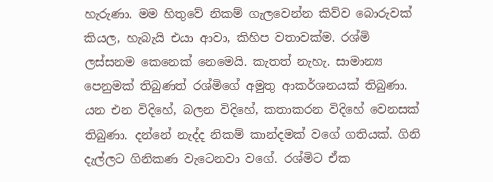හැරුණා. මම හිතුවේ නිකම් ගැලවෙන්න කිව්ව බොරුවක් කියල, හැබැයි එයා ආවා, කිහිප වතාවක්ම. රශ්මි ලස්සනම කෙනෙක් නෙමෙයි. කැතත් නැහැ. සාමාන්‍ය පෙනුමක් තිබුණත් රශ්මිගේ අමුතු ආකර්ශනයක් තිබුණා. යන එන විදිහේ, බලන විදිහේ, කතාකරන විදිහේ වෙනසක් තිබුණා. දන්නේ නැද්ද නිකම් කාන්දමක් වගේ ගතියක්. ගිනි දැල්ලට ගිනිකණ වැටෙනවා වගේ. රශ්මිට ඒක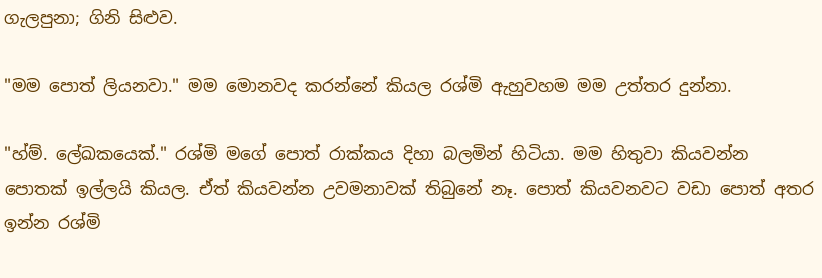ගැලපුනා; ගිනි සිළුව.

"මම පොත් ලියනවා." මම මොනවද කරන්නේ කියල රශ්මි ඇහුවහම මම උත්තර දුන්නා.

"හ්ම්. ලේඛකයෙක්." රශ්මි මගේ පොත් රාක්කය දිහා බලමින් හිටියා. මම හිතුවා කියවන්න පොතක් ඉල්ලයි කියල. ඒත් කියවන්න උවමනාවක් තිබුනේ නෑ. පොත් කියවනවට වඩා පොත් අතර ඉන්න රශ්මි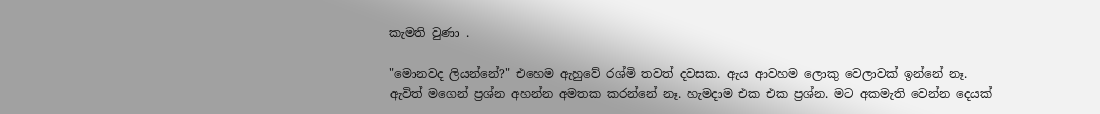කැමති වුණා .

"මොනවද ලියන්නේ?" එහෙම ඇහුවේ රශ්මි තවත් දවසක. ඇය ආවහම ලොකු වෙලාවක් ඉන්නේ නෑ. ඇවිත් මගෙන් ප්‍රශ්න අහන්න අමතක කරන්නේ නෑ. හැමදාම එක එක ප්‍රශ්න. මට අකමැති වෙන්න දෙයක්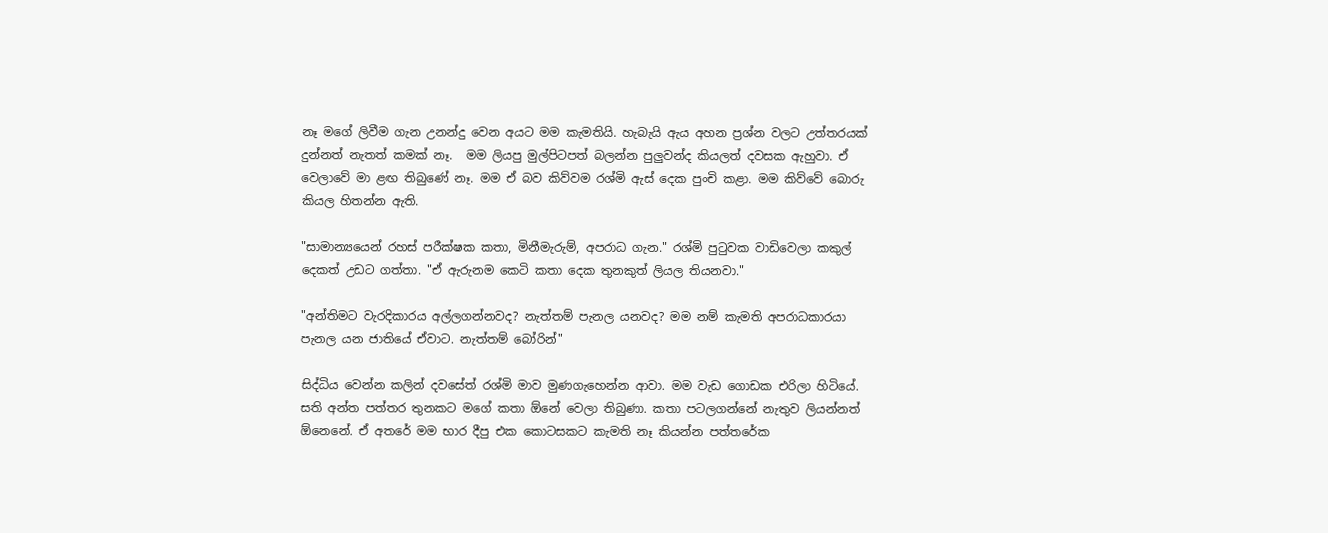නෑ මගේ ලිවීම ගැන උනන්දු වෙන අයට මම කැමතියි. හැබැයි ඇය අහන ප්‍රශ්න වලට උත්තරයක් දුන්නත් නැතත් කමක් නෑ.  මම ලියපු මුල්පිටපත් බලන්න පුලුවන්ද කියලත් දවසක ඇහුවා. ඒ වෙලාවේ මා ළඟ තිබුණේ නෑ. මම ඒ බව කිව්වම රශ්මි ඇස් දෙක පුංචි කළා. මම කිව්වේ බොරු කියල හිතන්න ඇති.

"සාමාන්‍යයෙන් රහස් පරීක්ෂක කතා, මිනීමැරුම්, අපරාධ ගැන." රශ්මි පුටුවක වාඩිවෙලා කකුල් දෙකත් උඩට ගත්තා. "ඒ ඇරුනම කෙටි කතා දෙක තුනකුත් ලියල තියනවා."

"අන්තිමට වැරදිකාරය අල්ලගන්නවද? නැත්තම් පැනල යනවද? මම නම් කැමති අපරාධකාරයා පැනල යන ජාතියේ ඒවාට. නැත්තම් බෝරින්"

සිද්ධිය වෙන්න කලින් දවසේත් රශ්මි මාව මුණගැහෙන්න ආවා. මම වැඩ ගොඩක එරිලා හිටියේ. සති අන්ත පත්තර තුනකට මගේ කතා ඕනේ වෙලා තිබුණා. කතා පටලගන්නේ නැතුව ලියන්නත් ඕනෙනේ. ඒ අතරේ මම භාර දීපු එක කොටසකට කැමති නෑ කියන්න පත්තරේක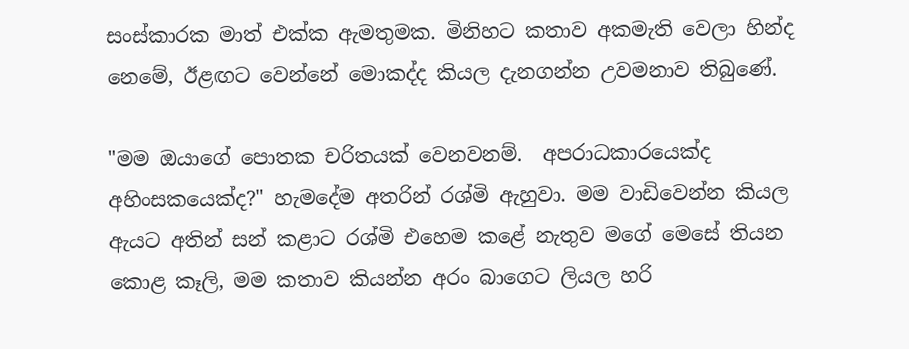සංස්කාරක මාත්‍ එක්ක ඇමතුමක. මිනිහට කතාව අකමැති වෙලා හින්ද නෙමේ, ඊළඟට වෙන්නේ මොකද්ද කියල දැනගන්න උවමනාව තිබුණේ.

"මම ඔයාගේ පොතක චරිතයක් වෙනවනම්.  අපරාධකාරයෙක්ද අහිංසකයෙක්ද?" හැමදේම අතරින් රශ්මි ඇහුවා. මම වාඩිවෙන්න කියල ඇයට අතින් සන් කළාට රශ්මි එහෙම කළේ නැතුව මගේ මෙසේ තියන කොළ කෑලි, මම කතාව කියන්න අරං බාගෙට ලියල හරි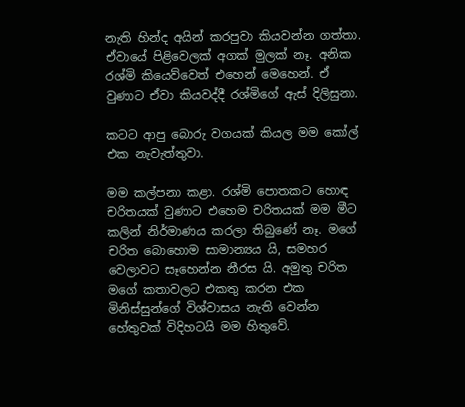නැති හින්ද අයින් කරපුවා කියවන්න ගත්තා. ඒවායේ පිළිවෙලක් අගක් මුලක් නෑ. අනික රශ්මි කියෙව්වෙත් එහෙන් මෙහෙන්. ඒ වුණාට ඒවා කියවද්දී රශ්මිගේ ඇස් දිලිසුනා.

කටට ආපු බොරු වගයක් කියල මම කෝල් එක නැවැත්තුවා.

මම කල්පනා කළා. රශ්මි පොතකට හොඳ චරිතයක් වුණාට එහෙම චරිතයක් මම මීට කලින් නිර්මාණය කරලා තිබුණේ නෑ. මගේ චරිත බොහොම සාමාන්‍යය යි, සමහර වෙලාවට සෑහෙන්න නීරස යි. අමුතු චරිත මගේ කතාවලට එකතු කරන එක මිනිස්සුන්ගේ විශ්වාසය නැති වෙන්න හේතුවක් විදිහටයි මම හිතුවේ.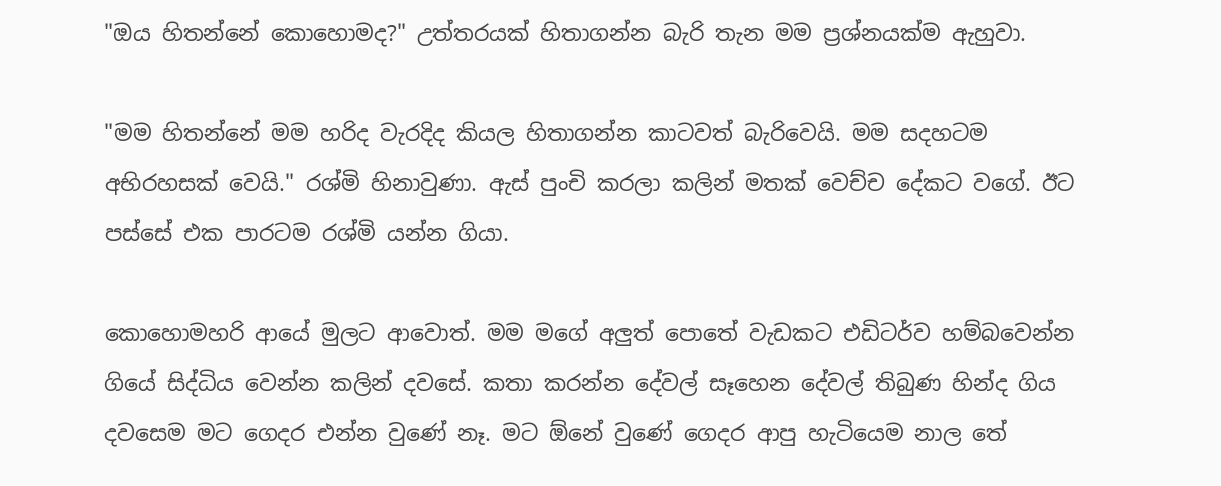"ඔය හිතන්නේ කොහොමද?" උත්තරයක් හිතාගන්න බැරි තැන මම ප්‍රශ්නයක්ම ඇහුවා.

"මම හිතන්නේ මම හරිද වැරදිද කියල හිතාගන්න කාටවත් බැරිවෙයි. මම සදහටම අභිරහසක් වෙයි." රශ්මි හිනාවුණා. ඇස් පුංචි කරලා කලින් මතක් වෙච්ච දේකට වගේ. ඊට පස්සේ එක පාරටම රශ්මි යන්න ගියා.

කොහොමහරි ආයේ මුලට ආවොත්. මම මගේ අලුත් පොතේ වැඩකට එඩිටර්ව හම්බවෙන්න ගියේ සිද්ධිය වෙන්න කලින් දවසේ. කතා කරන්න දේවල් සෑහෙන දේවල් තිබුණ හින්ද ගිය දවසෙම මට ගෙදර එන්න වුණේ නෑ. මට ඕනේ වුණේ ගෙදර ආපු හැටියෙම නාල තේ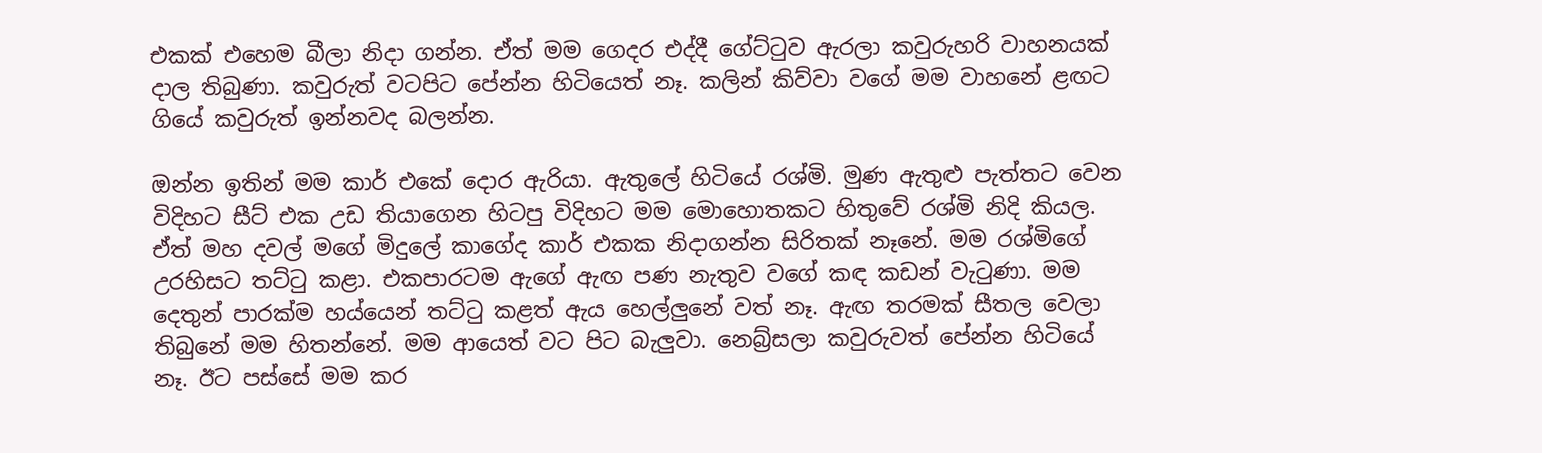එකක් එහෙම බීලා නිදා ගන්න. ඒත් මම ගෙදර එද්දී ගේට්ටුව ඇරලා කවුරුහරි වාහනයක් දාල තිබුණා. කවුරුත් වටපිට පේන්න හිටියෙත් නෑ. කලින් කිව්වා වගේ මම වාහනේ ළඟට ගියේ කවුරුත් ඉන්නවද බලන්න.

ඔන්න ඉතින් මම කාර් එකේ දොර ඇරියා. ඇතුලේ හිටියේ රශ්මි. මුණ ඇතුළු පැත්තට වෙන විදිහට සීට් එක උඩ තියාගෙන හිටපු විදිහට මම මොහොතකට හිතුවේ රශ්මි නිදි කියල. ඒත් මහ දවල් මගේ මිදුලේ කාගේද කාර් එකක නිදාගන්න සිරිතක් නෑනේ. මම රශ්මිගේ උරහිසට තට්ටු කළා. එකපාරටම ඇගේ ඇඟ පණ නැතුව වගේ කඳ කඩන් වැටුණා. මම දෙතුන් පාරක්ම හය්යෙන් තට්ටු කළත් ඇය හෙල්ලුනේ වත් නෑ. ඇඟ තරමක් සීතල වෙලා තිබුනේ මම හිතන්නේ. මම ආයෙත් වට පිට බැලුවා. නෙබ්‍ර්සලා කවුරුවත් පේන්න හිටියේ නෑ. ඊට පස්සේ මම කර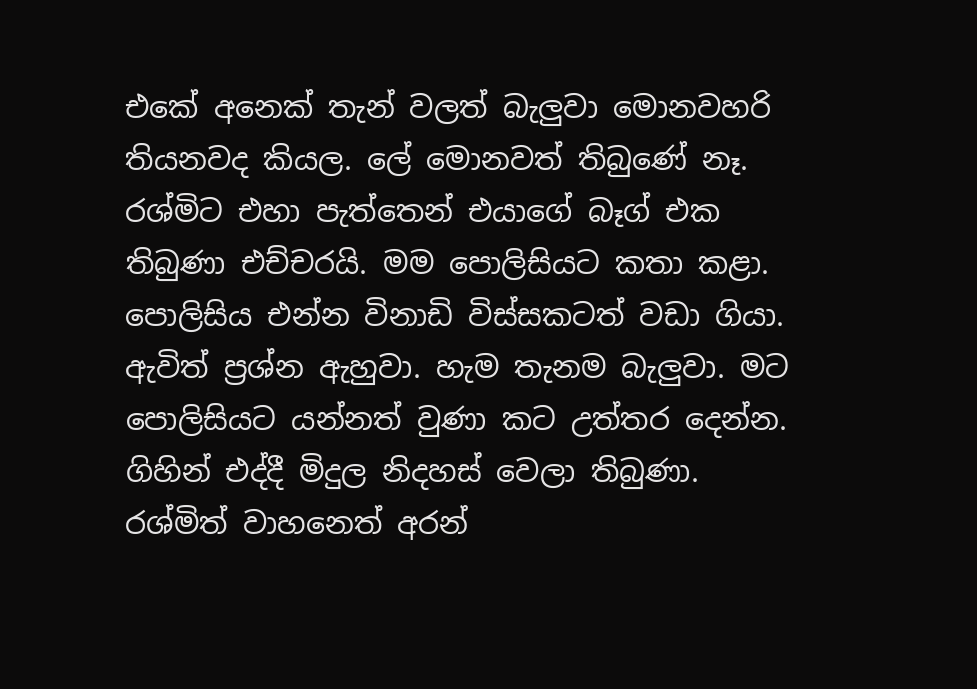එකේ අනෙක් තැන් වලත් බැලුවා මොනවහරි තියනවද කියල. ලේ මොනවත් තිබුණේ නෑ. රශ්මිට එහා පැත්තෙන් එයාගේ බෑග් එක තිබුණා එච්චරයි. මම පොලිසියට කතා කළා. පොලිසිය එන්න විනාඩි විස්සකටත් වඩා ගියා. ඇවිත් ප්‍රශ්න ඇහුවා. හැම තැනම බැලුවා. මට පොලිසියට යන්නත් වුණා කට උත්තර දෙන්න. ගිහින් එද්දී මිදුල නිදහස් වෙලා තිබුණා. රශ්මිත් වාහනෙත් අරන්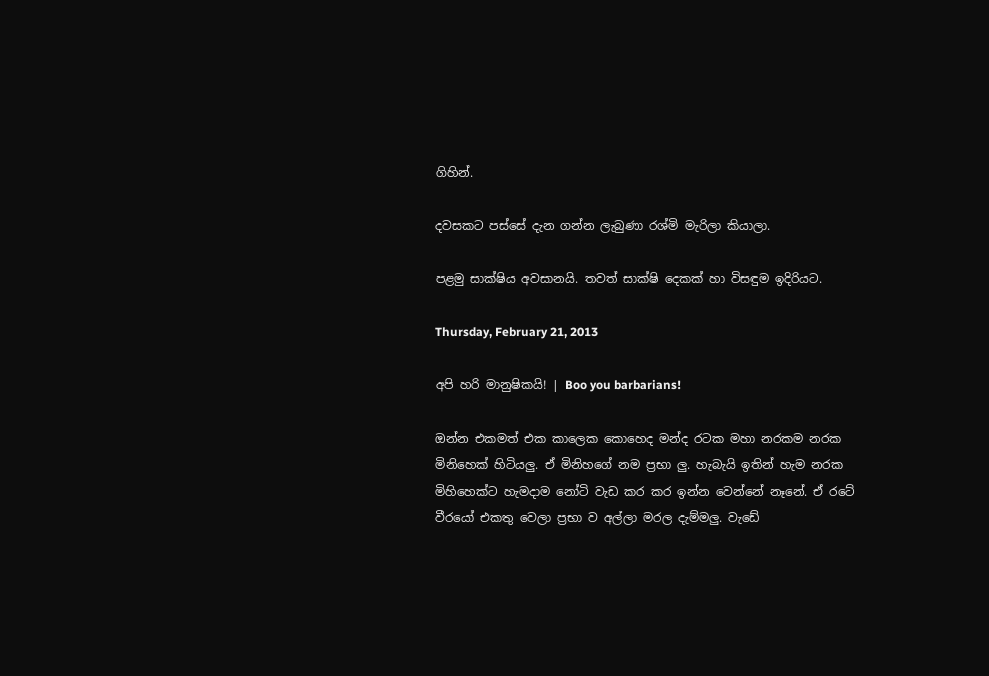ගිහින්.

දවසකට පස්සේ දැන ගන්න ලැබුණා රශ්මි මැරිලා කියාලා.

පළමු සාක්ෂිය අවසානයි. තවත් සාක්ෂි දෙකක් හා විසඳුම ඉදිරියට.

Thursday, February 21, 2013

අපි හරි මානුෂිකයි! | Boo you barbarians!

ඔන්න එකමත් එක කාලෙක කොහෙද මන්ද රටක මහා නරකම නරක මිනිහෙක් හිටියලු. ඒ මිනිහගේ නම ප්‍රභා ලු. හැබැයි ඉතින් හැම නරක මිහිහෙක්ට හැමදාම නෝටි වැඩ කර කර ඉන්න වෙන්නේ නෑනේ. ඒ රටේ වීරයෝ එකතු වෙලා ප්‍රභා ව අල්ලා මරල දැම්මලු. වැඩේ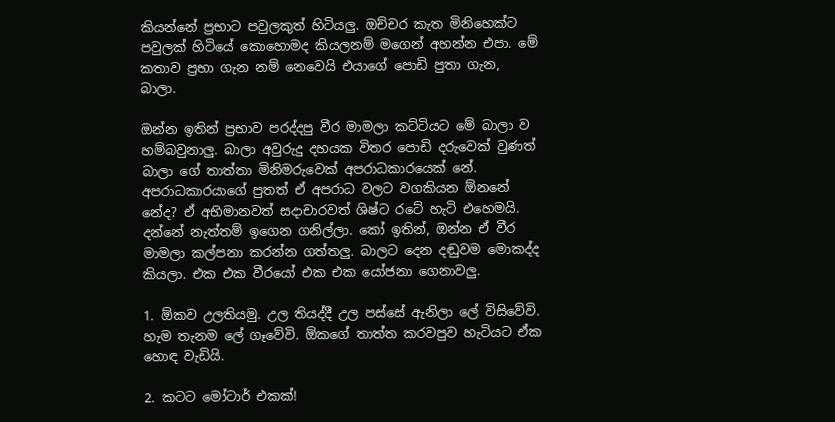කියන්නේ ප්‍රභාට පවුලකුත් හිටියලු. ඔච්චර කැත මිනිහෙක්ට පවුලක් හිටියේ කොහොමද කියලනම් මගෙන් අහන්න එපා. මේ කතාව ප්‍රභා ගැන නම් නෙවෙයි එයාගේ පොඩි පුතා ගැන, බාලා.

ඔන්න ඉතින් ප්‍රභාව පරද්දපු වීර මාමලා කට්ටියට මේ බාලා ව හම්බවුනාලු. බාලා අවුරුදු දහයක විතර පොඩි දරුවෙක් වුණත් බාලා ගේ තාත්තා මිනිමරුවෙක් අපරාධකාරයෙක් නේ. අපරාධකාරයාගේ පුතත් ඒ අපරාධ වලට වගකියන ඕනනේ නේද? ඒ අභිමානවත් සදාචාරවත් ශිෂ්ට රටේ හැටි එහෙමයි. දන්නේ නැත්තම් ඉගෙන ගනිල්ලා. කෝ ඉතින්, ඔන්න ඒ වීර මාමලා කල්පනා කරන්න ගත්තලු. බාලට දෙන දඬුවම මොකද්ද කියලා. එක එක වීරයෝ එක එක යෝජනා ගෙනාවලු.

1. ඕකව උලතියමු. උල තියද්දී උල පස්සේ ඇනිලා ලේ විසිවේවි. හැම තැනම ලේ ගෑවේවි. ඕකගේ තාත්ත කරවපුව හැටියට ඒක හොඳ වැඩියි.

2. කටට මෝටාර් එකක්!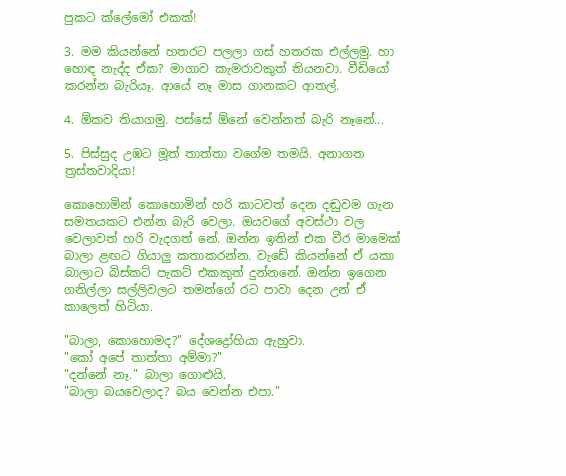පුකට ක්ලේමෝ එකක්!

3. මම කියන්නේ හතරට පලලා ගස් හතරක එල්ලමු. හා හොඳ නැද්ද ඒක? මාගාව කැමරාවකුත් තියනවා. වීඩියෝ කරන්න බැරියෑ. ආයේ නෑ මාස ගානකට ආතල්.

4. ඕකව තියාගමු. පස්සේ ඕනේ වෙන්නත් බැරි නෑනේ...

5. පිස්සුද උඹට මූත් තාත්තා වගේම තමයි. අනාගත ත්‍රස්තවාදියා!

කොහොමින් කොහොමින් හරි කාටවත් දෙන දඬුවම ගැන සමතයකට එන්න බැරි වෙලා. ඔයවගේ අවස්ථා වල වෙලාවත් හරි වැදගත් නේ. ඔන්න ඉතින් එක වීර මාමෙක් බාලා ළඟට ගියාලු කතාකරන්න. වැඩේ කියන්නේ ඒ යකා බාලාට බිස්කට් පැකට් එකකුත් දුන්නනේ. ඔන්න ඉගෙන ගනිල්ලා සල්ලිවලට තමන්ගේ රට පාවා දෙන උන් ඒ කාලෙත් හිටියා.

"බාලා, කොහොමද?" දේශද්‍රෝහියා ඇහුවා.
"කෝ අපේ තාත්තා අම්මා?"
"දන්නේ නෑ." බාලා ගොළුයි.
"බාලා බයවෙලාද? බය වෙන්න එපා."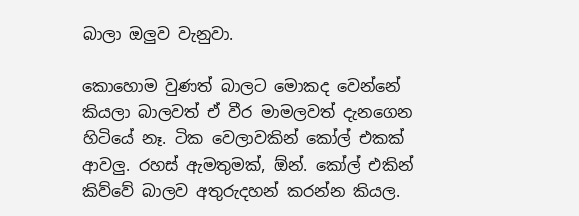බාලා ඔලුව වැනුවා.

කොහොම වුණත් බාලට මොකද වෙන්නේ කියලා බාලවත් ඒ වීර මාමලවත් දැනගෙන හිටියේ නෑ. ටික වෙලාවකින් කෝල් එකක් ආවලු. රහස් ඇමතුමක්, ඕන්. කෝල් එකින් කිව්වේ බාලව අතුරුදහන් කරන්න කියල.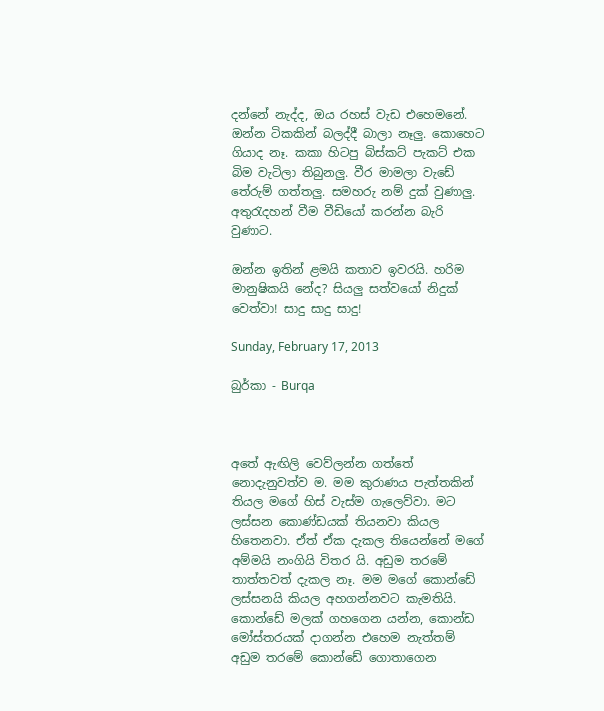දන්නේ නැද්ද, ඔය රහස් වැඩ එහෙමනේ. ඔන්න ටිකකින් බලද්දී බාලා නෑලු. කොහෙට ගියාද නෑ. කකා හිටපු බිස්කට් පැකට් එක බිම වැටිලා තිබුනලු. වීර මාමලා වැඩේ තේරුම් ගත්තලු. සමහරු නම් දුක් වුණාලු. අතුරැදහන් වීම වීඩියෝ කරන්න බැරි වුණාට.

ඔන්න ඉතින් ළමයි කතාව ඉවරයි. හරිම මානුෂිකයි නේද? සියලු සත්වයෝ නිදුක් වෙත්වා! සාදු සාදු සාදු!

Sunday, February 17, 2013

බුර්කා - Burqa



අතේ ඇඟිලි වෙව්ලන්න ගත්තේ නොදැනුවත්ව ම. මම කුරාණය පැත්තකින් තියල මගේ හිස් වැස්ම ගැලෙව්වා. මට ලස්සන කොණ්ඩයක් තියනවා කියල හිතෙනවා. ඒත් ඒක දැකල තියෙන්නේ මගේ අම්මයි නංගියි විතර යි. අඩුම තරමේ තාත්තවත් දැකල නෑ. මම මගේ කොන්ඩේ ලස්සනයි කියල අහගන්නවට කැමතියි. කොන්ඩේ මලක් ගහගෙන යන්න, කොන්ඩ මෝස්තරයක් දාගන්න එහෙම නැත්තම් අඩුම තරමේ කොන්ඩේ ගොතාගෙන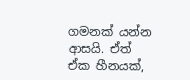ගමනක් යන්න ආසයි. ඒත් ඒක හීනයක්,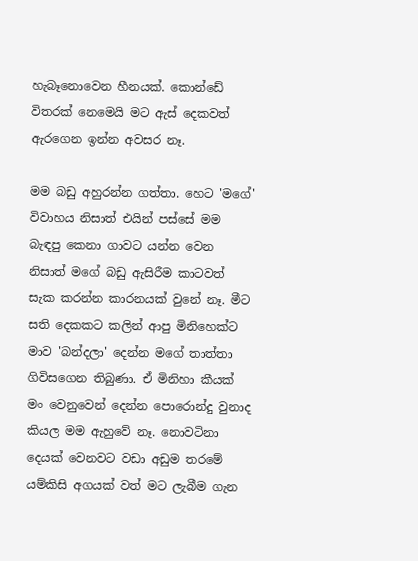හැබෑනොවෙන හීනයක්. කොන්ඩේ විතරක් නෙමෙයි මට ඇස් දෙකවත් ඇරගෙන ඉන්න අවසර නෑ.

මම බඩු අහුරන්න ගත්තා. හෙට 'මගේ' විවාහය නිසාත් එයින් පස්සේ මම බැඳපු කෙනා ගාවට යන්න වෙන නිසාත් මගේ බඩු ඇසිරීම කාටවත් සැක කරන්න කාරනයක් වුනේ නෑ. මීට සති දෙකකට කලින් ආපු මිනිහෙක්ට මාව 'බන්දලා' දෙන්න මගේ තාත්තා ගිවිසගෙන තිබුණා. ඒ මිනිහා කීයක් මං වෙනුවෙන් දෙන්න පොරොන්දු වුනාද කියල මම ඇහුවේ නෑ. නොවටිනා දෙයක් වෙනවට වඩා අඩුම තරමේ යම්කිසි අගයක් වත් මට ලැබීම ගැන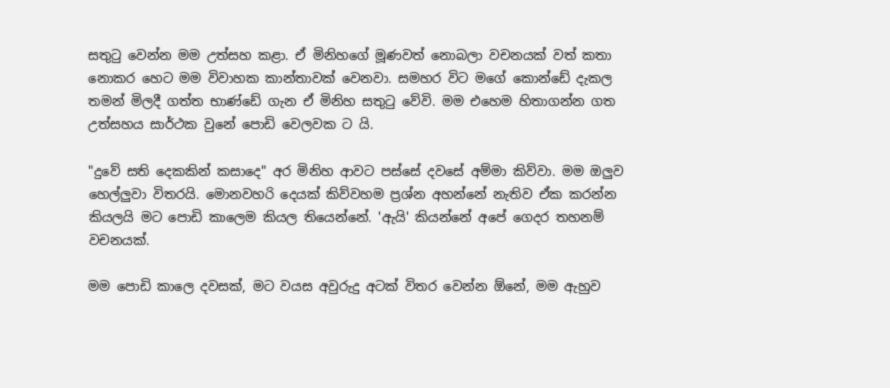සතුටු වෙන්න මම උත්සහ කළා. ඒ මිනිහගේ මූණවත් නොබලා වචනයක් වත් කතා නොකර හෙට මම විවාහක කාන්තාවක් වෙනවා. සමහර විට මගේ කොන්ඩේ දැකල තමන් මිලදී ගත්ත භාණ්ඩේ ගැන ඒ මිනිහ සතුටු වේවි. මම එහෙම හිතාගන්න ගත උත්සහය සාර්ථක වුනේ පොඩි වෙලවක ට යි.

"දුවේ සති දෙකකින් කසාදෙ" අර මිනිහ ආවට පස්සේ දවසේ අම්මා කිව්වා. මම ඔලුව හෙල්ලුවා විතරයි. මොනවහරි දෙයක් කිව්වහම ප්‍රශ්න අහන්නේ නැතිව ඒක කරන්න කියලයි මට පොඩි කාලෙම කියල තියෙන්නේ. 'ඇයි' කියන්නේ අපේ ගෙදර තහනම් වචනයක්.

මම පොඩි කාලෙ දවසක්, මට වයස අවුරුදු අටක් විතර වෙන්න ඕනේ, මම ඇහුව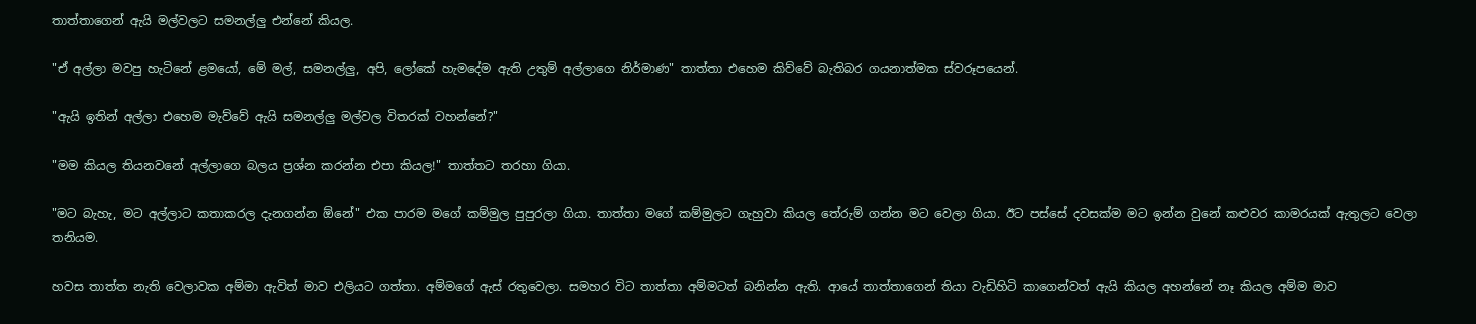තාත්තාගෙන් ඇයි මල්වලට සමනල්ලු එන්නේ කියල.

"ඒ අල්ලා මවපු හැටිනේ ළමයෝ, මේ මල්, සමනල්ලු, අපි, ලෝකේ හැමදේම ඇති උතුම් අල්ලාගෙ නිර්මාණ" තාත්තා එහෙම කිව්වේ බැතිබර ගයනාත්මක ස්වරූපයෙන්.

"ඇයි ඉතින් අල්ලා එහෙම මැව්වේ ඇයි සමනල්ලු මල්වල විතරක් වහන්නේ?"

"මම කියල තියනවනේ අල්ලාගෙ බලය ප්‍රශ්න කරන්න එපා කියල!" තාත්තට තරහා ගියා.

"මට බැහැ, මට අල්ලාට කතාකරල දැනගන්න ඕනේ" එක පාරම මගේ කම්මුල පුපුරලා ගියා. තාත්තා මගේ කම්මුලට ගැහුවා කියල තේරුම් ගන්න මට වෙලා ගියා. ඊට පස්සේ දවසක්ම මට ඉන්න වුනේ කළුවර කාමරයක් ඇතුලට වෙලා තනියම.

හවස තාත්ත නැති වෙලාවක අම්මා ඇවිත් මාව එලියට ගත්තා. අම්මගේ ඇස් රතුවෙලා. සමහර විට තාත්තා අම්මටත් බනින්න ඇති. ආයේ තාත්තාගෙන් තියා වැඩිහිටි කාගෙන්වත් ඇයි කියල අහන්නේ නෑ කියල අම්ම මාව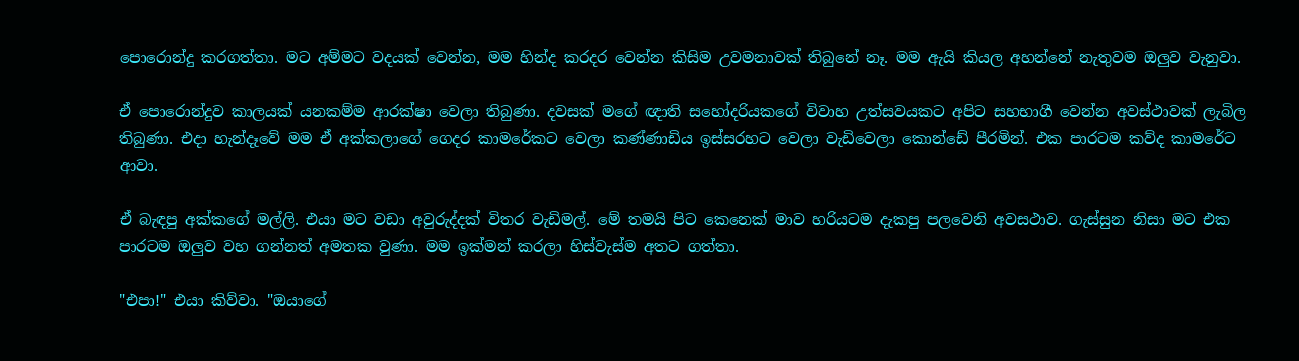පොරොන්දු කරගත්තා. මට අම්මට වදයක් වෙන්න, මම හින්ද කරදර වෙන්න කිසිම උවමනාවක් තිබුනේ නෑ. මම ඇයි කියල අහන්නේ නැතුවම ඔලුව වැනුවා.

ඒ පොරොන්දුව කාලයක් යනකම්ම ආරක්ෂා වෙලා තිබුණා. දවසක් මගේ ඥාති සහෝදරියකගේ විවාහ උත්සවයකට අපිට සහභාගී වෙන්න අවස්ථාවක් ලැබිල තිබුණා. එදා හැන්දෑවේ මම ඒ අක්කලාගේ ගෙදර කාමරේකට වෙලා කණ්ණාඩිය ඉස්සරහට වෙලා වැඩිවෙලා කොන්ඩේ පීරමින්. එක පාරටම කව්ද කාමරේට ආවා.

ඒ බැඳපු අක්කගේ මල්ලි. එයා මට වඩා අවුරුද්දක් විතර වැඩිමල්. මේ තමයි පිට කෙනෙක් මාව හරියටම දැකපු පලවෙනි අවසථාව. ගැස්සුන නිසා මට එක පාරටම ඔලුව වහ ගන්නත් අමතක වුණා. මම ඉක්මන් කරලා හිස්වැස්ම අතට ගත්තා.

"එපා!" එයා කිව්වා. "ඔයාගේ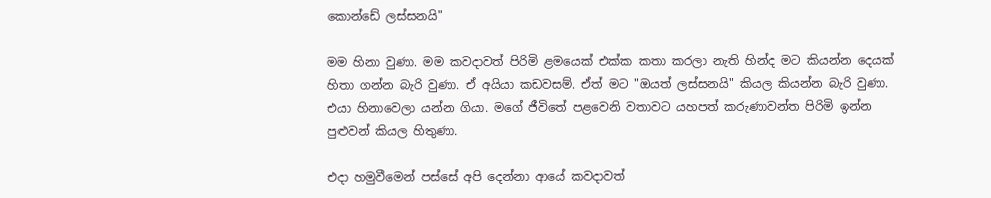කොන්ඩේ ලස්සනයි"

මම හිනා වුණා. මම කවදාවත් පිරිමි ළමයෙක් එක්ක කතා කරලා නැති හින්ද මට කියන්න දෙයක් හිතා ගන්න බැරි වුණා. ඒ අයියා කඩවසම්. ඒත් මට "ඔයත් ලස්සනයි" කියල කියන්න බැරි වුණා. එයා හිනාවෙලා යන්න ගියා. මගේ ජීවිතේ පළවෙනි වතාවට යහපත් කරුණාවන්ත පිරිමි ඉන්න පුළුවන් කියල හිතුණා.

එදා හමුවීමෙන් පස්සේ අපි දෙන්නා ආයේ කවදාවත්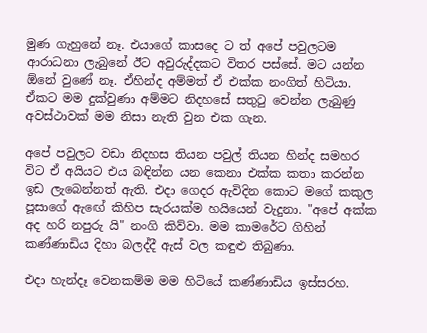මුණ ගැහුනේ නෑ. එයාගේ කාසදෙ ට ත් අපේ පවුලටම ආරාධනා ලැබුනේ ඊට අවුරුද්දකට විතර පස්සේ. මට යන්න ඕනේ වුණේ නෑ. ඒහින්ද අම්මත් ඒ එක්ක නංගිත් හිටියා. ඒකට මම දුක්වුණා අම්මට නිදහසේ සතුටු වෙන්න ලැබුණු අවස්ථාවක් මම නිසා නැති වුන එක ගැන.

අපේ පවුලට වඩා නිදහස තියන පවුල් තියන හින්ද සමහර විට ඒ අයියට එය බඳින්න යන කෙනා එක්ක කතා කරන්න ඉඩ ලැබෙන්නත් ඇති. එදා ගෙදර ඇවිදින කොට මගේ කකුල පූසාගේ ඇඟේ කිහිප සැරයක්ම හයියෙන් වැදුනා. "අපේ අක්ක අද හරි නපුරු යි" නංගි කිව්වා. මම කාමරේට ගිහින් කණ්ණාඩිය දිහා බලද්දී ඇස් වල කඳුළු තිබුණා.

එදා හැන්දෑ වෙනකම්ම මම හිටියේ කණ්ණාඩිය ඉස්සරහ.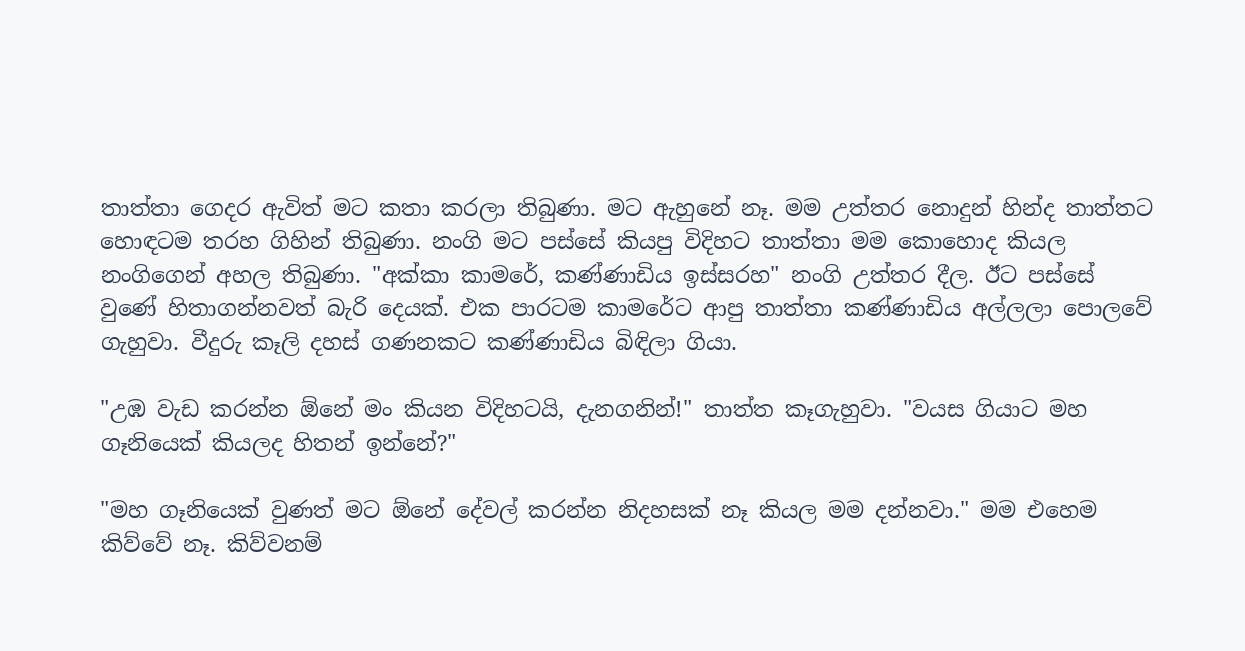තාත්තා ගෙදර ඇවිත් මට කතා කරලා තිබුණා. මට ඇහුනේ නෑ. මම උත්තර නොදුන් හින්ද තාත්තට හොඳටම තරහ ගිහින් තිබුණා. නංගි මට පස්සේ කියපු විදිහට තාත්තා මම කොහොද කියල නංගිගෙන් අහල තිබුණා. "අක්කා කාමරේ, කණ්ණාඩිය ඉස්සරහ" නංගි උත්තර දීල. ඊට පස්සේ වුණේ හිතාගන්නවත් බැරි දෙයක්. එක පාරටම කාමරේට ආපු තාත්තා කණ්ණාඩිය අල්ලලා පොලවේ ගැහුවා. වීදුරු කෑලි දහස් ගණනකට කණ්ණාඩිය බිඳිලා ගියා.

"උඹ වැඩ කරන්න ඕනේ මං කියන විදිහටයි, දැනගනින්!" තාත්ත කෑගැහුවා. "වයස ගියාට මහ ගෑනියෙක් කියලද හිතන් ඉන්නේ?"

"මහ ගෑනියෙක් වුණත් මට ඕනේ දේවල් කරන්න නිදහසක් නෑ කියල මම දන්නවා." මම එහෙම කිව්වේ නෑ. කිව්වනම්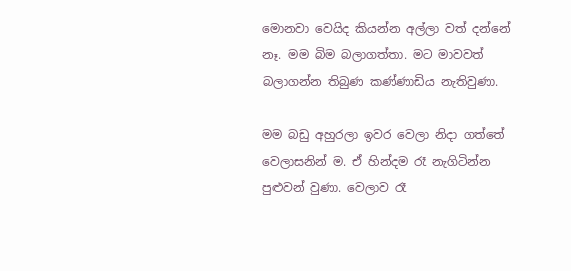මොනවා වෙයිද කියන්න අල්ලා වත් දන්නේ නෑ. මම බිම බලාගත්තා. මට මාවවත් බලාගන්න තිබුණ කණ්ණාඩිය නැතිවුණා.

මම බඩු අහුරලා ඉවර වෙලා නිදා ගත්තේ වෙලාසනින් ම. ඒ හින්දම රෑ නැගිටින්න පුළුවන් වුණා. වෙලාව රෑ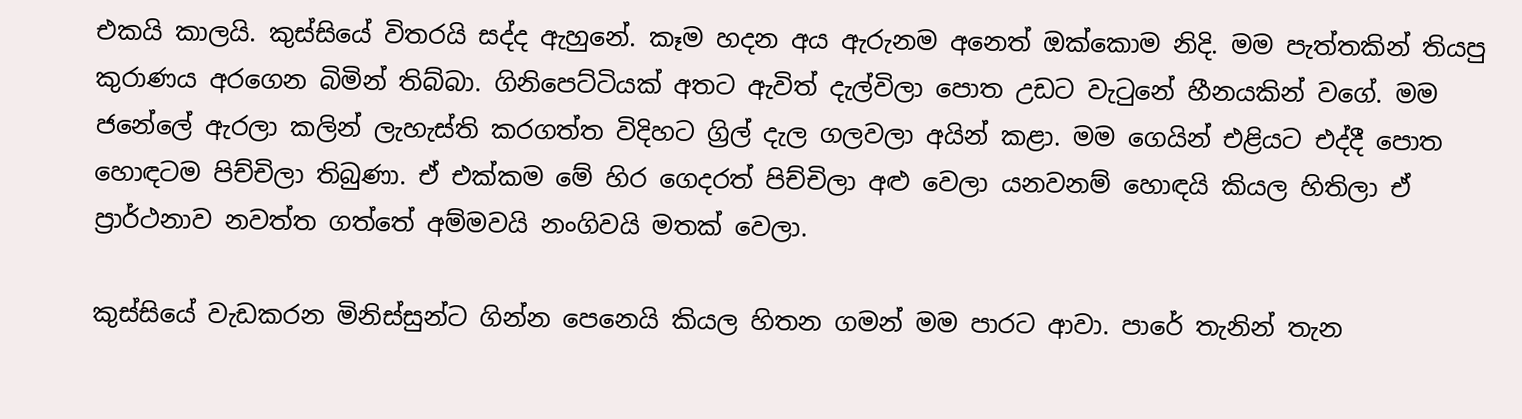එකයි කාලයි. කුස්සියේ විතරයි සද්ද ඇහුනේ. කෑම හදන අය ඇරුනම අනෙත් ඔක්කොම නිදි. මම පැත්තකින් තියපු කුරාණය අරගෙන බිමින් තිබ්බා. ගිනිපෙට්ටියක් අතට ඇවිත් දැල්විලා පොත උඩට වැටුනේ හීනයකින් වගේ. මම ජනේලේ ඇරලා කලින් ලැහැස්ති කරගත්ත විදිහට ග්‍රිල් දැල ගලවලා අයින් කළා. මම ගෙයින් එළියට එද්දී පොත හොඳටම පිච්චිලා තිබුණා. ඒ එක්කම මේ හිර ගෙදරත් පිච්චිලා අළු වෙලා යනවනම් හොඳයි කියල හිතිලා ඒ ප්‍රාර්ථනාව නවත්ත ගත්තේ අම්මවයි නංගිවයි මතක් වෙලා.

කුස්සියේ වැඩකරන මිනිස්සුන්ට ගින්න පෙනෙයි කියල හිතන ගමන් මම පාරට ආවා. පාරේ තැනින් තැන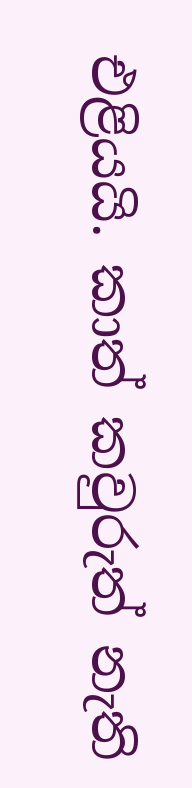එළියයි. කාත් කවුරුත් නැති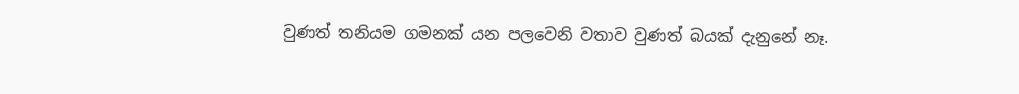වුණත් තනියම ගමනක් යන පලවෙනි වතාව වුණත් බයක් දැනුනේ නෑ.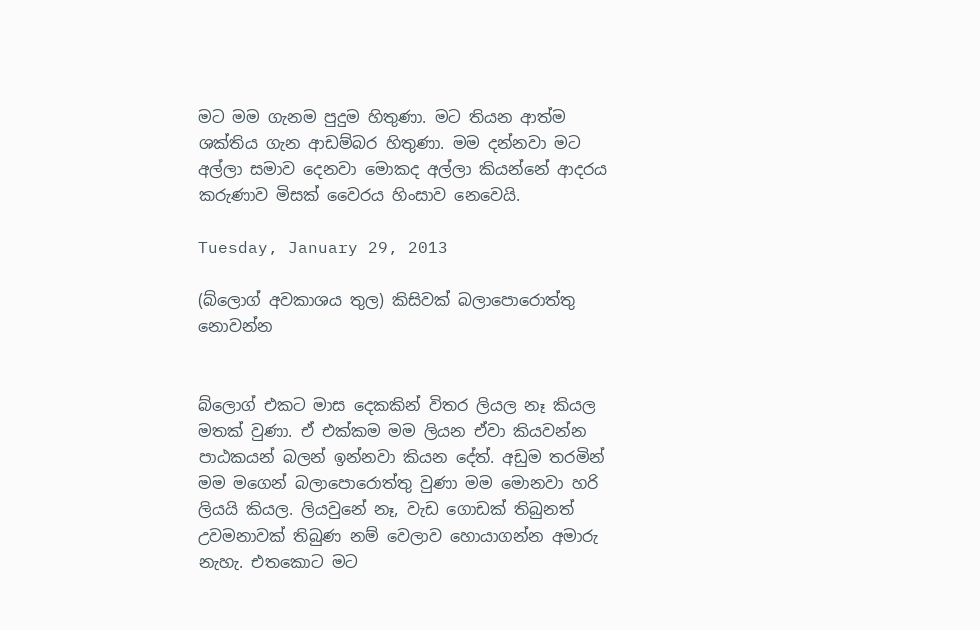මට මම ගැනම පුදුම හිතුණා. මට තියන ආත්ම ශක්තිය ගැන ආඩම්බර හිතුණා. මම දන්නවා මට අල්ලා සමාව දෙනවා මොකද අල්ලා කියන්නේ ආදරය කරුණාව මිසක් වෛරය හිංසාව නෙවෙයි.

Tuesday, January 29, 2013

(බ්ලොග් අවකාශය තුල) කිසිවක් බලාපොරොත්තු නොවන්න


බ්ලොග් එකට මාස දෙකකින් විතර ලියල නෑ කියල මතක් වුණා. ඒ එක්කම මම ලියන ඒවා කියවන්න පාඨකයන් බලන් ඉන්නවා කියන දේත්. අඩුම තරමින් මම මගෙන් බලාපොරොත්තු වුණා මම මොනවා හරි ලියයි කියල. ලියවුනේ නෑ, වැඩ ගොඩක් තිබුනත් උවමනාවක් තිබුණ නම් වෙලාව හොයාගන්න අමාරු නැහැ. එතකොට මට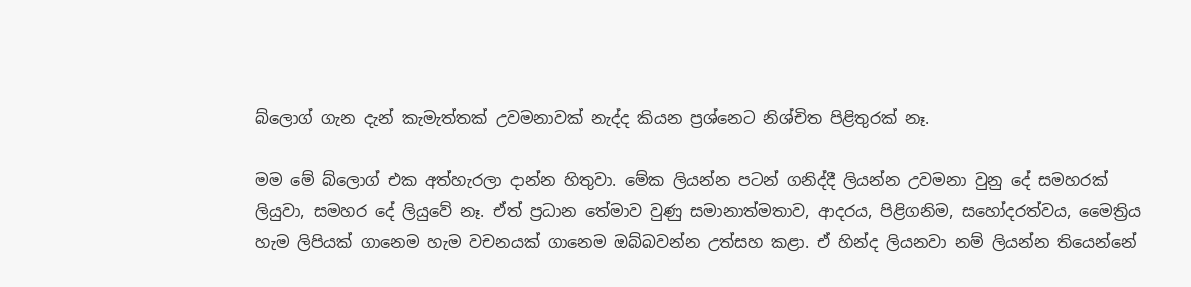බ්ලොග් ගැන දැන් කැමැත්තක් උවමනාවක් නැද්ද කියන ප්‍රශ්නෙට නිශ්චිත පිළිතුරක් නෑ.

මම මේ බ්ලොග් එක අත්හැරලා දාන්න හිතුවා. මේක ලියන්න පටන් ගනිද්දී ලියන්න උවමනා වුනු දේ සමහරක් ලියුවා, සමහර දේ ලියුවේ නෑ. ඒත් ප්‍රධාන තේමාව වුණු සමානාත්මතාව, ආදරය, පිළිගනිම, සහෝදරත්වය, මෛත්‍රිය හැම ලිපියක් ගානෙම හැම වචනයක් ගානෙම ඔබ්බවන්න උත්සහ කළා. ඒ හින්ද ලියනවා නම් ලියන්න තියෙන්නේ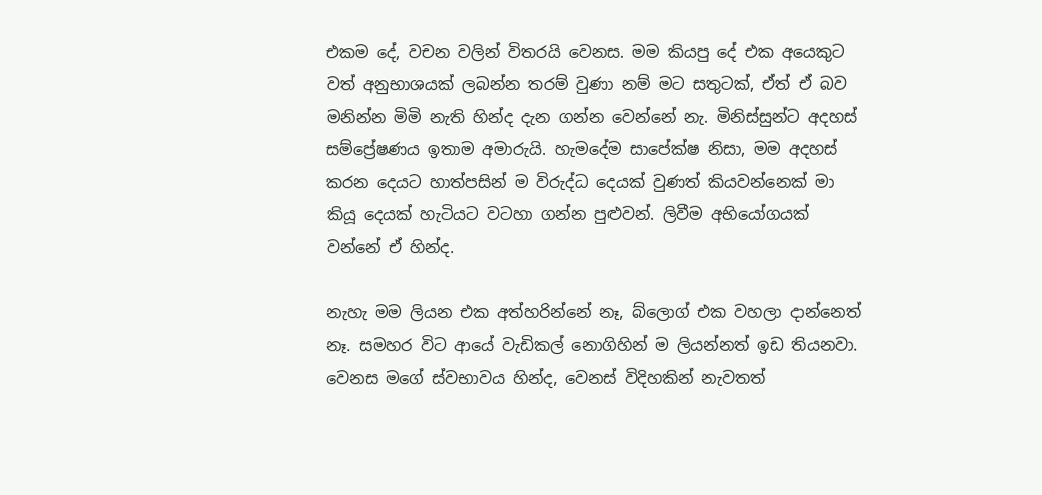එකම දේ, වචන වලින් විතරයි වෙනස. මම කියපු දේ එක අයෙකුට වත් අනුභාශයක් ලබන්න තරම් වුණා නම් මට සතුටක්, ඒත් ඒ බව මනින්න මිමි නැති හින්ද දැන ගන්න වෙන්නේ නැ. මිනිස්සුන්ට අදහස් සම්ප්‍රේෂණය ඉතාම අමාරුයි. හැමදේම සාපේක්ෂ නිසා, මම අදහස් කරන දෙයට හාත්පසින් ම විරුද්ධ දෙයක් වුණත් කියවන්නෙක් මා කියූ දෙයක් හැටියට වටහා ගන්න පුළුවන්. ලිවීම අභියෝගයක් වන්නේ ඒ හින්ද.

නැහැ මම ලියන එක අත්හරින්නේ නෑ, බ්ලොග් එක වහලා දාන්නෙත් නෑ. සමහර විට ආයේ වැඩිකල් නොගිහින් ම ලියන්නත් ඉඩ තියනවා. වෙනස මගේ ස්වභාවය හින්ද, වෙනස් විදිහකින් නැවතත්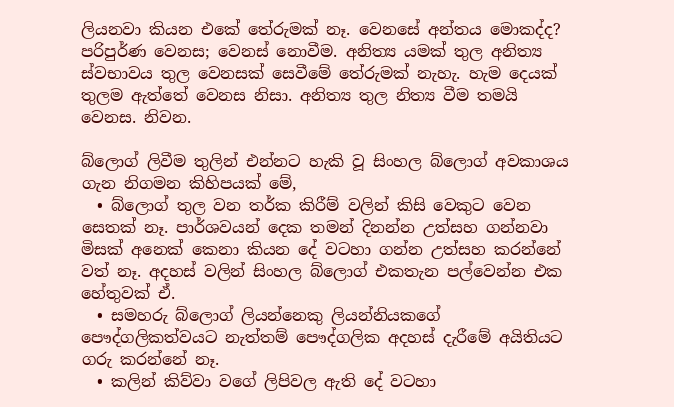ලියනවා කියන එකේ තේරුමක් නෑ. වෙනසේ අන්තය මොකද්ද? පරිපුර්ණ වෙනස; වෙනස් නොවීම. අනිත්‍ය යමක් තුල අනිත්‍ය ස්වභාවය තුල වෙනසක් සෙවීමේ තේරුමක් නැහැ. හැම දෙයක් තුලම ඇත්තේ වෙනස නිසා. අනිත්‍ය තුල නිත්‍ය වීම තමයි වෙනස. නිවන.

බ්ලොග් ලිවීම තුලින් එන්නට හැකි වූ සිංහල බ්ලොග් අවකාශය ගැන නිගමන කිහිපයක් මේ,
  • බ්ලොග් තුල වන තර්ක කිරීම් වලින් කිසි වෙකුට වෙන සෙතක් නෑ. පාර්ශවයන් දෙක තමන් දිනන්න උත්සහ ගන්නවා මිසක් අනෙක් කෙනා කියන දේ වටහා ගන්න උත්සහ කරන්නේ වත් නෑ. අදහස් වලින් සිංහල බ්ලොග් එකතැන පල්වෙන්න එක හේතුවක් ඒ.
  • සමහරු බ්ලොග් ලියන්නෙකු ලියන්නියකගේ පෞද්ගලිකත්වයට නැත්තම් පෞද්ගලික අදහස් දැරීමේ අයිතියට ගරු කරන්නේ නෑ.
  • කලින් කිව්වා වගේ ලිපිවල ඇති දේ වටහා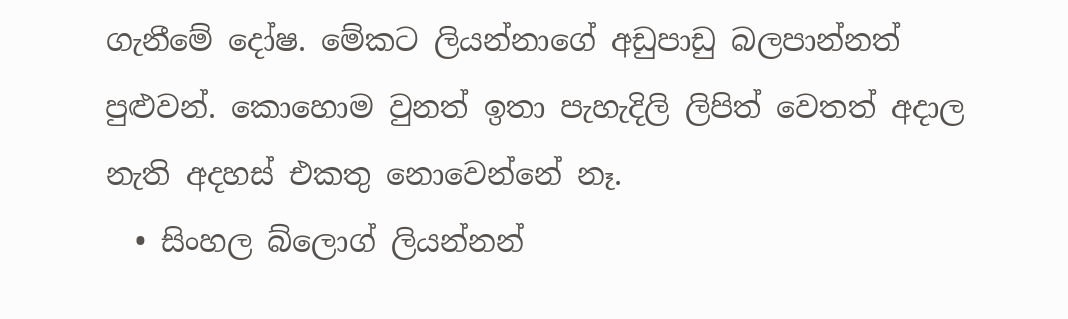ගැනීමේ දෝෂ. මේකට ලියන්නාගේ අඩුපාඩු බලපාන්නත් පුළුවන්. කොහොම වුනත් ඉතා පැහැදිලි ලිපිත් වෙතත් අදාල නැති අදහස් එකතු නොවෙන්නේ නෑ.
  • සිංහල බ්ලොග් ලියන්නන්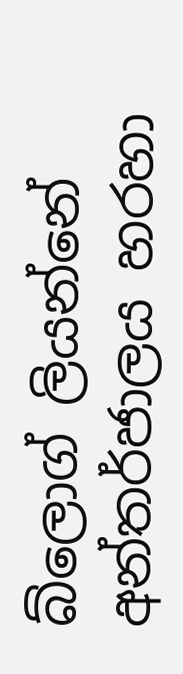බ්ලොග් ලියන්නේ අන්තර්ජාලය හරහා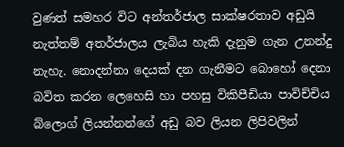වුණත් සමහර විට අන්තර්ජාල සාක්ෂරතාව අඩුයි නැත්තම් අතර්ජාලය ලැබිය හැකි දැනුම ගැන උනන්දු නැහැ. නොදන්නා දෙයක් දන ගැනීමට බොහෝ දෙනා බවිත කරන ලෙහෙසි හා පහසු විකිපීඩියා පාවිච්චිය බ්ලොග් ලියන්නන්ගේ අඩු බව ලියන ලිපිවලින්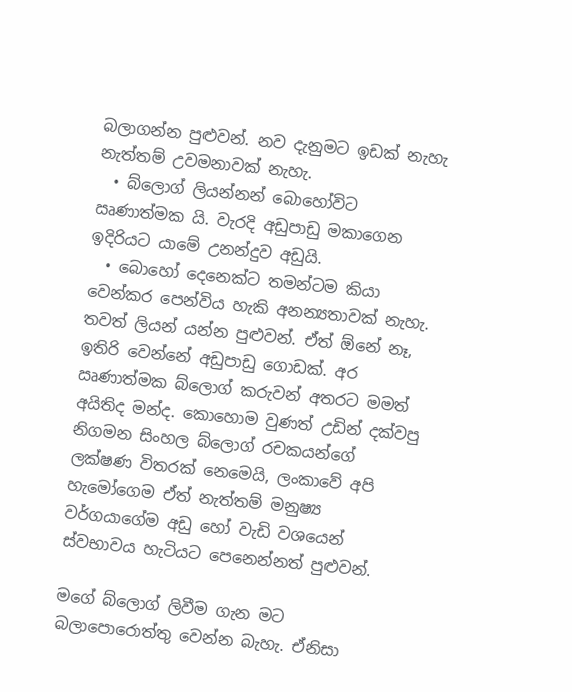බලාගන්න පුළුවන්. නව දැනුමට ඉඩක් නැහැ නැත්තම් උවමනාවක් නැහැ.
  • බ්ලොග් ලියන්නන් බොහෝවිට ඍණාත්මක යි. වැරදි අඩුපාඩු මකාගෙන ඉදිරියට යාමේ උනන්දුව අඩුයි.
  • බොහෝ දෙනෙක්ට තමන්ටම කියා වෙන්කර පෙන්විය හැකි අනන්‍යතාවක් නැහැ.
තවත් ලියන් යන්න පුළුවන්. ඒත් ඕනේ නෑ, ඉතිරි වෙන්නේ අඩුපාඩු ගොඩක්. අර ඍණාත්මක බ්ලොග් කරුවන් අතරට මමත් අයිතිද මන්ද. කොහොම වුණත් උඩින් දක්වපු නිගමන සිංහල බ්ලොග් රචකයන්ගේ ලක්ෂණ විතරක් නෙමෙයි, ලංකාවේ අපි හැමෝගෙම ඒත් නැත්තම් මනුෂ්‍ය වර්ගයාගේම අඩු හෝ වැඩි වශයෙන් ස්වභාවය හැටියට පෙනෙන්නත් පුළුවන්.

මගේ බ්ලොග් ලිවීම ගැන මට බලාපොරොත්තු වෙන්න බැහැ. ඒනිසා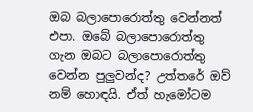ඔබ බලාපොරොත්තු වෙන්නත් එපා. ඔබේ බලාපොරොත්තු ගැන ඔබට බලාපොරොත්තු වෙන්න පුලුවන්ද? උත්තරේ ඔව් නම් හොඳයි. ඒත් හැමෝටම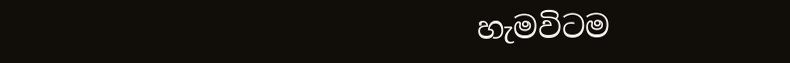හැමවිටම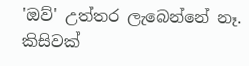'ඔව්' උත්තර ලැබෙන්නේ නෑ. කිසිවක්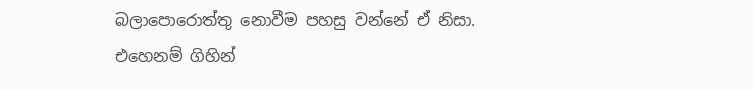බලාපොරොත්තු නොවීම පහසු වන්නේ ඒ නිසා. එහෙනම් ගිහින්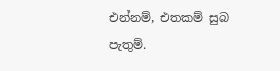එන්නම්, එතකම් සුබ පැතුම්.